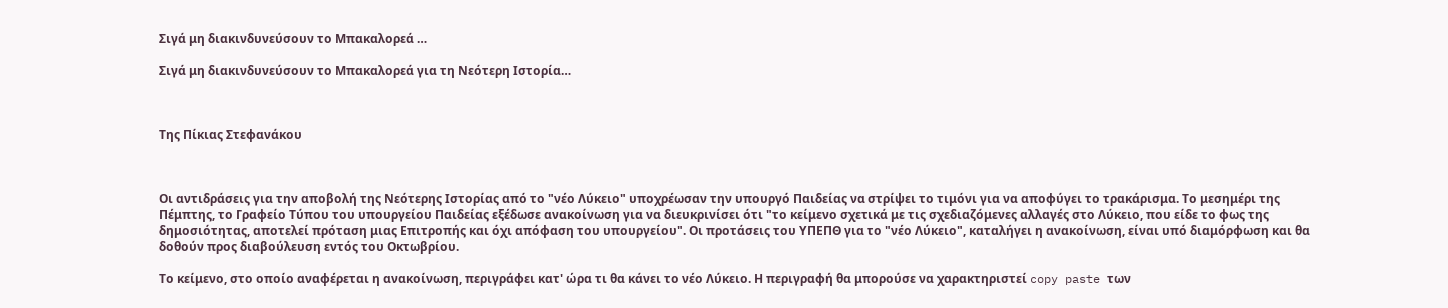Σιγά μη διακινδυνεύσουν το Μπακαλορεά …

Σιγά μη διακινδυνεύσουν το Μπακαλορεά για τη Νεότερη Ιστορία…



Της Πίκιας Στεφανάκου



Οι αντιδράσεις για την αποβολή της Νεότερης Ιστορίας από το "νέο Λύκειο" υποχρέωσαν την υπουργό Παιδείας να στρίψει το τιμόνι για να αποφύγει το τρακάρισμα. Το μεσημέρι της Πέμπτης, το Γραφείο Τύπου του υπουργείου Παιδείας εξέδωσε ανακοίνωση για να διευκρινίσει ότι "το κείμενο σχετικά με τις σχεδιαζόμενες αλλαγές στο Λύκειο, που είδε το φως της δημοσιότητας, αποτελεί πρόταση μιας Επιτροπής και όχι απόφαση του υπουργείου". Οι προτάσεις του ΥΠΕΠΘ για το "νέο Λύκειο", καταλήγει η ανακοίνωση, είναι υπό διαμόρφωση και θα δοθούν προς διαβούλευση εντός του Οκτωβρίου.

Το κείμενο, στο οποίο αναφέρεται η ανακοίνωση, περιγράφει κατ' ώρα τι θα κάνει το νέο Λύκειο. Η περιγραφή θα μπορούσε να χαρακτηριστεί copy paste των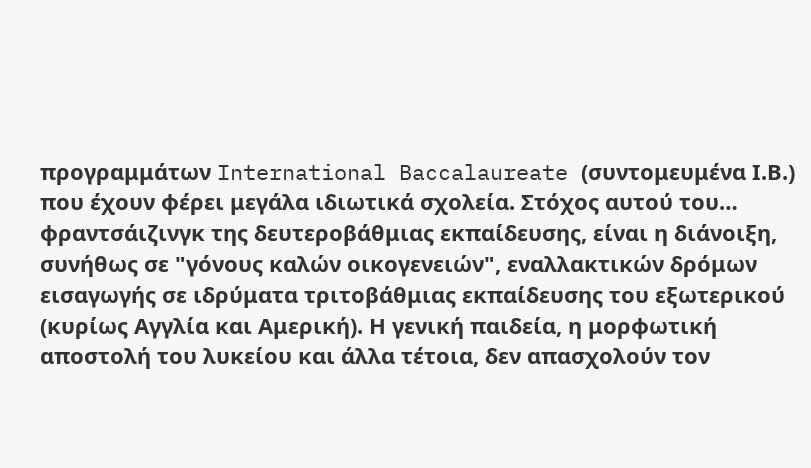προγραμμάτων International Baccalaureate (συντομευμένα Ι.Β.) που έχουν φέρει μεγάλα ιδιωτικά σχολεία. Στόχος αυτού του… φραντσάιζινγκ της δευτεροβάθμιας εκπαίδευσης, είναι η διάνοιξη, συνήθως σε "γόνους καλών οικογενειών", εναλλακτικών δρόμων εισαγωγής σε ιδρύματα τριτοβάθμιας εκπαίδευσης του εξωτερικού (κυρίως Αγγλία και Αμερική). Η γενική παιδεία, η μορφωτική αποστολή του λυκείου και άλλα τέτοια, δεν απασχολούν τον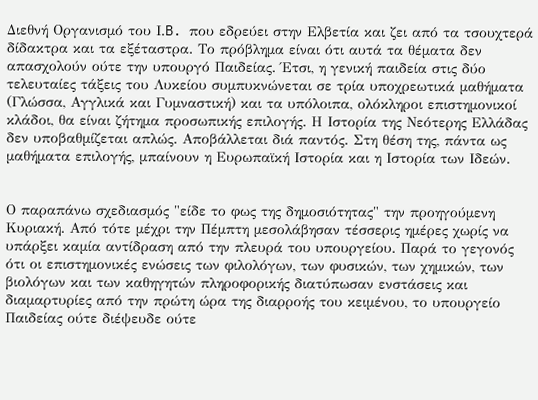Διεθνή Οργανισμό του Ι.B. που εδρεύει στην Ελβετία και ζει από τα τσουχτερά δίδακτρα και τα εξέταστρα. Το πρόβλημα είναι ότι αυτά τα θέματα δεν απασχολούν ούτε την υπουργό Παιδείας. Έτσι, η γενική παιδεία στις δύο τελευταίες τάξεις του Λυκείου συμπυκνώνεται σε τρία υποχρεωτικά μαθήματα (Γλώσσα, Αγγλικά και Γυμναστική) και τα υπόλοιπα, ολόκληροι επιστημονικοί κλάδοι, θα είναι ζήτημα προσωπικής επιλογής. Η Ιστορία της Νεότερης Ελλάδας δεν υποβαθμίζεται απλώς. Αποβάλλεται διά παντός. Στη θέση της, πάντα ως μαθήματα επιλογής, μπαίνουν η Ευρωπαϊκή Ιστορία και η Ιστορία των Ιδεών.


Ο παραπάνω σχεδιασμός "είδε το φως της δημοσιότητας" την προηγούμενη Κυριακή. Από τότε μέχρι την Πέμπτη μεσολάβησαν τέσσερις ημέρες χωρίς να υπάρξει καμία αντίδραση από την πλευρά του υπουργείου. Παρά το γεγονός ότι οι επιστημονικές ενώσεις των φιλολόγων, των φυσικών, των χημικών, των βιολόγων και των καθηγητών πληροφορικής διατύπωσαν ενστάσεις και διαμαρτυρίες από την πρώτη ώρα της διαρροής του κειμένου, το υπουργείο Παιδείας ούτε διέψευδε ούτε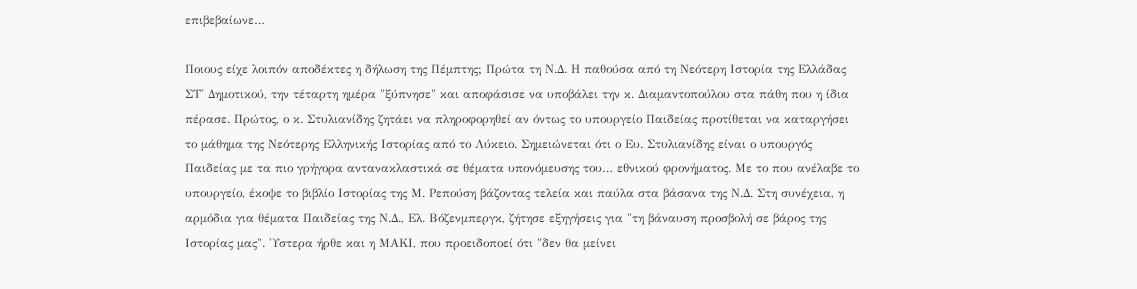επιβεβαίωνε…

Ποιους είχε λοιπόν αποδέκτες η δήλωση της Πέμπτης; Πρώτα τη Ν.Δ. Η παθούσα από τη Νεότερη Ιστορία της Ελλάδας ΣΤ' Δημοτικού, την τέταρτη ημέρα "ξύπνησε" και αποφάσισε να υποβάλει την κ. Διαμαντοπούλου στα πάθη που η ίδια πέρασε. Πρώτος, ο κ. Στυλιανίδης ζητάει να πληροφορηθεί αν όντως το υπουργείο Παιδείας προτίθεται να καταργήσει το μάθημα της Νεότερης Ελληνικής Ιστορίας από το Λύκειο. Σημειώνεται ότι ο Ευ. Στυλιανίδης είναι ο υπουργός Παιδείας με τα πιο γρήγορα αντανακλαστικά σε θέματα υπονόμευσης του… εθνικού φρονήματος. Με το που ανέλαβε το υπουργείο, έκοψε το βιβλίο Ιστορίας της Μ. Ρεπούση βάζοντας τελεία και παύλα στα βάσανα της Ν.Δ. Στη συνέχεια, η αρμόδια για θέματα Παιδείας της Ν.Δ., Ελ. Βόζενμπεργκ, ζήτησε εξηγήσεις για "τη βάναυση προσβολή σε βάρος της Ιστορίας μας". 'Υστερα ήρθε και η ΜΑΚΙ, που προειδοποεί ότι "δεν θα μείνει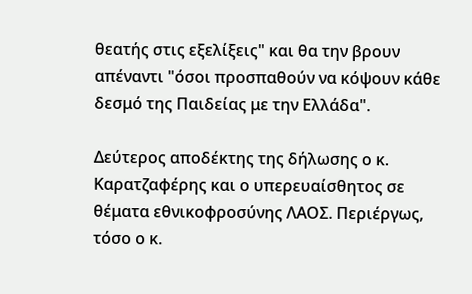θεατής στις εξελίξεις" και θα την βρουν απέναντι "όσοι προσπαθούν να κόψουν κάθε δεσμό της Παιδείας με την Ελλάδα".

Δεύτερος αποδέκτης της δήλωσης ο κ. Καρατζαφέρης και ο υπερευαίσθητος σε θέματα εθνικοφροσύνης ΛΑΟΣ. Περιέργως, τόσο ο κ.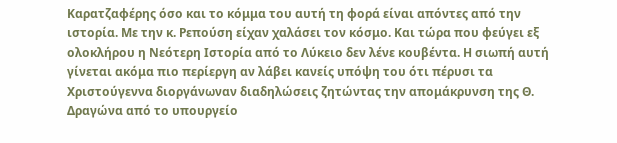Καρατζαφέρης όσο και το κόμμα του αυτή τη φορά είναι απόντες από την ιστορία. Με την κ. Ρεπούση είχαν χαλάσει τον κόσμο. Και τώρα που φεύγει εξ ολοκλήρου η Νεότερη Ιστορία από το Λύκειο δεν λένε κουβέντα. Η σιωπή αυτή γίνεται ακόμα πιο περίεργη αν λάβει κανείς υπόψη του ότι πέρυσι τα Χριστούγεννα διοργάνωναν διαδηλώσεις ζητώντας την απομάκρυνση της Θ. Δραγώνα από το υπουργείο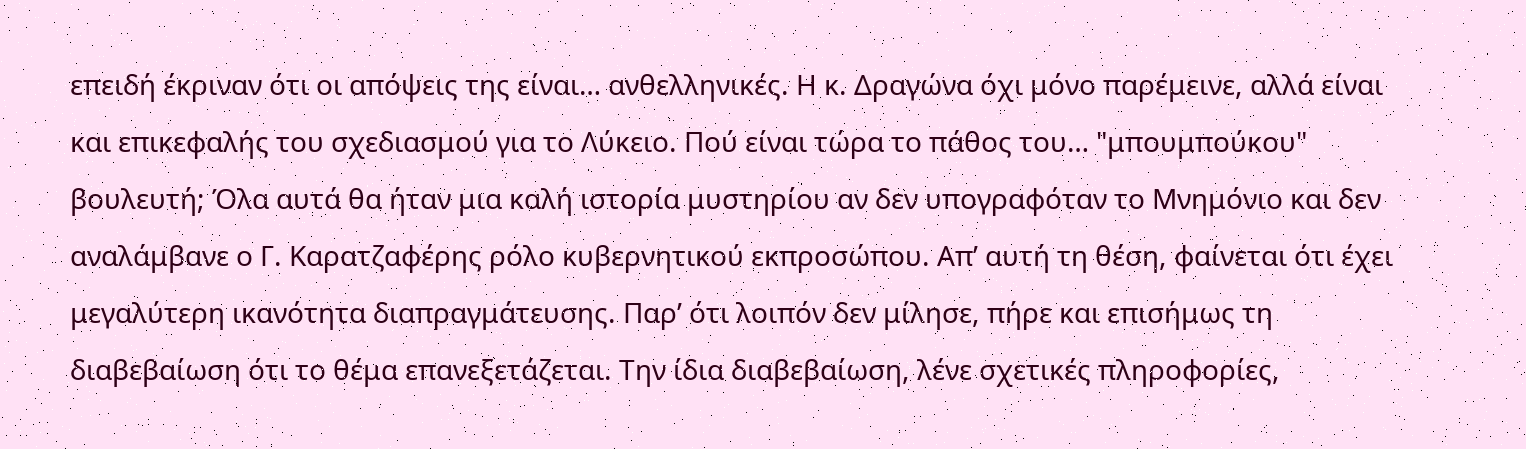επειδή έκριναν ότι οι απόψεις της είναι… ανθελληνικές. Η κ. Δραγώνα όχι μόνο παρέμεινε, αλλά είναι και επικεφαλής του σχεδιασμού για το Λύκειο. Πού είναι τώρα το πάθος του… "μπουμπούκου" βουλευτή; Όλα αυτά θα ήταν μια καλή ιστορία μυστηρίου αν δεν υπογραφόταν το Μνημόνιο και δεν αναλάμβανε ο Γ. Καρατζαφέρης ρόλο κυβερνητικού εκπροσώπου. Απ’ αυτή τη θέση, φαίνεται ότι έχει μεγαλύτερη ικανότητα διαπραγμάτευσης. Παρ’ ότι λοιπόν δεν μίλησε, πήρε και επισήμως τη διαβεβαίωση ότι το θέμα επανεξετάζεται. Την ίδια διαβεβαίωση, λένε σχετικές πληροφορίες,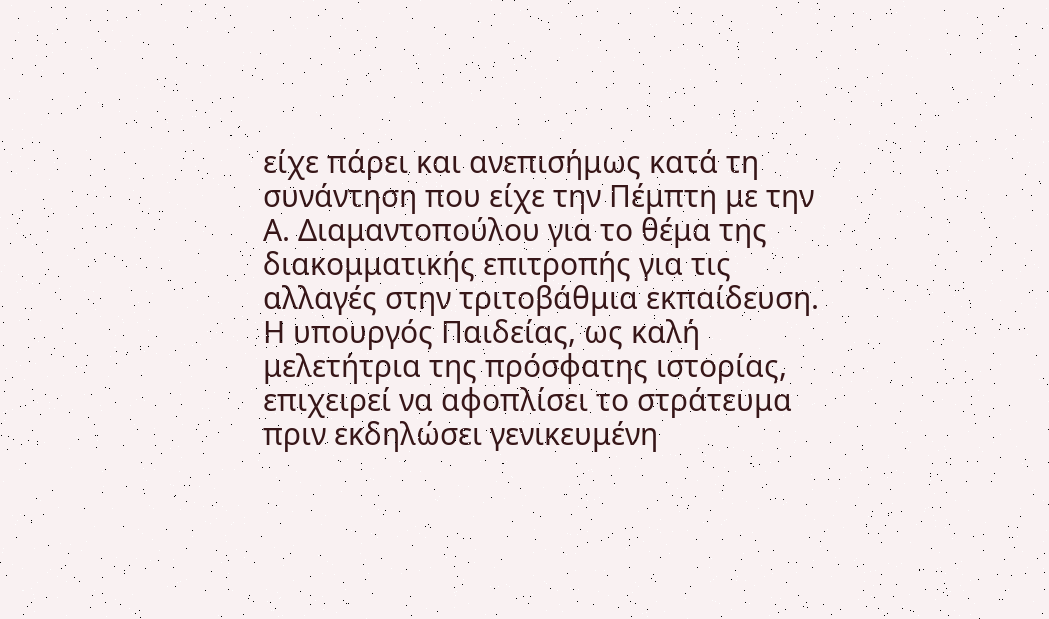είχε πάρει και ανεπισήμως κατά τη συνάντηση που είχε την Πέμπτη με την Α. Διαμαντοπούλου για το θέμα της διακομματικής επιτροπής για τις αλλαγές στην τριτοβάθμια εκπαίδευση. Η υπουργός Παιδείας, ως καλή μελετήτρια της πρόσφατης ιστορίας, επιχειρεί να αφοπλίσει το στράτευμα πριν εκδηλώσει γενικευμένη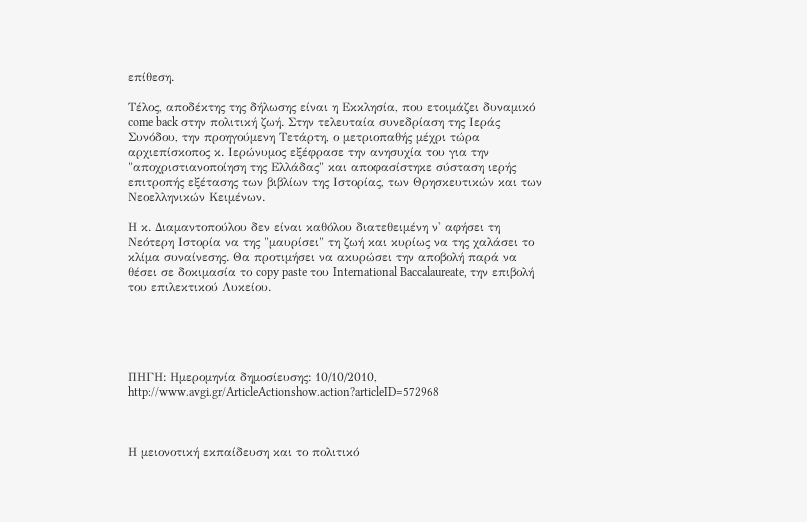επίθεση.

Τέλος, αποδέκτης της δήλωσης είναι η Εκκλησία, που ετοιμάζει δυναμικό come back στην πολιτική ζωή. Στην τελευταία συνεδρίαση της Ιεράς Συνόδου, την προηγούμενη Τετάρτη, ο μετριοπαθής μέχρι τώρα αρχιεπίσκοπος κ. Ιερώνυμος εξέφρασε την ανησυχία του για την "αποχριστιανοποίηση της Ελλάδας" και αποφασίστηκε σύσταση ιερής επιτροπής εξέτασης των βιβλίων της Ιστορίας, των Θρησκευτικών και των Νεοελληνικών Κειμένων.

Η κ. Διαμαντοπούλου δεν είναι καθόλου διατεθειμένη ν' αφήσει τη Νεότερη Ιστορία να της "μαυρίσει" τη ζωή και κυρίως να της χαλάσει το κλίμα συναίνεσης. Θα προτιμήσει να ακυρώσει την αποβολή παρά να θέσει σε δοκιμασία το copy paste του International Baccalaureate, την επιβολή του επιλεκτικού Λυκείου.





ΠΗΓΗ: Ημερομηνία δημοσίευσης: 10/10/2010, http://www.avgi.gr/ArticleActionshow.action?articleID=572968



Η μειονοτική εκπαίδευση και το πολιτικό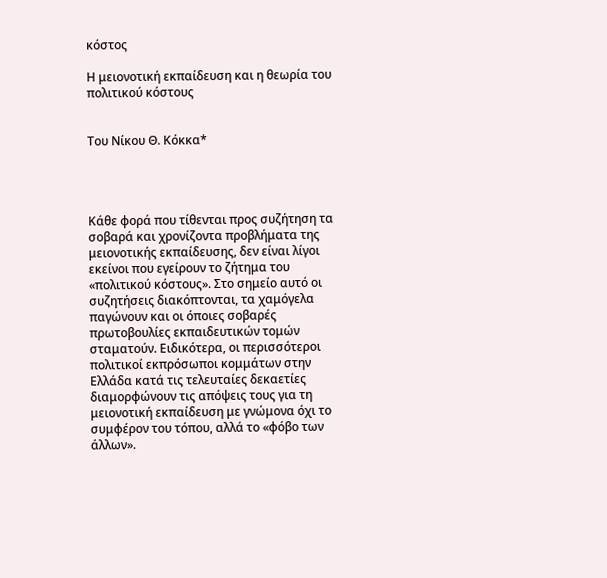κόστος

Η μειονοτική εκπαίδευση και η θεωρία του πολιτικού κόστους


Του Νίκου Θ. Κόκκα*




Κάθε φορά που τίθενται προς συζήτηση τα σοβαρά και χρονίζοντα προβλήματα της μειονοτικής εκπαίδευσης, δεν είναι λίγοι εκείνοι που εγείρουν το ζήτημα του «πολιτικού κόστους». Στο σημείο αυτό οι συζητήσεις διακόπτονται, τα χαμόγελα παγώνουν και οι όποιες σοβαρές πρωτοβουλίες εκπαιδευτικών τομών σταματούν. Ειδικότερα, οι περισσότεροι πολιτικοί εκπρόσωποι κομμάτων στην Ελλάδα κατά τις τελευταίες δεκαετίες διαμορφώνουν τις απόψεις τους για τη μειονοτική εκπαίδευση με γνώμονα όχι το συμφέρον του τόπου, αλλά το «φόβο των άλλων».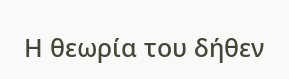Η θεωρία του δήθεν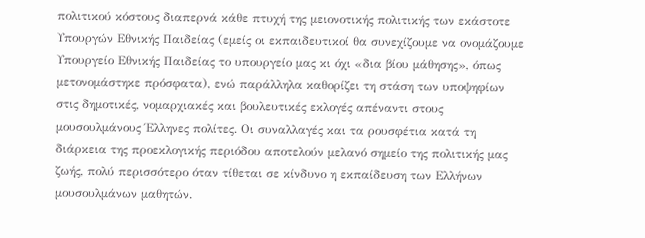πολιτικού κόστους διαπερνά κάθε πτυχή της μειονοτικής πολιτικής των εκάστοτε Υπουργών Εθνικής Παιδείας (εμείς οι εκπαιδευτικοί θα συνεχίζουμε να ονομάζουμε Υπουργείο Εθνικής Παιδείας το υπουργείο μας κι όχι «δια βίου μάθησης», όπως μετονομάστηκε πρόσφατα), ενώ παράλληλα καθορίζει τη στάση των υποψηφίων στις δημοτικές, νομαρχιακές και βουλευτικές εκλογές απέναντι στους μουσουλμάνους Έλληνες πολίτες. Οι συναλλαγές και τα ρουσφέτια κατά τη διάρκεια της προεκλογικής περιόδου αποτελούν μελανό σημείο της πολιτικής μας ζωής, πολύ περισσότερο όταν τίθεται σε κίνδυνο η εκπαίδευση των Ελλήνων μουσουλμάνων μαθητών.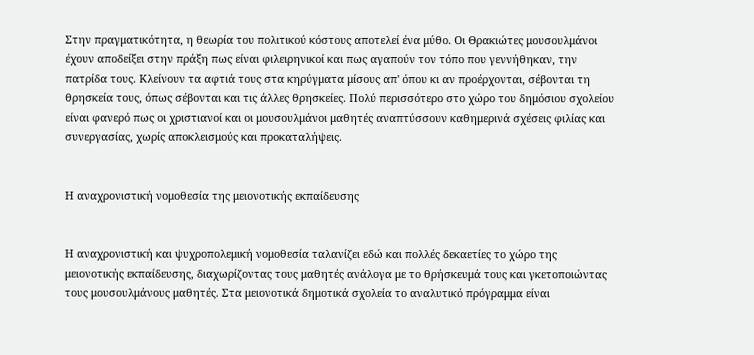Στην πραγματικότητα, η θεωρία του πολιτικού κόστους αποτελεί ένα μύθο. Οι Θρακιώτες μουσουλμάνοι έχουν αποδείξει στην πράξη πως είναι φιλειρηνικοί και πως αγαπούν τον τόπο που γεννήθηκαν, την πατρίδα τους. Κλείνουν τα αφτιά τους στα κηρύγματα μίσους απ' όπου κι αν προέρχονται, σέβονται τη θρησκεία τους, όπως σέβονται και τις άλλες θρησκείες. Πολύ περισσότερο στο χώρο του δημόσιου σχολείου είναι φανερό πως οι χριστιανοί και οι μουσουλμάνοι μαθητές αναπτύσσουν καθημερινά σχέσεις φιλίας και συνεργασίας, χωρίς αποκλεισμούς και προκαταλήψεις.


Η αναχρονιστική νομοθεσία της μειονοτικής εκπαίδευσης


Η αναχρονιστική και ψυχροπολεμική νομοθεσία ταλανίζει εδώ και πολλές δεκαετίες το χώρο της μειονοτικής εκπαίδευσης, διαχωρίζοντας τους μαθητές ανάλογα με το θρήσκευμά τους και γκετοποιώντας τους μουσουλμάνους μαθητές. Στα μειονοτικά δημοτικά σχολεία το αναλυτικό πρόγραμμα είναι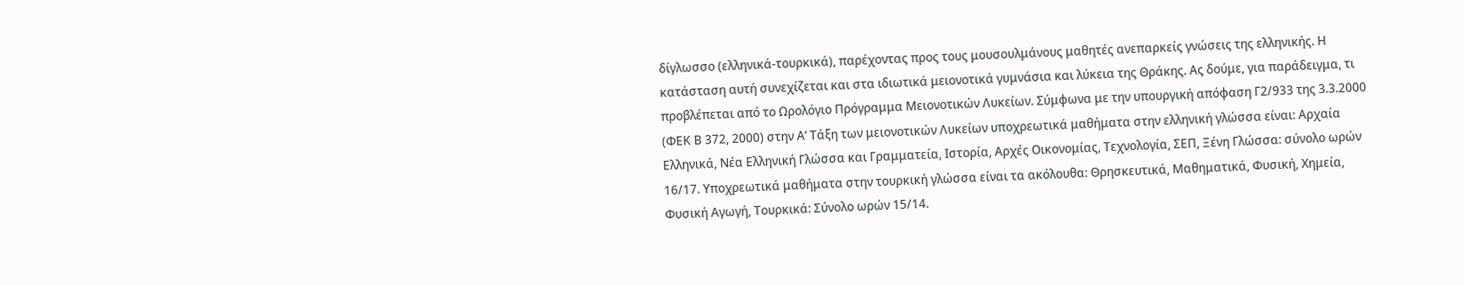δίγλωσσο (ελληνικά-τουρκικά), παρέχοντας προς τους μουσουλμάνους μαθητές ανεπαρκείς γνώσεις της ελληνικής. Η κατάσταση αυτή συνεχίζεται και στα ιδιωτικά μειονοτικά γυμνάσια και λύκεια της Θράκης. Ας δούμε, για παράδειγμα, τι προβλέπεται από το Ωρολόγιο Πρόγραμμα Μειονοτικών Λυκείων. Σύμφωνα με την υπουργική απόφαση Γ2/933 της 3.3.2000 (ΦΕΚ Β 372, 2000) στην Α’ Τάξη των μειονοτικών Λυκείων υποχρεωτικά μαθήματα στην ελληνική γλώσσα είναι: Αρχαία Ελληνικά, Νέα Ελληνική Γλώσσα και Γραμματεία, Ιστορία, Αρχές Οικονομίας, Τεχνολογία, ΣΕΠ, Ξένη Γλώσσα: σύνολο ωρών 16/17. Υποχρεωτικά μαθήματα στην τουρκική γλώσσα είναι τα ακόλουθα: Θρησκευτικά, Μαθηματικά, Φυσική, Χημεία, Φυσική Αγωγή, Τουρκικά: Σύνολο ωρών 15/14.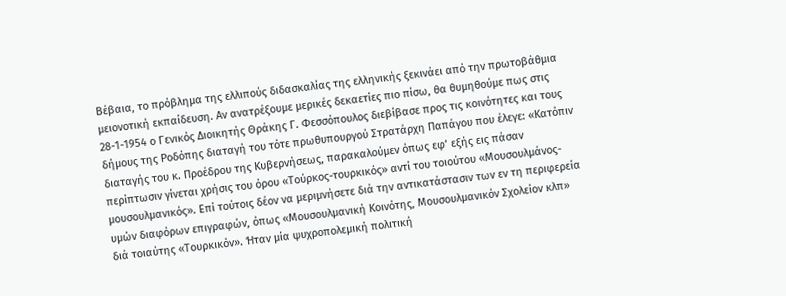Βέβαια, το πρόβλημα της ελλιπούς διδασκαλίας της ελληνικής ξεκινάει από την πρωτοβάθμια μειονοτική εκπαίδευση. Αν ανατρέξουμε μερικές δεκαετίες πιο πίσω, θα θυμηθούμε πως στις 28-1-1954 ο Γενικός Διοικητής Θράκης Γ. Φεσσόπουλος διεβίβασε προς τις κοινότητες και τους δήμους της Ροδόπης διαταγή του τότε πρωθυπουργού Στρατάρχη Παπάγου που έλεγε: «Κατόπιν διαταγής του κ. Προέδρου της Κυβερνήσεως, παρακαλούμεν όπως εφ’ εξής εις πάσαν περίπτωσιν γίνεται χρήσις του όρου «Τούρκος-τουρκικός» αντί του τοιούτου «Μουσουλμάνος-μουσουλμανικός». Επί τούτοις δέον να μεριμνήσετε διά την αντικατάστασιν των εν τη περιφερεία υμών διαφόρων επιγραφών, όπως «Μουσουλμανική Κοινότης, Μουσουλμανικόν Σχολείον κλπ» διά τοιαύτης «Τουρκικόν». Ήταν μία ψυχροπολεμική πολιτική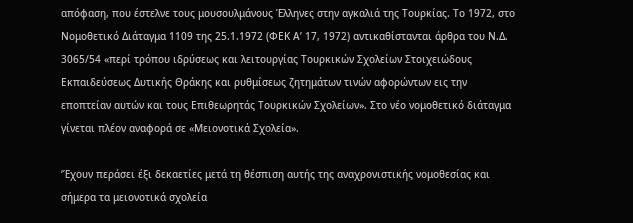απόφαση, που έστελνε τους μουσουλμάνους Έλληνες στην αγκαλιά της Τουρκίας. Το 1972, στο Νομοθετικό Διάταγμα 1109 της 25.1.1972 (ΦΕΚ Α’ 17, 1972) αντικαθίστανται άρθρα του Ν.Δ. 3065/54 «περί τρόπου ιδρύσεως και λειτουργίας Τουρκικών Σχολείων Στοιχειώδους Εκπαιδεύσεως Δυτικής Θράκης και ρυθμίσεως ζητημάτων τινών αφορώντων εις την εποπτείαν αυτών και τους Επιθεωρητάς Τουρκικών Σχολείων». Στο νέο νομοθετικό διάταγμα γίνεται πλέον αναφορά σε «Μειονοτικά Σχολεία».

‘Έχουν περάσει έξι δεκαετίες μετά τη θέσπιση αυτής της αναχρονιστικής νομοθεσίας και σήμερα τα μειονοτικά σχολεία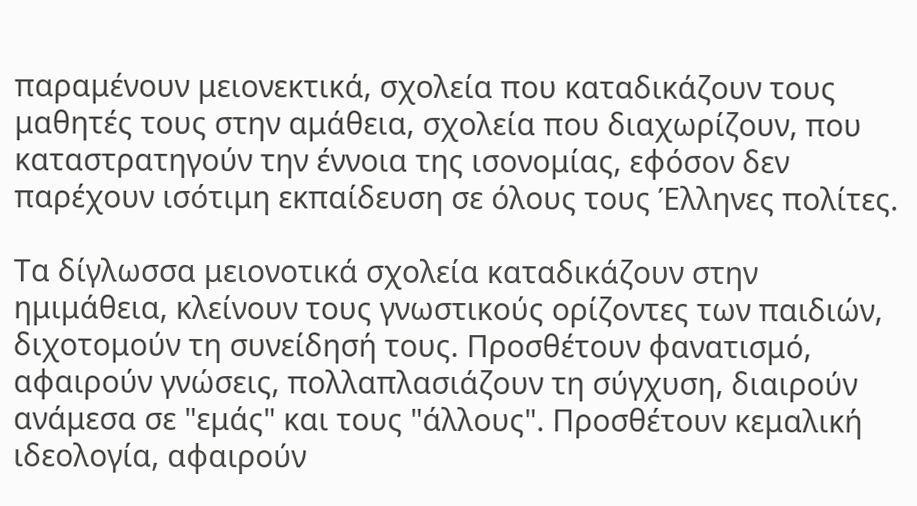παραμένουν μειονεκτικά, σχολεία που καταδικάζουν τους μαθητές τους στην αμάθεια, σχολεία που διαχωρίζουν, που καταστρατηγούν την έννοια της ισονομίας, εφόσον δεν παρέχουν ισότιμη εκπαίδευση σε όλους τους Έλληνες πολίτες.

Τα δίγλωσσα μειονοτικά σχολεία καταδικάζουν στην ημιμάθεια, κλείνουν τους γνωστικούς ορίζοντες των παιδιών, διχοτομούν τη συνείδησή τους. Προσθέτουν φανατισμό, αφαιρούν γνώσεις, πολλαπλασιάζουν τη σύγχυση, διαιρούν ανάμεσα σε "εμάς" και τους "άλλους". Προσθέτουν κεμαλική ιδεολογία, αφαιρούν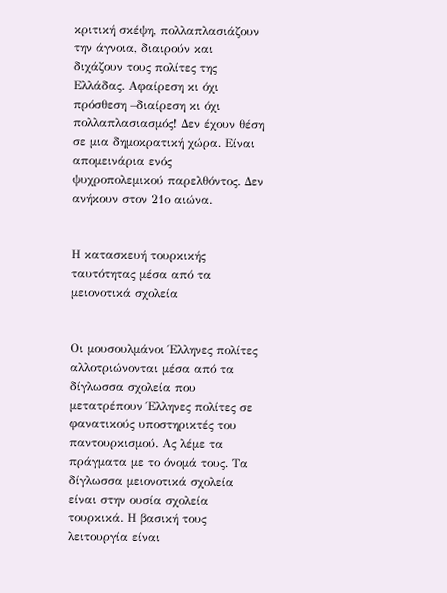κριτική σκέψη, πολλαπλασιάζουν την άγνοια, διαιρούν και διχάζουν τους πολίτες της Ελλάδας. Αφαίρεση κι όχι πρόσθεση –διαίρεση κι όχι πολλαπλασιασμός! Δεν έχουν θέση σε μια δημοκρατική χώρα. Είναι απομεινάρια ενός ψυχροπολεμικού παρελθόντος. Δεν ανήκουν στον 21ο αιώνα.


Η κατασκευή τουρκικής ταυτότητας μέσα από τα μειονοτικά σχολεία


Οι μουσουλμάνοι Έλληνες πολίτες αλλοτριώνονται μέσα από τα δίγλωσσα σχολεία που μετατρέπουν Έλληνες πολίτες σε φανατικούς υποστηρικτές του παντουρκισμού. Ας λέμε τα πράγματα με το όνομά τους. Τα δίγλωσσα μειονοτικά σχολεία είναι στην ουσία σχολεία τουρκικά. Η βασική τους λειτουργία είναι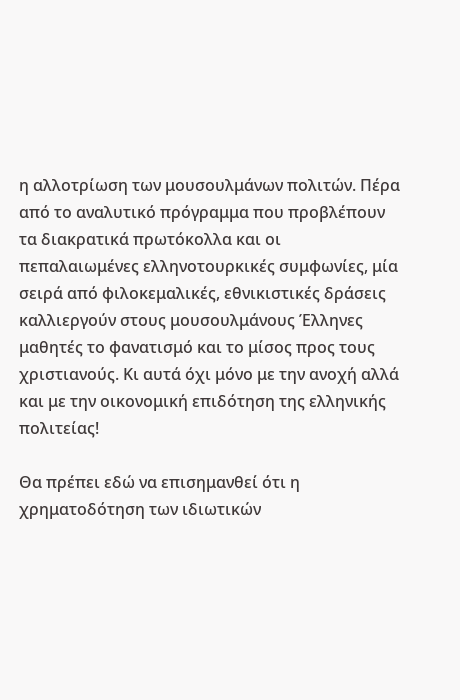η αλλοτρίωση των μουσουλμάνων πολιτών. Πέρα από το αναλυτικό πρόγραμμα που προβλέπουν τα διακρατικά πρωτόκολλα και οι πεπαλαιωμένες ελληνοτουρκικές συμφωνίες, μία σειρά από φιλοκεμαλικές, εθνικιστικές δράσεις καλλιεργούν στους μουσουλμάνους Έλληνες μαθητές το φανατισμό και το μίσος προς τους χριστιανούς. Κι αυτά όχι μόνο με την ανοχή αλλά και με την οικονομική επιδότηση της ελληνικής πολιτείας!

Θα πρέπει εδώ να επισημανθεί ότι η χρηματοδότηση των ιδιωτικών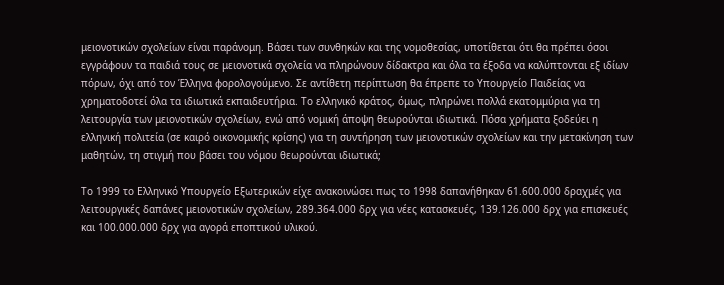μειονοτικών σχολείων είναι παράνομη. Βάσει των συνθηκών και της νομοθεσίας, υποτίθεται ότι θα πρέπει όσοι εγγράφουν τα παιδιά τους σε μειονοτικά σχολεία να πληρώνουν δίδακτρα και όλα τα έξοδα να καλύπτονται εξ ιδίων πόρων, όχι από τον Έλληνα φορολογούμενο. Σε αντίθετη περίπτωση θα έπρεπε το Υπουργείο Παιδείας να χρηματοδοτεί όλα τα ιδιωτικά εκπαιδευτήρια. Το ελληνικό κράτος, όμως, πληρώνει πολλά εκατομμύρια για τη λειτουργία των μειονοτικών σχολείων, ενώ από νομική άποψη θεωρούνται ιδιωτικά. Πόσα χρήματα ξοδεύει η ελληνική πολιτεία (σε καιρό οικονομικής κρίσης) για τη συντήρηση των μειονοτικών σχολείων και την μετακίνηση των μαθητών, τη στιγμή που βάσει του νόμου θεωρούνται ιδιωτικά;

Το 1999 το Ελληνικό Υπουργείο Εξωτερικών είχε ανακοινώσει πως το 1998 δαπανήθηκαν 61.600.000 δραχμές για λειτουργικές δαπάνες μειoνοτικών σχολείων, 289.364.000 δρχ για νέες κατασκευές, 139.126.000 δρχ για επισκευές και 100.000.000 δρχ για αγορά εποπτικού υλικού.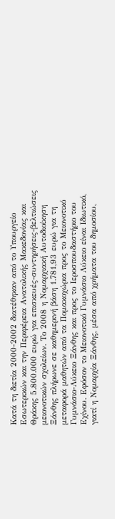Κατά τη διετία 2000-2002 διατέθηκαν από το Υπουργείο Εσωτερικών και την Περιφέρεια Ανατολικής Μακεδονίας και Θράκης 5.800.000 ευρώ για επισκευές-συντηρήσεις-βελτιώσεις μειονοτικών σχολείων. Το 2008 η Νομαρχιακή Αυτοδιοίκηση Ξάνθης πλήρωνε σε καθημερινή βάση 1.781,93 ευρώ για τη μεταφορά μαθητών από τα Πομακοχώρια προς το Μειονοτικό Γυμνάσιο-Λύκειο Ξάνθης και προς το Ιεροσπουδαστήριο του Εχίνου. Εφόσον το Μειονοτικό Γυμνάσιο Λύκειο είναι Ιδιωτικό, γιατί η Νομαρχία Ξάνθης, μέσα από χρήματα του δημοσίου,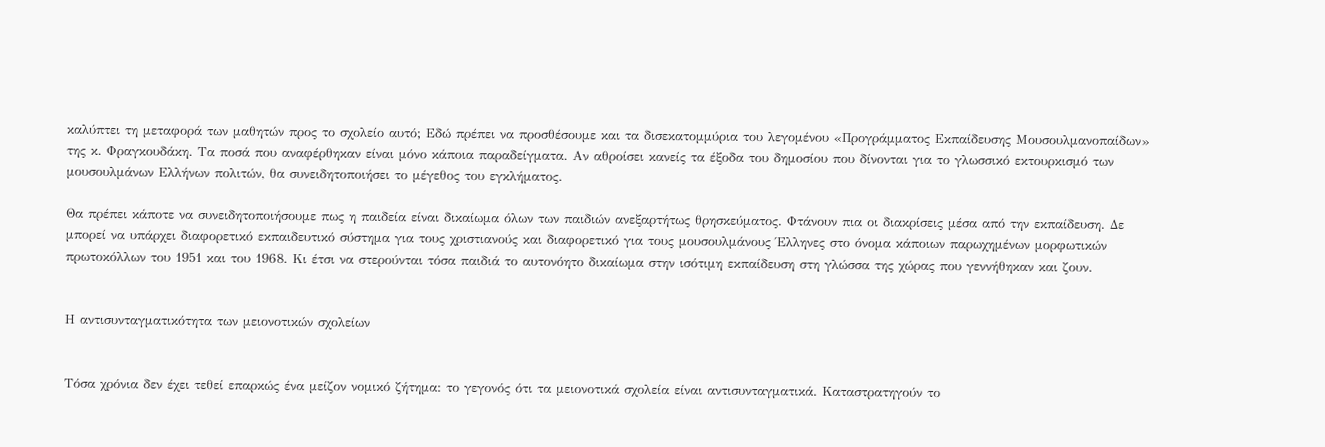καλύπτει τη μεταφορά των μαθητών προς το σχολείο αυτό; Εδώ πρέπει να προσθέσουμε και τα δισεκατομμύρια του λεγομένου «Προγράμματος Εκπαίδευσης Μουσουλμανοπαίδων» της κ. Φραγκουδάκη. Τα ποσά που αναφέρθηκαν είναι μόνο κάποια παραδείγματα. Αν αθροίσει κανείς τα έξοδα του δημοσίου που δίνονται για το γλωσσικό εκτουρκισμό των μουσουλμάνων Ελλήνων πολιτών, θα συνειδητοποιήσει το μέγεθος του εγκλήματος.

Θα πρέπει κάποτε να συνειδητοποιήσουμε πως η παιδεία είναι δικαίωμα όλων των παιδιών ανεξαρτήτως θρησκεύματος. Φτάνουν πια οι διακρίσεις μέσα από την εκπαίδευση. Δε μπορεί να υπάρχει διαφορετικό εκπαιδευτικό σύστημα για τους χριστιανούς και διαφορετικό για τους μουσουλμάνους Έλληνες στο όνομα κάποιων παρωχημένων μορφωτικών πρωτοκόλλων του 1951 και του 1968. Κι έτσι να στερούνται τόσα παιδιά το αυτονόητο δικαίωμα στην ισότιμη εκπαίδευση στη γλώσσα της χώρας που γεννήθηκαν και ζουν.


Η αντισυνταγματικότητα των μειονοτικών σχολείων


Τόσα χρόνια δεν έχει τεθεί επαρκώς ένα μείζον νομικό ζήτημα: το γεγονός ότι τα μειονοτικά σχολεία είναι αντισυνταγματικά. Καταστρατηγούν το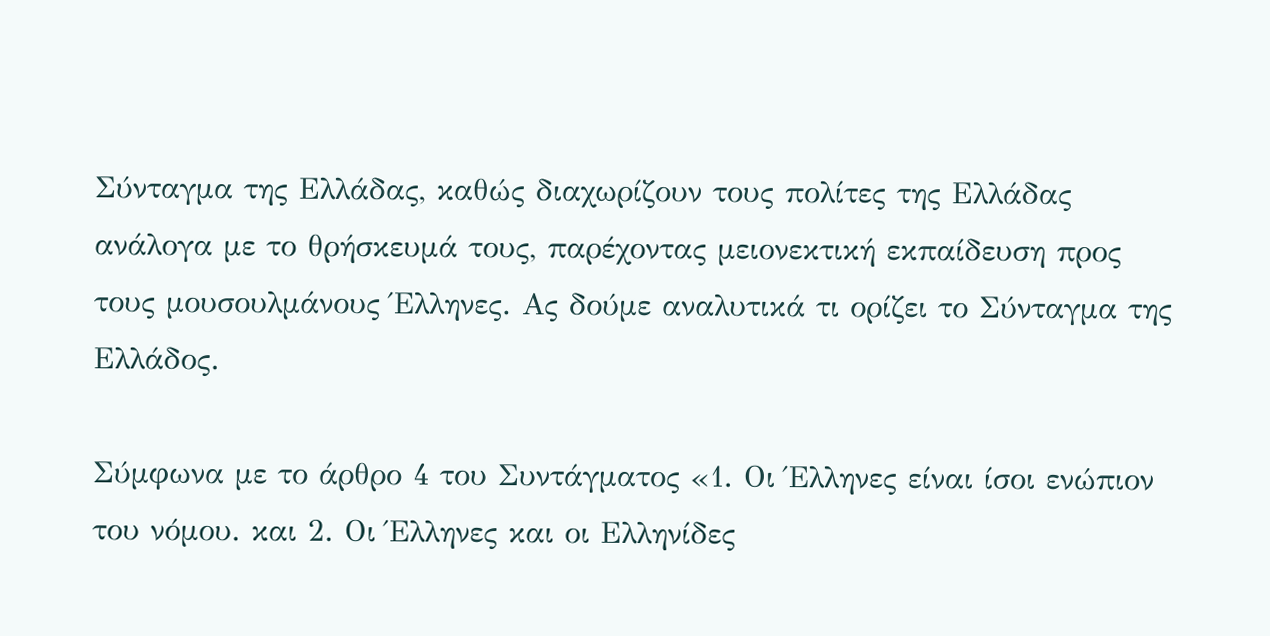Σύνταγμα της Ελλάδας, καθώς διαχωρίζουν τους πολίτες της Ελλάδας ανάλογα με το θρήσκευμά τους, παρέχοντας μειονεκτική εκπαίδευση προς τους μουσουλμάνους Έλληνες. Ας δούμε αναλυτικά τι ορίζει το Σύνταγμα της Ελλάδος.

Σύμφωνα με το άρθρο 4 του Συντάγματος «1. Οι Έλληνες είναι ίσοι ενώπιον του νόμου. και 2. Οι Έλληνες και οι Ελληνίδες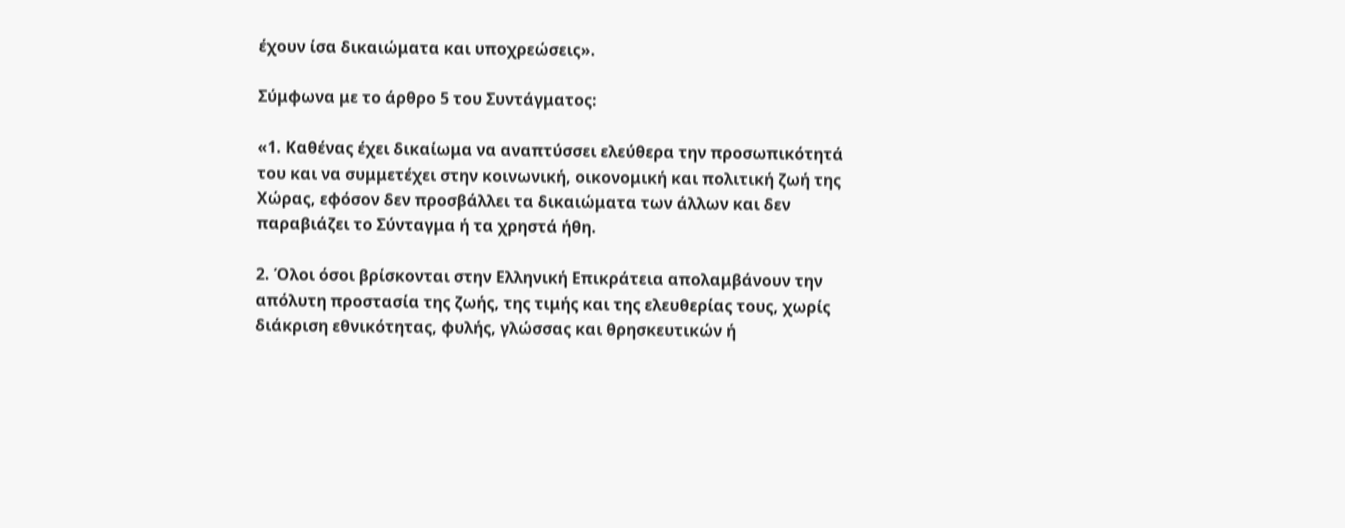έχουν ίσα δικαιώματα και υποχρεώσεις».

Σύμφωνα με το άρθρο 5 του Συντάγματος:

«1. Καθένας έχει δικαίωμα να αναπτύσσει ελεύθερα την προσωπικότητά του και να συμμετέχει στην κοινωνική, οικονομική και πολιτική ζωή της Χώρας, εφόσον δεν προσβάλλει τα δικαιώματα των άλλων και δεν παραβιάζει το Σύνταγμα ή τα χρηστά ήθη.

2. Όλοι όσοι βρίσκονται στην Ελληνική Επικράτεια απολαμβάνουν την απόλυτη προστασία της ζωής, της τιμής και της ελευθερίας τους, χωρίς διάκριση εθνικότητας, φυλής, γλώσσας και θρησκευτικών ή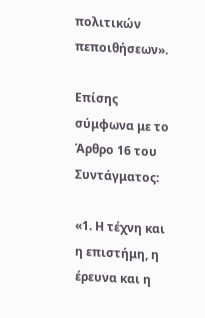πολιτικών πεποιθήσεων».

Επίσης σύμφωνα με το Άρθρο 16 του Συντάγματος:

«1. Η τέχνη και η επιστήμη, η έρευνα και η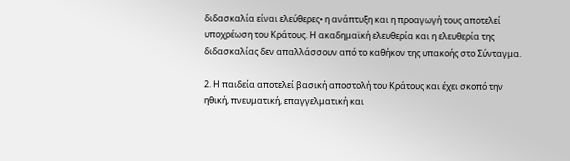διδασκαλία είναι ελεύθερες• η ανάπτυξη και η προαγωγή τους αποτελεί υποχρέωση του Κράτους. Η ακαδημαϊκή ελευθερία και η ελευθερία της διδασκαλίας δεν απαλλάσσουν από το καθήκον της υπακοής στο Σύνταγμα.

2. Η παιδεία αποτελεί βασική αποστολή του Κράτους και έχει σκοπό την ηθική, πνευματική, επαγγελματική και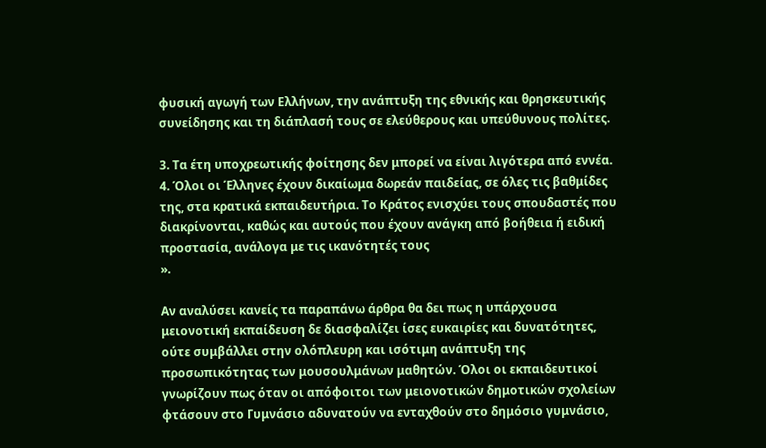φυσική αγωγή των Ελλήνων, την ανάπτυξη της εθνικής και θρησκευτικής συνείδησης και τη διάπλασή τους σε ελεύθερους και υπεύθυνους πολίτες.

3. Τα έτη υποχρεωτικής φοίτησης δεν μπορεί να είναι λιγότερα από εννέα.
4. Όλοι οι Έλληνες έχουν δικαίωμα δωρεάν παιδείας, σε όλες τις βαθμίδες της, στα κρατικά εκπαιδευτήρια. Το Κράτος ενισχύει τους σπουδαστές που διακρίνονται, καθώς και αυτούς που έχουν ανάγκη από βοήθεια ή ειδική προστασία, ανάλογα με τις ικανότητές τους
».

Αν αναλύσει κανείς τα παραπάνω άρθρα θα δει πως η υπάρχουσα μειονοτική εκπαίδευση δε διασφαλίζει ίσες ευκαιρίες και δυνατότητες, ούτε συμβάλλει στην ολόπλευρη και ισότιμη ανάπτυξη της προσωπικότητας των μουσουλμάνων μαθητών. Όλοι οι εκπαιδευτικοί γνωρίζουν πως όταν οι απόφοιτοι των μειονοτικών δημοτικών σχολείων φτάσουν στο Γυμνάσιο αδυνατούν να ενταχθούν στο δημόσιο γυμνάσιο,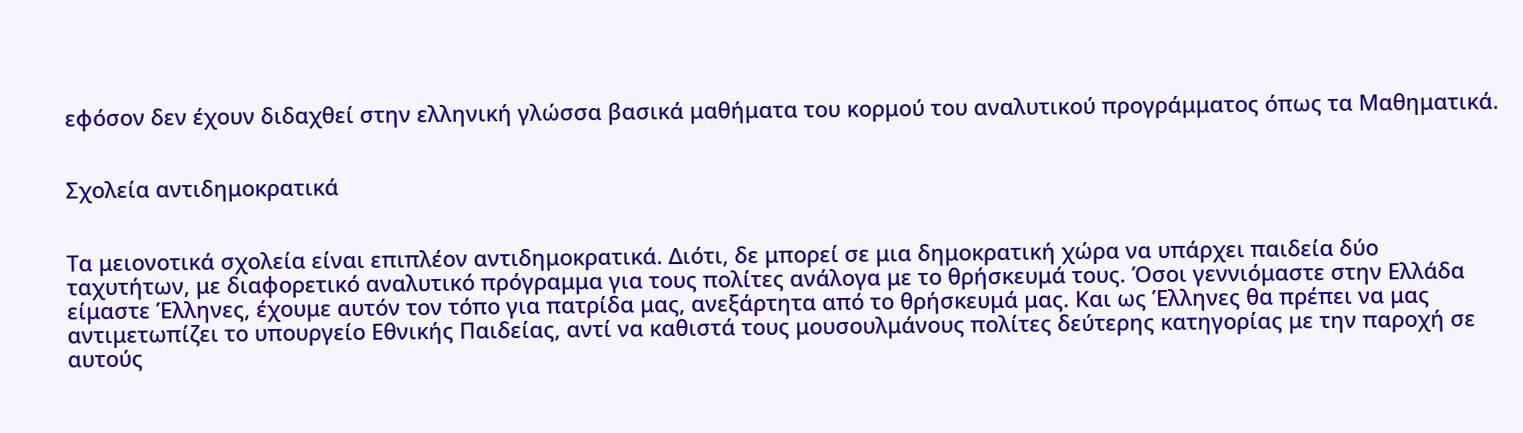εφόσον δεν έχουν διδαχθεί στην ελληνική γλώσσα βασικά μαθήματα του κορμού του αναλυτικού προγράμματος όπως τα Μαθηματικά.


Σχολεία αντιδημοκρατικά


Τα μειονοτικά σχολεία είναι επιπλέον αντιδημοκρατικά. Διότι, δε μπορεί σε μια δημοκρατική χώρα να υπάρχει παιδεία δύο ταχυτήτων, με διαφορετικό αναλυτικό πρόγραμμα για τους πολίτες ανάλογα με το θρήσκευμά τους. Όσοι γεννιόμαστε στην Ελλάδα είμαστε Έλληνες, έχουμε αυτόν τον τόπο για πατρίδα μας, ανεξάρτητα από το θρήσκευμά μας. Και ως Έλληνες θα πρέπει να μας αντιμετωπίζει το υπουργείο Εθνικής Παιδείας, αντί να καθιστά τους μουσουλμάνους πολίτες δεύτερης κατηγορίας με την παροχή σε αυτούς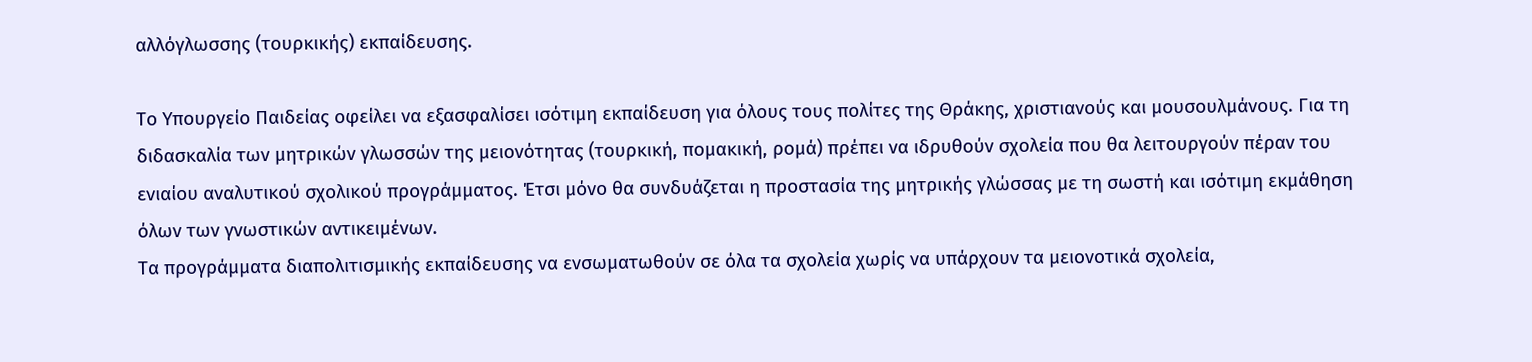αλλόγλωσσης (τουρκικής) εκπαίδευσης.

Το Υπουργείο Παιδείας οφείλει να εξασφαλίσει ισότιμη εκπαίδευση για όλους τους πολίτες της Θράκης, χριστιανούς και μουσουλμάνους. Για τη διδασκαλία των μητρικών γλωσσών της μειονότητας (τουρκική, πομακική, ρομά) πρέπει να ιδρυθούν σχολεία που θα λειτουργούν πέραν του ενιαίου αναλυτικού σχολικού προγράμματος. Έτσι μόνο θα συνδυάζεται η προστασία της μητρικής γλώσσας με τη σωστή και ισότιμη εκμάθηση όλων των γνωστικών αντικειμένων.
Τα προγράμματα διαπολιτισμικής εκπαίδευσης να ενσωματωθούν σε όλα τα σχολεία χωρίς να υπάρχουν τα μειονοτικά σχολεία,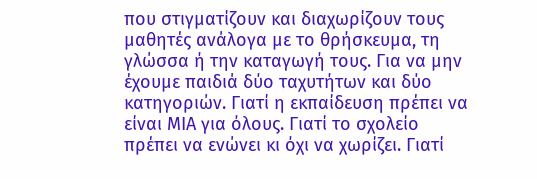που στιγματίζουν και διαχωρίζουν τους μαθητές ανάλογα με το θρήσκευμα, τη γλώσσα ή την καταγωγή τους. Για να μην έχουμε παιδιά δύο ταχυτήτων και δύο κατηγοριών. Γιατί η εκπαίδευση πρέπει να είναι ΜΙΑ για όλους. Γιατί το σχολείο πρέπει να ενώνει κι όχι να χωρίζει. Γιατί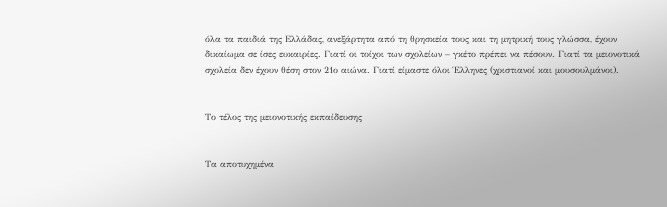όλα τα παιδιά της Ελλάδας, ανεξάρτητα από τη θρησκεία τους και τη μητρική τους γλώσσα, έχουν δικαίωμα σε ίσες ευκαιρίες. Γιατί οι τοίχοι των σχολείων – γκέτο πρέπει να πέσουν. Γιατί τα μειονοτικά σχολεία δεν έχουν θέση στον 21ο αιώνα. Γιατί είμαστε όλοι Έλληνες (χριστιανοί και μουσουλμάνοι).


Το τέλος της μειονοτικής εκπαίδευσης


Τα αποτυχημένα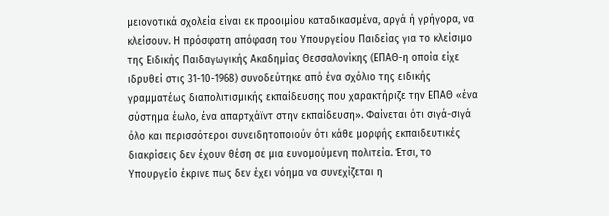μειονοτικά σχολεία είναι εκ προοιμίου καταδικασμένα, αργά ή γρήγορα, να κλείσουν. Η πρόσφατη απόφαση του Υπουργείου Παιδείας για το κλείσιμο της Ειδικής Παιδαγωγικής Ακαδημίας Θεσσαλονίκης (ΕΠΑΘ-η οποία είχε ιδρυθεί στις 31-10-1968) συνοδεύτηκε από ένα σχόλιο της ειδικής γραμματέως διαπολιτισμικής εκπαίδευσης που χαρακτήριζε την ΕΠΑΘ «ένα σύστημα έωλο, ένα απαρτχάϊντ στην εκπαίδευση». Φαίνεται ότι σιγά-σιγά όλο και περισσότεροι συνειδητοποιούν ότι κάθε μορφής εκπαιδευτικές διακρίσεις δεν έχουν θέση σε μια ευνομούμενη πολιτεία. Έτσι, το Υπoυργείο έκρινε πως δεν έχει νόημα να συνεχίζεται η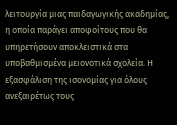λειτουργία μιας παιδαγωγικής ακαδημίας, η οποία παράγει αποφοίτους που θα υπηρετήσουν αποκλειστικά στα υποβαθμισμένα μειονοτικά σχολεία. Η εξασφάλιση της ισονομίας για όλους ανεξαιρέτως τους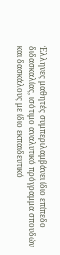Έλληνες μαθητές συμπεριλαμβάνει ίδιο επίπεδο διδασκαλίας, ισότιμο αναλυτικό πρόγραμμα σπουδών και δασκάλους με ίδιο εκπαιδευτικό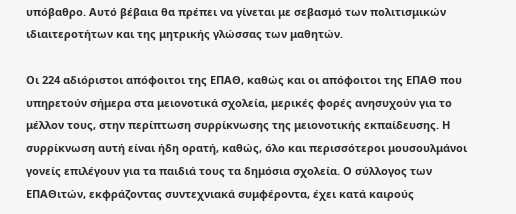υπόβαθρο. Αυτό βέβαια θα πρέπει να γίνεται με σεβασμό των πολιτισμικών ιδιαιτεροτήτων και της μητρικής γλώσσας των μαθητών.

Οι 224 αδιόριστοι απόφοιτοι της ΕΠΑΘ, καθώς και οι απόφοιτοι της ΕΠΑΘ που υπηρετούν σήμερα στα μειονοτικά σχολεία, μερικές φορές ανησυχούν για το μέλλον τους, στην περίπτωση συρρίκνωσης της μειονοτικής εκπαίδευσης. Η συρρίκνωση αυτή είναι ήδη ορατή, καθώς, όλο και περισσότεροι μουσουλμάνοι γονείς επιλέγουν για τα παιδιά τους τα δημόσια σχολεία. Ο σύλλογος των ΕΠΑΘιτών, εκφράζοντας συντεχνιακά συμφέροντα, έχει κατά καιρούς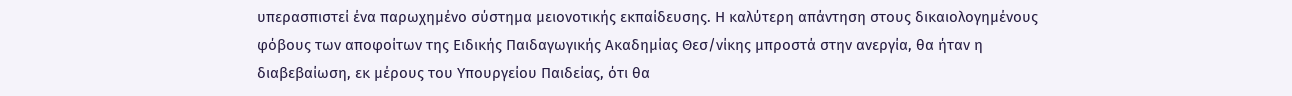υπερασπιστεί ένα παρωχημένο σύστημα μειονοτικής εκπαίδευσης. Η καλύτερη απάντηση στους δικαιολογημένους φόβους των αποφοίτων της Ειδικής Παιδαγωγικής Ακαδημίας Θεσ/νίκης μπροστά στην ανεργία, θα ήταν η διαβεβαίωση, εκ μέρους του Υπουργείου Παιδείας, ότι θα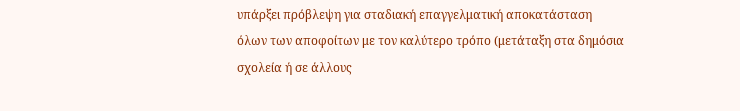υπάρξει πρόβλεψη για σταδιακή επαγγελματική αποκατάσταση όλων των αποφοίτων με τον καλύτερο τρόπο (μετάταξη στα δημόσια σχολεία ή σε άλλους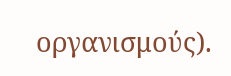οργανισμούς).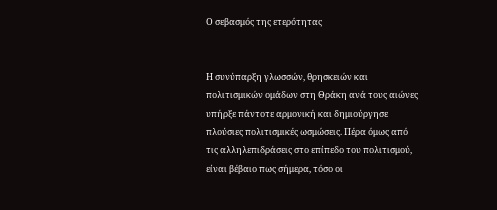Ο σεβασμός της ετερότητας


Η συνύπαρξη γλωσσών, θρησκειών και πολιτισμικών ομάδων στη Θράκη ανά τους αιώνες υπήρξε πάντοτε αρμονική και δημιούργησε πλούσιες πολιτισμικές ωσμώσεις. Πέρα όμως από τις αλληλεπιδράσεις στο επίπεδο του πολιτισμού, είναι βέβαιο πως σήμερα, τόσο οι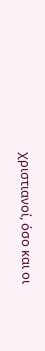χριστιανοί, όσο και οι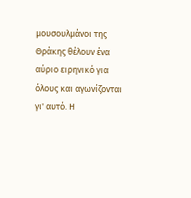μουσουλμάνοι της Θράκης θέλουν ένα αύριο ειρηνικό για όλους και αγωνίζονται γι' αυτό. Η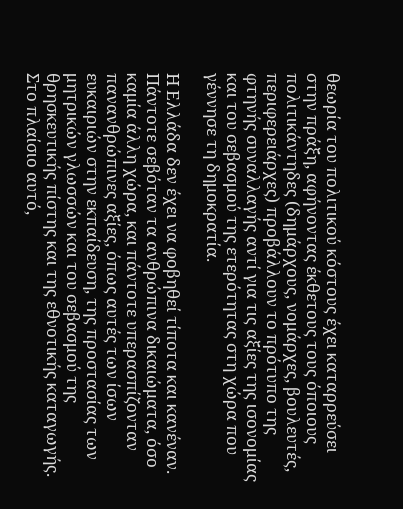θεωρία του πολιτικού κόστους έχει καταρρεύσει στην πράξη, αφήνοντας έκθετους τους όποιους πολιτικάντηδες (δημάρχους, νομάρχες, βουλευτές, περιφερειάρχες) προβάλλουν το πρότυπο της φτηνής συναλλαγής αντί για τις αξίες της ισονομίας και του σεβασμού της ετερότητας στη χώρα που γέννησε τη δημοκρατία.

Η Ελλάδα δεν έχει να φοβηθεί τίποτα και κανέναν. Πάντοτε σεβόταν τα ανθρώπινα δικαιώματα, όσο καμία άλλη χώρα, και πάντοτε υπερασπίζονταν πανανθρώπινες αξίες, όπως αυτές των ίσων ευκαιριών στην εκπαίδευση, της προστασίας των μητρικών γλωσσών και του σεβασμού της θρησκευτικής πίστης και της εθνοτικής καταγωγής. Στο πλαίσιο αυτό,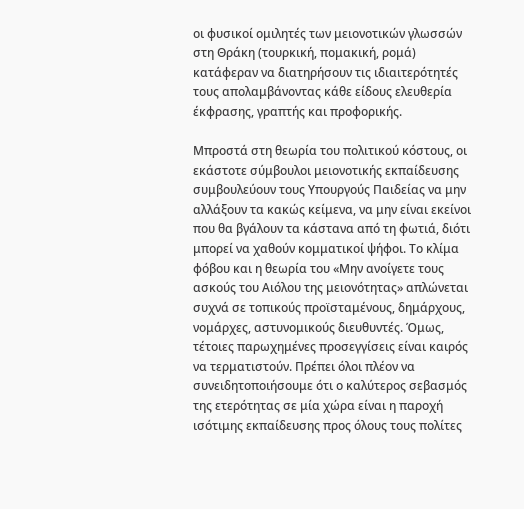οι φυσικοί ομιλητές των μειονοτικών γλωσσών στη Θράκη (τουρκική, πομακική, ρομά) κατάφεραν να διατηρήσουν τις ιδιαιτερότητές τους απολαμβάνοντας κάθε είδους ελευθερία έκφρασης, γραπτής και προφορικής.

Μπροστά στη θεωρία του πολιτικού κόστους, οι εκάστοτε σύμβουλοι μειονοτικής εκπαίδευσης συμβουλεύουν τους Υπουργούς Παιδείας να μην αλλάξουν τα κακώς κείμενα, να μην είναι εκείνοι που θα βγάλουν τα κάστανα από τη φωτιά, διότι μπορεί να χαθούν κομματικοί ψήφοι. Το κλίμα φόβου και η θεωρία του «Μην ανοίγετε τους ασκούς του Αιόλου της μειονότητας» απλώνεται συχνά σε τοπικούς προϊσταμένους, δημάρχους, νομάρχες, αστυνομικούς διευθυντές. Όμως, τέτοιες παρωχημένες προσεγγίσεις είναι καιρός να τερματιστούν. Πρέπει όλοι πλέον να συνειδητοποιήσουμε ότι ο καλύτερος σεβασμός της ετερότητας σε μία χώρα είναι η παροχή ισότιμης εκπαίδευσης προς όλους τους πολίτες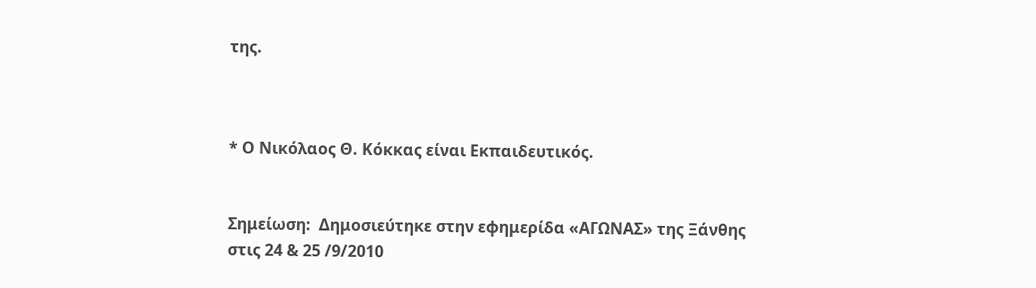της.



* Ο Νικόλαος Θ. Κόκκας είναι Εκπαιδευτικός.


Σημείωση:  Δημοσιεύτηκε στην εφημερίδα «ΑΓΩΝΑΣ» της Ξάνθης στις 24 & 25 /9/2010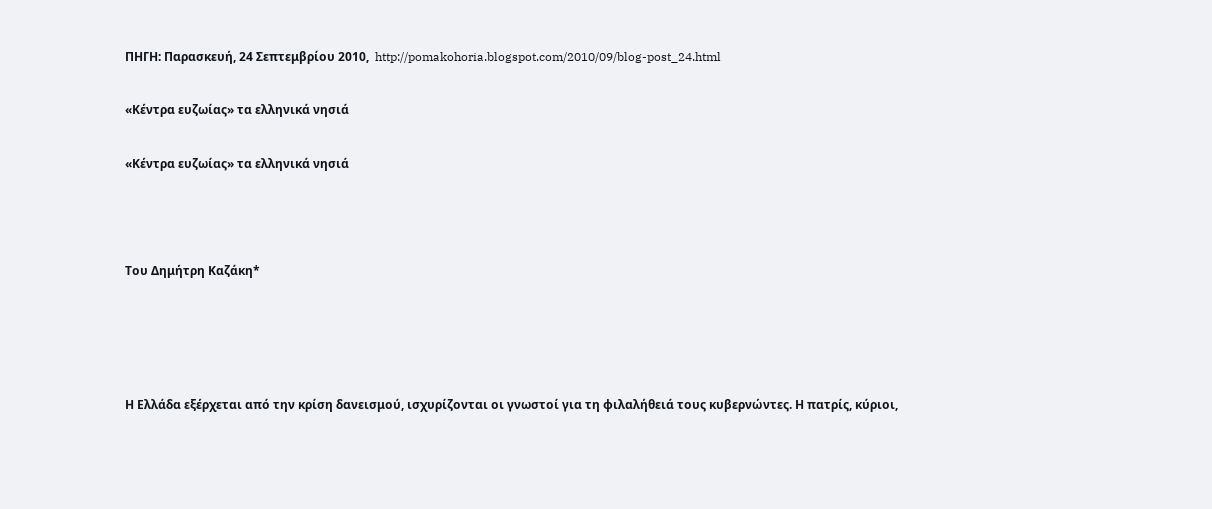ΠΗΓΗ: Παρασκευή, 24 Σεπτεμβρίου 2010,  http://pomakohoria.blogspot.com/2010/09/blog-post_24.html

«Κέντρα ευζωίας» τα ελληνικά νησιά

«Κέντρα ευζωίας» τα ελληνικά νησιά



Του Δημήτρη Καζάκη*




Η Ελλάδα εξέρχεται από την κρίση δανεισμού, ισχυρίζονται οι γνωστοί για τη φιλαλήθειά τους κυβερνώντες. Η πατρίς, κύριοι,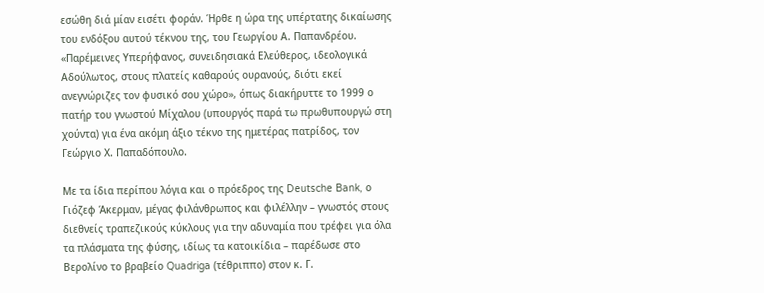εσώθη διά μίαν εισέτι φοράν. Ήρθε η ώρα της υπέρτατης δικαίωσης του ενδόξου αυτού τέκνου της, του Γεωργίου Α. Παπανδρέου. «Παρέμεινες Υπερήφανος, συνειδησιακά Ελεύθερος, ιδεολογικά Αδούλωτος, στους πλατείς καθαρούς ουρανούς, διότι εκεί ανεγνώριζες τον φυσικό σου χώρο», όπως διακήρυττε το 1999 ο πατήρ του γνωστού Μίχαλου (υπουργός παρά τω πρωθυπουργώ στη χούντα) για ένα ακόμη άξιο τέκνο της ημετέρας πατρίδος, τον Γεώργιο Χ. Παπαδόπουλο.

Με τα ίδια περίπου λόγια και ο πρόεδρος της Deutsche Bank, ο Γιόζεφ Άκερμαν, μέγας φιλάνθρωπος και φιλέλλην – γνωστός στους διεθνείς τραπεζικούς κύκλους για την αδυναμία που τρέφει για όλα τα πλάσματα της φύσης, ιδίως τα κατοικίδια – παρέδωσε στο Βερολίνο το βραβείο Quadriga (τέθριππο) στον κ. Γ.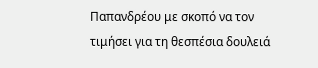Παπανδρέου με σκοπό να τον τιμήσει για τη θεσπέσια δουλειά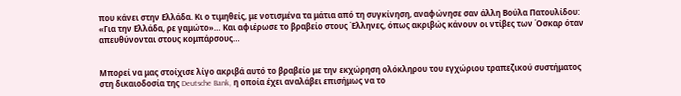που κάνει στην Ελλάδα. Κι ο τιμηθείς, με νοτισμένα τα μάτια από τη συγκίνηση, αναφώνησε σαν άλλη Βούλα Πατουλίδου: «Για την Ελλάδα, ρε γαμώτο»… Και αφιέρωσε το βραβείο στους Έλληνες, όπως ακριβώς κάνουν οι ντίβες των Όσκαρ όταν απευθύνονται στους κομπάρσους…


Μπορεί να μας στοίχισε λίγο ακριβά αυτό το βραβείο με την εκχώρηση ολόκληρου του εγχώριου τραπεζικού συστήματος στη δικαιοδοσία της Deutsche Bank, η οποία έχει αναλάβει επισήμως να το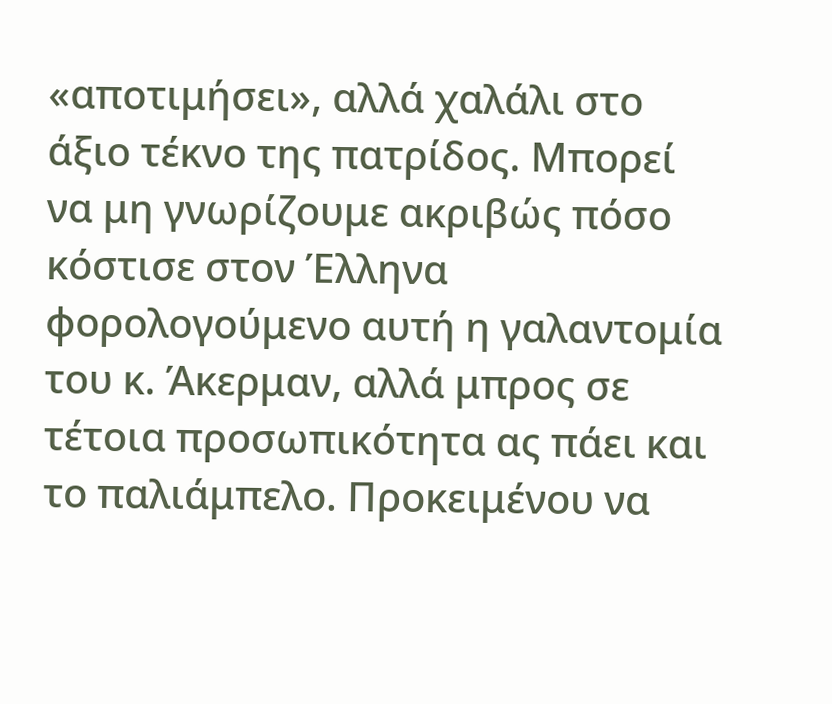«αποτιμήσει», αλλά χαλάλι στο άξιο τέκνο της πατρίδος. Μπορεί να μη γνωρίζουμε ακριβώς πόσο κόστισε στον Έλληνα φορολογούμενο αυτή η γαλαντομία του κ. Άκερμαν, αλλά μπρος σε τέτοια προσωπικότητα ας πάει και το παλιάμπελο. Προκειμένου να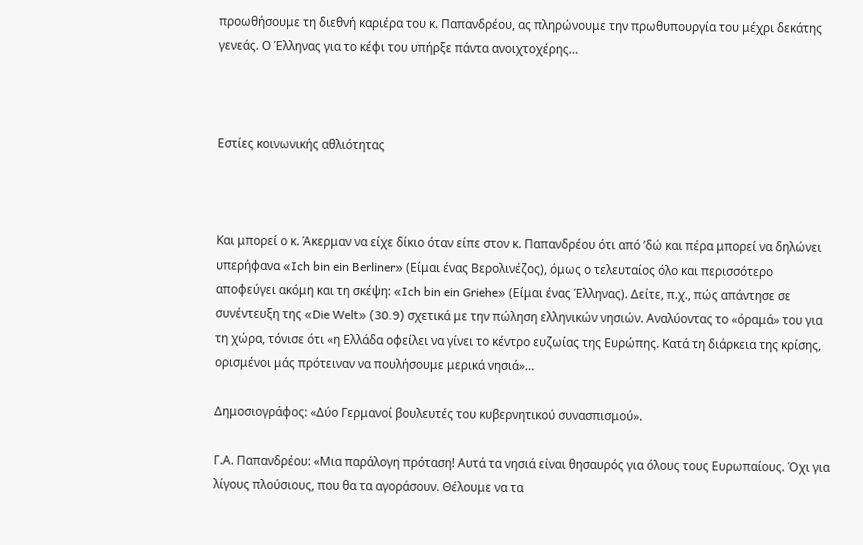προωθήσουμε τη διεθνή καριέρα του κ. Παπανδρέου, ας πληρώνουμε την πρωθυπουργία του μέχρι δεκάτης γενεάς. Ο Έλληνας για το κέφι του υπήρξε πάντα ανοιχτοχέρης…



Εστίες κοινωνικής αθλιότητας



Και μπορεί ο κ. Άκερμαν να είχε δίκιο όταν είπε στον κ. Παπανδρέου ότι από ’δώ και πέρα μπορεί να δηλώνει υπερήφανα «Ich bin ein Berliner» (Είμαι ένας Βερολινέζος), όμως ο τελευταίος όλο και περισσότερο αποφεύγει ακόμη και τη σκέψη: «Ich bin ein Griehe» (Είμαι ένας Έλληνας). Δείτε, π.χ., πώς απάντησε σε συνέντευξη της «Die Welt» (30.9) σχετικά με την πώληση ελληνικών νησιών. Αναλύοντας το «όραμά» του για τη χώρα, τόνισε ότι «η Ελλάδα οφείλει να γίνει το κέντρο ευζωίας της Ευρώπης. Κατά τη διάρκεια της κρίσης, ορισμένοι μάς πρότειναν να πουλήσουμε μερικά νησιά»…

Δημοσιογράφος: «Δύο Γερμανοί βουλευτές του κυβερνητικού συνασπισμού».

Γ.Α. Παπανδρέου: «Μια παράλογη πρόταση! Αυτά τα νησιά είναι θησαυρός για όλους τους Ευρωπαίους. Όχι για λίγους πλούσιους, που θα τα αγοράσουν. Θέλουμε να τα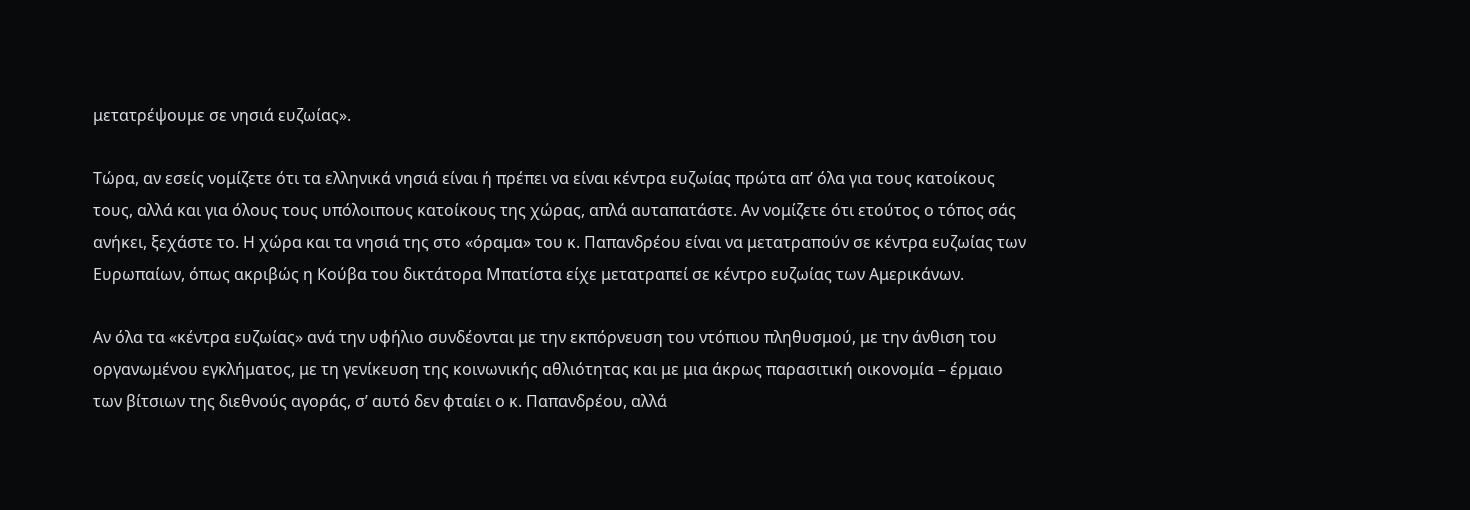μετατρέψουμε σε νησιά ευζωίας».

Τώρα, αν εσείς νομίζετε ότι τα ελληνικά νησιά είναι ή πρέπει να είναι κέντρα ευζωίας πρώτα απ’ όλα για τους κατοίκους τους, αλλά και για όλους τους υπόλοιπους κατοίκους της χώρας, απλά αυταπατάστε. Αν νομίζετε ότι ετούτος ο τόπος σάς ανήκει, ξεχάστε το. Η χώρα και τα νησιά της στο «όραμα» του κ. Παπανδρέου είναι να μετατραπούν σε κέντρα ευζωίας των Ευρωπαίων, όπως ακριβώς η Κούβα του δικτάτορα Μπατίστα είχε μετατραπεί σε κέντρο ευζωίας των Αμερικάνων.

Αν όλα τα «κέντρα ευζωίας» ανά την υφήλιο συνδέονται με την εκπόρνευση του ντόπιου πληθυσμού, με την άνθιση του οργανωμένου εγκλήματος, με τη γενίκευση της κοινωνικής αθλιότητας και με μια άκρως παρασιτική οικονομία – έρμαιο των βίτσιων της διεθνούς αγοράς, σ’ αυτό δεν φταίει ο κ. Παπανδρέου, αλλά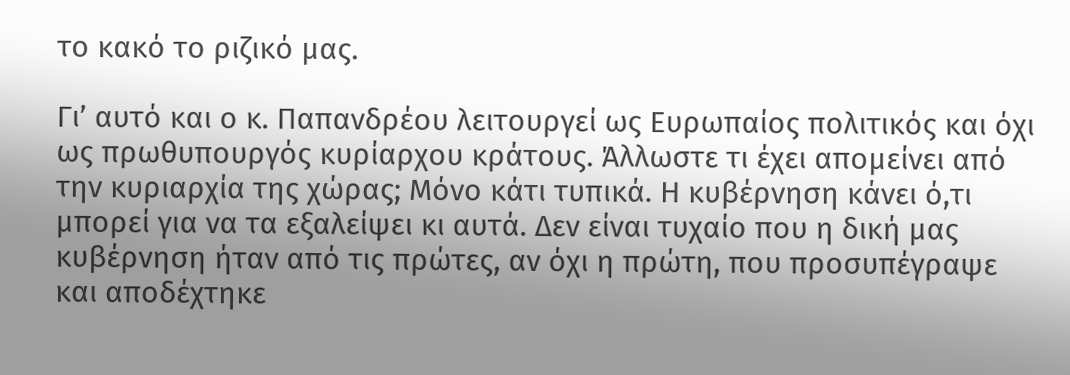το κακό το ριζικό μας.

Γι’ αυτό και ο κ. Παπανδρέου λειτουργεί ως Ευρωπαίος πολιτικός και όχι ως πρωθυπουργός κυρίαρχου κράτους. Άλλωστε τι έχει απομείνει από την κυριαρχία της χώρας; Μόνο κάτι τυπικά. Η κυβέρνηση κάνει ό,τι μπορεί για να τα εξαλείψει κι αυτά. Δεν είναι τυχαίο που η δική μας κυβέρνηση ήταν από τις πρώτες, αν όχι η πρώτη, που προσυπέγραψε και αποδέχτηκε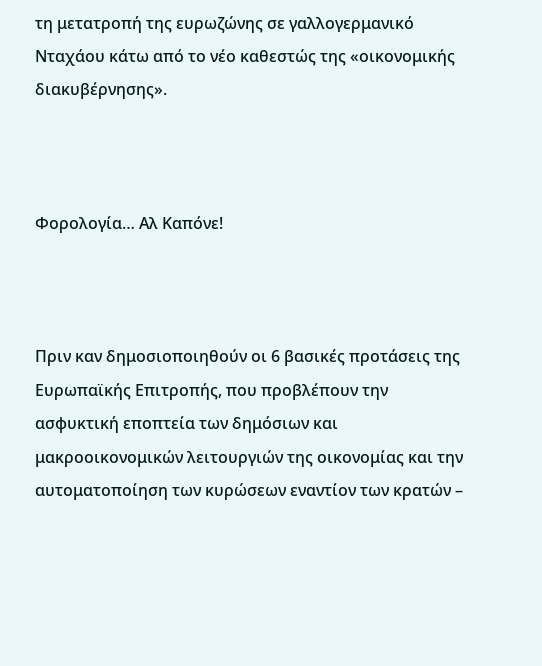τη μετατροπή της ευρωζώνης σε γαλλογερμανικό Νταχάου κάτω από το νέο καθεστώς της «οικονομικής διακυβέρνησης».



Φορολογία… Αλ Καπόνε!



Πριν καν δημοσιοποιηθούν οι 6 βασικές προτάσεις της Ευρωπαϊκής Επιτροπής, που προβλέπουν την ασφυκτική εποπτεία των δημόσιων και μακροοικονομικών λειτουργιών της οικονομίας και την αυτοματοποίηση των κυρώσεων εναντίον των κρατών –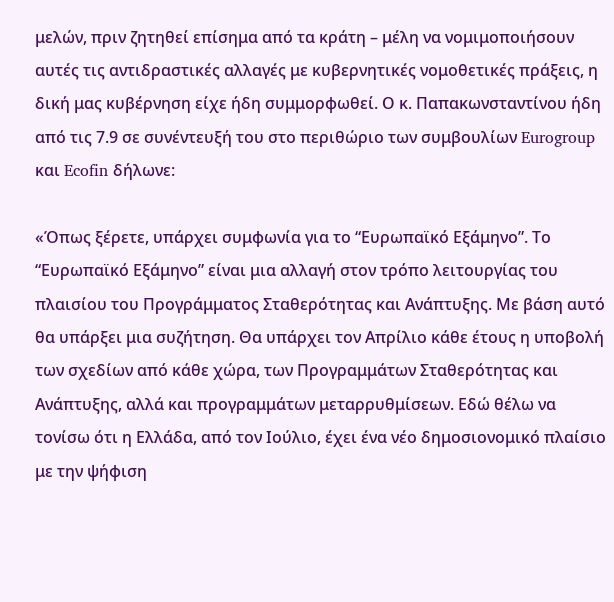μελών, πριν ζητηθεί επίσημα από τα κράτη – μέλη να νομιμοποιήσουν αυτές τις αντιδραστικές αλλαγές με κυβερνητικές νομοθετικές πράξεις, η δική μας κυβέρνηση είχε ήδη συμμορφωθεί. Ο κ. Παπακωνσταντίνου ήδη από τις 7.9 σε συνέντευξή του στο περιθώριο των συμβουλίων Eurogroup και Ecofin δήλωνε:

«Όπως ξέρετε, υπάρχει συμφωνία για το “Ευρωπαϊκό Εξάμηνο”. Το “Ευρωπαϊκό Εξάμηνο” είναι μια αλλαγή στον τρόπο λειτουργίας του πλαισίου του Προγράμματος Σταθερότητας και Ανάπτυξης. Με βάση αυτό θα υπάρξει μια συζήτηση. Θα υπάρχει τον Απρίλιο κάθε έτους η υποβολή των σχεδίων από κάθε χώρα, των Προγραμμάτων Σταθερότητας και Ανάπτυξης, αλλά και προγραμμάτων μεταρρυθμίσεων. Εδώ θέλω να τονίσω ότι η Ελλάδα, από τον Ιούλιο, έχει ένα νέο δημοσιονομικό πλαίσιο με την ψήφιση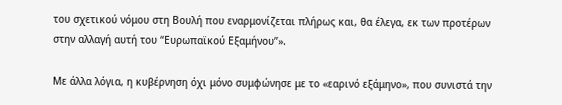του σχετικού νόμου στη Βουλή που εναρμονίζεται πλήρως και, θα έλεγα, εκ των προτέρων στην αλλαγή αυτή του “Ευρωπαϊκού Εξαμήνου”».

Με άλλα λόγια, η κυβέρνηση όχι μόνο συμφώνησε με το «εαρινό εξάμηνο», που συνιστά την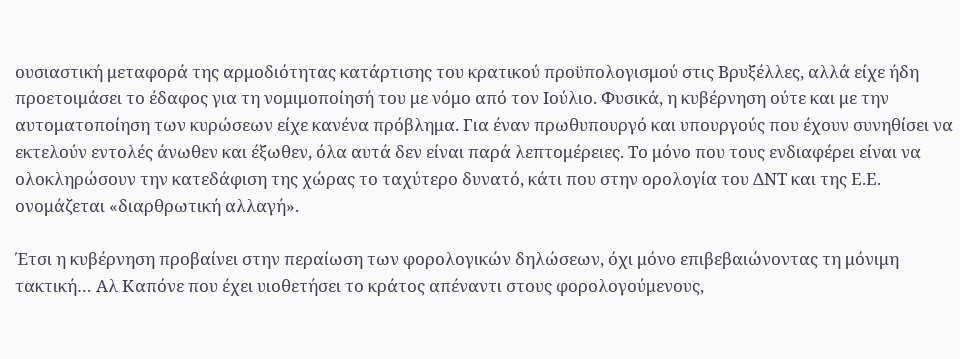ουσιαστική μεταφορά της αρμοδιότητας κατάρτισης του κρατικού προϋπολογισμού στις Βρυξέλλες, αλλά είχε ήδη προετοιμάσει το έδαφος για τη νομιμοποίησή του με νόμο από τον Ιούλιο. Φυσικά, η κυβέρνηση ούτε και με την αυτοματοποίηση των κυρώσεων είχε κανένα πρόβλημα. Για έναν πρωθυπουργό και υπουργούς που έχουν συνηθίσει να εκτελούν εντολές άνωθεν και έξωθεν, όλα αυτά δεν είναι παρά λεπτομέρειες. Το μόνο που τους ενδιαφέρει είναι να ολοκληρώσουν την κατεδάφιση της χώρας το ταχύτερο δυνατό, κάτι που στην ορολογία του ΔΝΤ και της Ε.Ε. ονομάζεται «διαρθρωτική αλλαγή».

Έτσι η κυβέρνηση προβαίνει στην περαίωση των φορολογικών δηλώσεων, όχι μόνο επιβεβαιώνοντας τη μόνιμη τακτική… Αλ Καπόνε που έχει υιοθετήσει το κράτος απέναντι στους φορολογούμενους,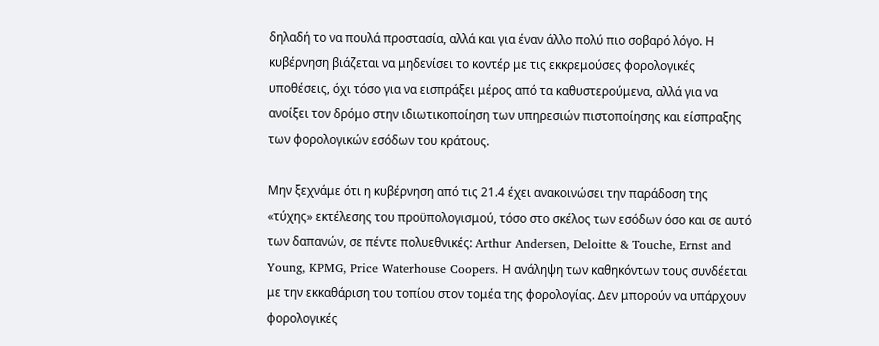δηλαδή το να πουλά προστασία, αλλά και για έναν άλλο πολύ πιο σοβαρό λόγο. Η κυβέρνηση βιάζεται να μηδενίσει το κοντέρ με τις εκκρεμούσες φορολογικές υποθέσεις, όχι τόσο για να εισπράξει μέρος από τα καθυστερούμενα, αλλά για να ανοίξει τον δρόμο στην ιδιωτικοποίηση των υπηρεσιών πιστοποίησης και είσπραξης των φορολογικών εσόδων του κράτους.

Μην ξεχνάμε ότι η κυβέρνηση από τις 21.4 έχει ανακοινώσει την παράδοση της «τύχης» εκτέλεσης του προϋπολογισμού, τόσο στο σκέλος των εσόδων όσο και σε αυτό των δαπανών, σε πέντε πολυεθνικές: Arthur Andersen, Deloitte & Touche, Ernst and Young, KPMG, Price Waterhouse Coopers. Η ανάληψη των καθηκόντων τους συνδέεται με την εκκαθάριση του τοπίου στον τομέα της φορολογίας. Δεν μπορούν να υπάρχουν φορολογικές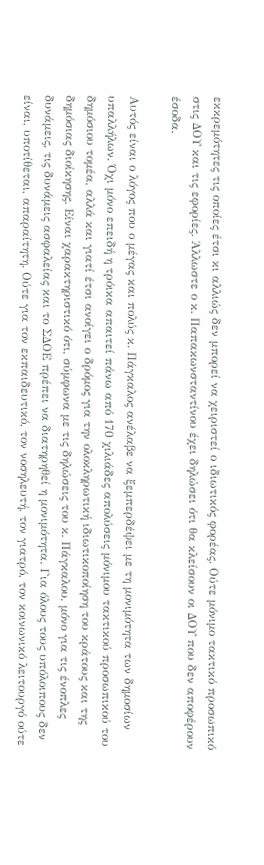εκκρεμότητες τις οποίες έτσι κι αλλιώς δεν μπορεί να χειριστεί ο ιδιωτικός φορέας. Ούτε μόνιμο τακτικό προσωπικό στις ΔΟΥ και τις εφορίες. Άλλωστε ο κ. Παπακωνσταντίνου έχει δηλώσει ότι θα κλείσουν οι ΔΟΥ που δεν αποφέρουν έσοδα.

Αυτός είναι ο λόγος που ο μέγας και πολύς κ. Πάγκαλος ανέλαβε να ξεμπερδέψει με τη μονιμότητα των δημοσίων υπαλλήλων. Όχι μόνο επειδή η τρόικα απαιτεί πάνω από 170 χιλιάδες απολύσεις μόνιμου τακτικού προσωπικού του δημόσιου τομέα, αλλά και γιατί έτσι ανοίγει ο δρόμος για την ολοκληρωτική ιδιωτικοποίηση του κράτους και της δημόσιας διοίκησης. Είναι χαρακτηριστικό ότι, σύμφωνα με τις δηλώσεις του κ. Πάγκαλου, μόνο για τις ένοπλες δυνάμεις, τις δυνάμεις ασφαλείας και το ΣΔΟΕ πρέπει να διατηρηθεί η μονιμότητα. Για όλους τους υπόλοιπους δεν είναι, υποτίθεται, απαραίτητη. Ούτε για τον εκπαιδευτικό, τον νοσηλευτή, τον γιατρό, τον κοινωνικό λειτουργό ούτε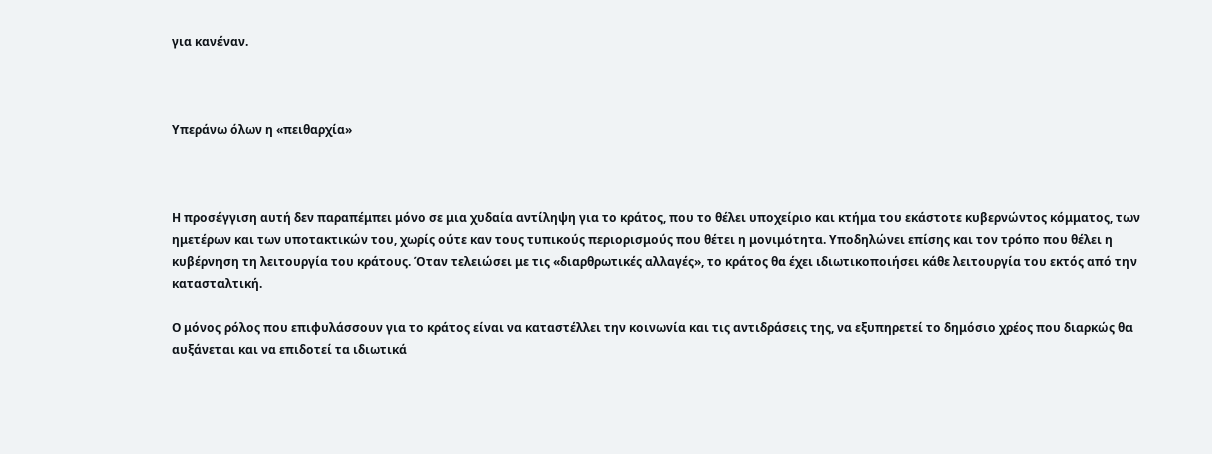για κανέναν.



Υπεράνω όλων η «πειθαρχία»



Η προσέγγιση αυτή δεν παραπέμπει μόνο σε μια χυδαία αντίληψη για το κράτος, που το θέλει υποχείριο και κτήμα του εκάστοτε κυβερνώντος κόμματος, των ημετέρων και των υποτακτικών του, χωρίς ούτε καν τους τυπικούς περιορισμούς που θέτει η μονιμότητα. Υποδηλώνει επίσης και τον τρόπο που θέλει η κυβέρνηση τη λειτουργία του κράτους. Όταν τελειώσει με τις «διαρθρωτικές αλλαγές», το κράτος θα έχει ιδιωτικοποιήσει κάθε λειτουργία του εκτός από την κατασταλτική.

Ο μόνος ρόλος που επιφυλάσσουν για το κράτος είναι να καταστέλλει την κοινωνία και τις αντιδράσεις της, να εξυπηρετεί το δημόσιο χρέος που διαρκώς θα αυξάνεται και να επιδοτεί τα ιδιωτικά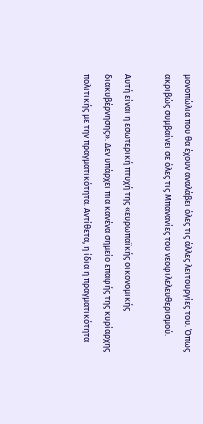μονοπώλια που θα έχουν αναλάβει όλες τις άλλες λειτουργίες του. Όπως ακριβώς συμβαίνει σε όλες τις Μπανανίες του νεοφιλελευθερισμού.

Αυτή είναι η εσωτερική πτυχή της «ευρωπαϊκής οικονομικής διακυβέρνησης». Δεν υπάρχει πια κανένα σημείο επαφής της κυρίαρχης πολιτικής με την πραγματικότητα. Αντίθετα, η ίδια η πραγματικότητα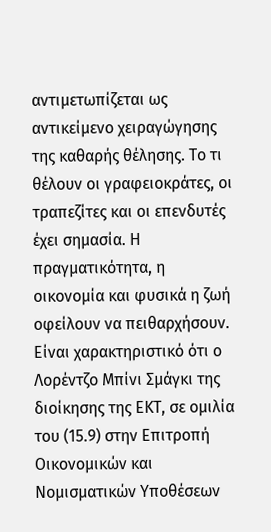αντιμετωπίζεται ως αντικείμενο χειραγώγησης της καθαρής θέλησης. Το τι θέλουν οι γραφειοκράτες, οι τραπεζίτες και οι επενδυτές έχει σημασία. Η πραγματικότητα, η οικονομία και φυσικά η ζωή οφείλουν να πειθαρχήσουν. Είναι χαρακτηριστικό ότι ο Λορέντζο Μπίνι Σμάγκι της διοίκησης της ΕΚΤ, σε ομιλία του (15.9) στην Επιτροπή Οικονομικών και Νομισματικών Υποθέσεων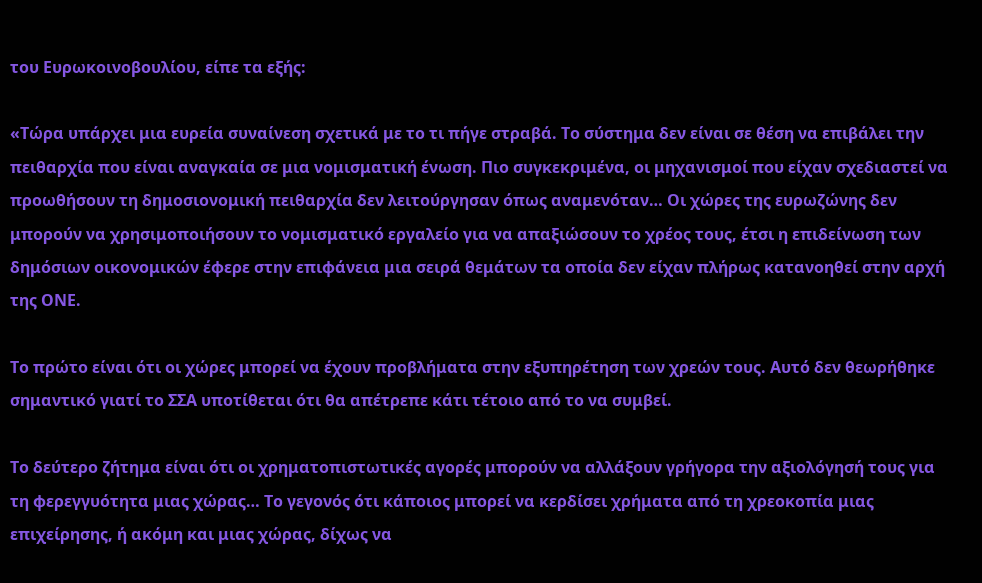του Ευρωκοινοβουλίου, είπε τα εξής:

«Τώρα υπάρχει μια ευρεία συναίνεση σχετικά με το τι πήγε στραβά. Το σύστημα δεν είναι σε θέση να επιβάλει την πειθαρχία που είναι αναγκαία σε μια νομισματική ένωση. Πιο συγκεκριμένα, οι μηχανισμοί που είχαν σχεδιαστεί να προωθήσουν τη δημοσιονομική πειθαρχία δεν λειτούργησαν όπως αναμενόταν… Οι χώρες της ευρωζώνης δεν μπορούν να χρησιμοποιήσουν το νομισματικό εργαλείο για να απαξιώσουν το χρέος τους, έτσι η επιδείνωση των δημόσιων οικονομικών έφερε στην επιφάνεια μια σειρά θεμάτων τα οποία δεν είχαν πλήρως κατανοηθεί στην αρχή της ΟΝΕ.

Το πρώτο είναι ότι οι χώρες μπορεί να έχουν προβλήματα στην εξυπηρέτηση των χρεών τους. Αυτό δεν θεωρήθηκε σημαντικό γιατί το ΣΣΑ υποτίθεται ότι θα απέτρεπε κάτι τέτοιο από το να συμβεί.

Το δεύτερο ζήτημα είναι ότι οι χρηματοπιστωτικές αγορές μπορούν να αλλάξουν γρήγορα την αξιολόγησή τους για τη φερεγγυότητα μιας χώρας… Το γεγονός ότι κάποιος μπορεί να κερδίσει χρήματα από τη χρεοκοπία μιας επιχείρησης, ή ακόμη και μιας χώρας, δίχως να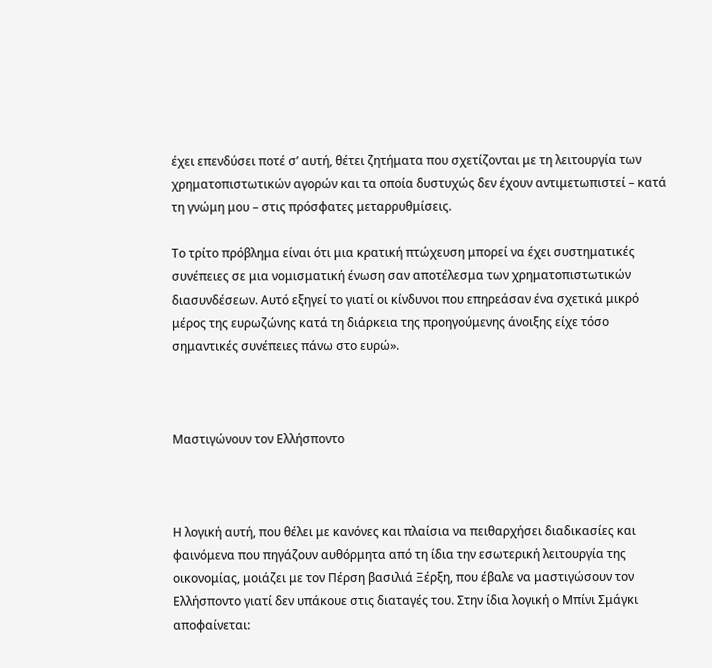έχει επενδύσει ποτέ σ’ αυτή, θέτει ζητήματα που σχετίζονται με τη λειτουργία των χρηματοπιστωτικών αγορών και τα οποία δυστυχώς δεν έχουν αντιμετωπιστεί – κατά τη γνώμη μου – στις πρόσφατες μεταρρυθμίσεις.

Το τρίτο πρόβλημα είναι ότι μια κρατική πτώχευση μπορεί να έχει συστηματικές συνέπειες σε μια νομισματική ένωση σαν αποτέλεσμα των χρηματοπιστωτικών διασυνδέσεων. Αυτό εξηγεί το γιατί οι κίνδυνοι που επηρεάσαν ένα σχετικά μικρό μέρος της ευρωζώνης κατά τη διάρκεια της προηγούμενης άνοιξης είχε τόσο σημαντικές συνέπειες πάνω στο ευρώ».



Μαστιγώνουν τον Ελλήσποντο



Η λογική αυτή, που θέλει με κανόνες και πλαίσια να πειθαρχήσει διαδικασίες και φαινόμενα που πηγάζουν αυθόρμητα από τη ίδια την εσωτερική λειτουργία της οικονομίας, μοιάζει με τον Πέρση βασιλιά Ξέρξη, που έβαλε να μαστιγώσουν τον Ελλήσποντο γιατί δεν υπάκουε στις διαταγές του. Στην ίδια λογική ο Μπίνι Σμάγκι αποφαίνεται: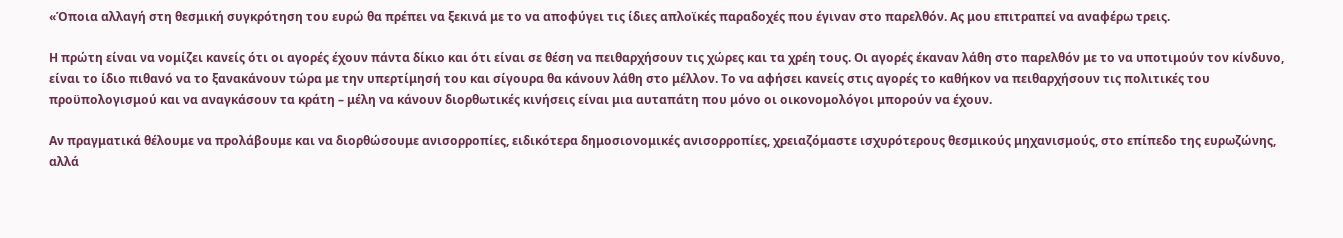«Όποια αλλαγή στη θεσμική συγκρότηση του ευρώ θα πρέπει να ξεκινά με το να αποφύγει τις ίδιες απλοϊκές παραδοχές που έγιναν στο παρελθόν. Ας μου επιτραπεί να αναφέρω τρεις.

Η πρώτη είναι να νομίζει κανείς ότι οι αγορές έχουν πάντα δίκιο και ότι είναι σε θέση να πειθαρχήσουν τις χώρες και τα χρέη τους. Οι αγορές έκαναν λάθη στο παρελθόν με το να υποτιμούν τον κίνδυνο, είναι το ίδιο πιθανό να το ξανακάνουν τώρα με την υπερτίμησή του και σίγουρα θα κάνουν λάθη στο μέλλον. Το να αφήσει κανείς στις αγορές το καθήκον να πειθαρχήσουν τις πολιτικές του προϋπολογισμού και να αναγκάσουν τα κράτη – μέλη να κάνουν διορθωτικές κινήσεις είναι μια αυταπάτη που μόνο οι οικονομολόγοι μπορούν να έχουν.

Αν πραγματικά θέλουμε να προλάβουμε και να διορθώσουμε ανισορροπίες, ειδικότερα δημοσιονομικές ανισορροπίες, χρειαζόμαστε ισχυρότερους θεσμικούς μηχανισμούς, στο επίπεδο της ευρωζώνης, αλλά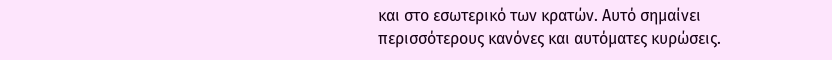και στο εσωτερικό των κρατών. Αυτό σημαίνει περισσότερους κανόνες και αυτόματες κυρώσεις.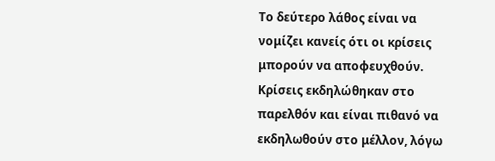Το δεύτερο λάθος είναι να νομίζει κανείς ότι οι κρίσεις μπορούν να αποφευχθούν. Κρίσεις εκδηλώθηκαν στο παρελθόν και είναι πιθανό να εκδηλωθούν στο μέλλον, λόγω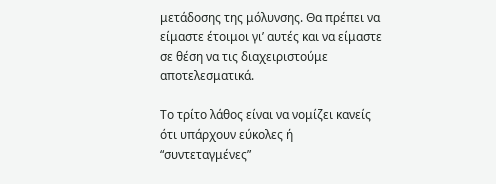μετάδοσης της μόλυνσης. Θα πρέπει να είμαστε έτοιμοι γι’ αυτές και να είμαστε σε θέση να τις διαχειριστούμε αποτελεσματικά.

Το τρίτο λάθος είναι να νομίζει κανείς ότι υπάρχουν εύκολες ή “συντεταγμένες”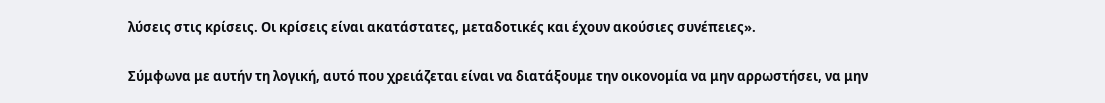λύσεις στις κρίσεις. Οι κρίσεις είναι ακατάστατες, μεταδοτικές και έχουν ακούσιες συνέπειες».

Σύμφωνα με αυτήν τη λογική, αυτό που χρειάζεται είναι να διατάξουμε την οικονομία να μην αρρωστήσει, να μην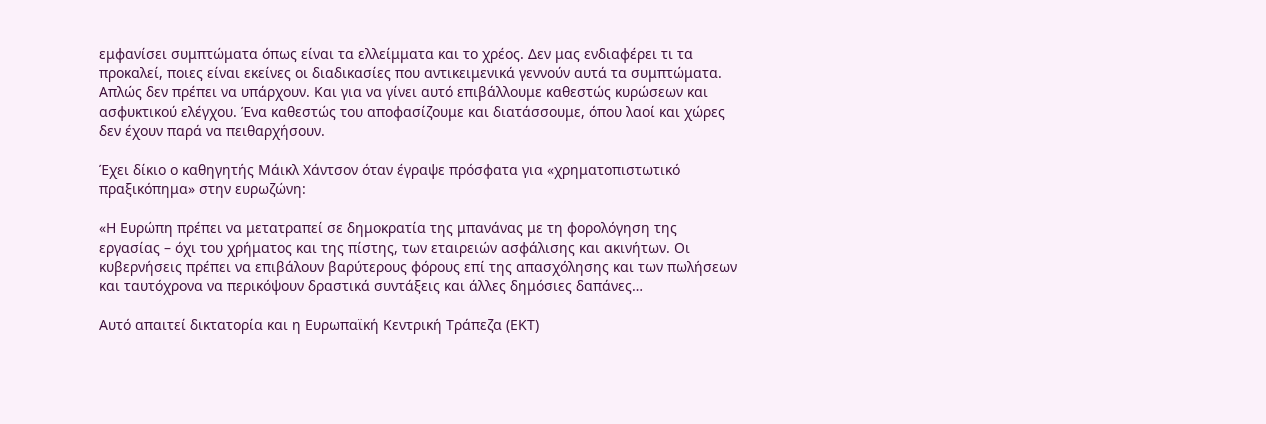εμφανίσει συμπτώματα όπως είναι τα ελλείμματα και το χρέος. Δεν μας ενδιαφέρει τι τα προκαλεί, ποιες είναι εκείνες οι διαδικασίες που αντικειμενικά γεννούν αυτά τα συμπτώματα. Απλώς δεν πρέπει να υπάρχουν. Και για να γίνει αυτό επιβάλλουμε καθεστώς κυρώσεων και ασφυκτικού ελέγχου. Ένα καθεστώς του αποφασίζουμε και διατάσσουμε, όπου λαοί και χώρες δεν έχουν παρά να πειθαρχήσουν.

Έχει δίκιο ο καθηγητής Μάικλ Χάντσον όταν έγραψε πρόσφατα για «χρηματοπιστωτικό πραξικόπημα» στην ευρωζώνη:

«Η Ευρώπη πρέπει να μετατραπεί σε δημοκρατία της μπανάνας με τη φορολόγηση της εργασίας – όχι του χρήματος και της πίστης, των εταιρειών ασφάλισης και ακινήτων. Οι κυβερνήσεις πρέπει να επιβάλουν βαρύτερους φόρους επί της απασχόλησης και των πωλήσεων και ταυτόχρονα να περικόψουν δραστικά συντάξεις και άλλες δημόσιες δαπάνες…

Αυτό απαιτεί δικτατορία και η Ευρωπαϊκή Κεντρική Τράπεζα (ΕΚΤ)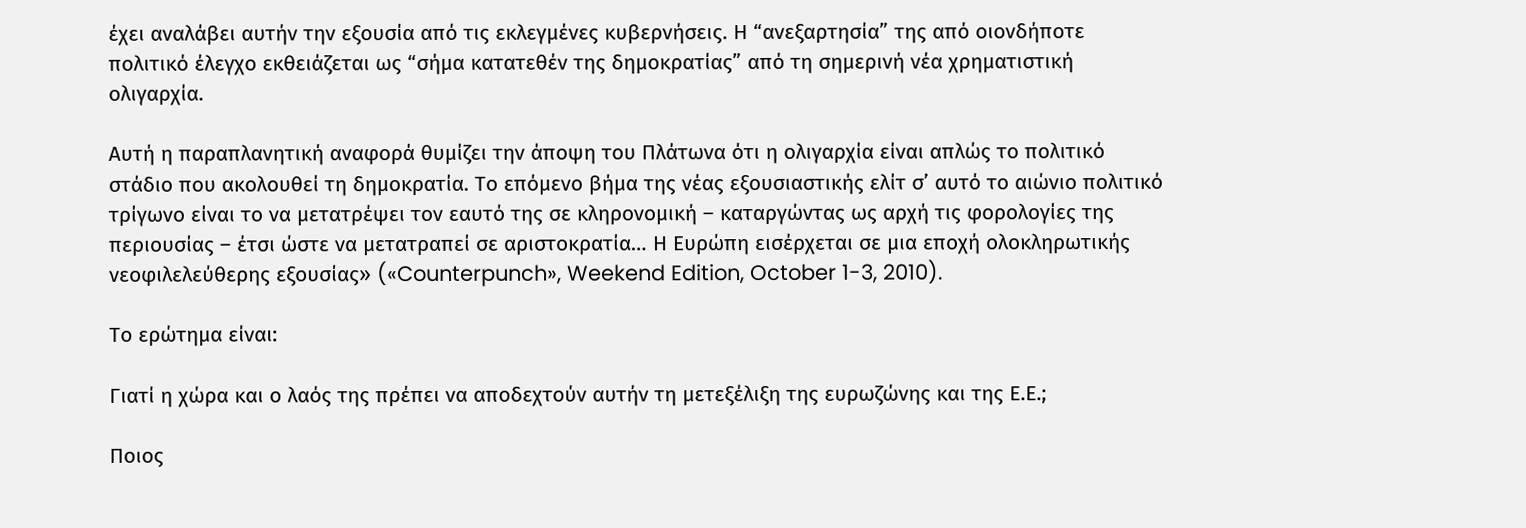έχει αναλάβει αυτήν την εξουσία από τις εκλεγμένες κυβερνήσεις. Η “ανεξαρτησία” της από οιονδήποτε πολιτικό έλεγχο εκθειάζεται ως “σήμα κατατεθέν της δημοκρατίας” από τη σημερινή νέα χρηματιστική ολιγαρχία.

Αυτή η παραπλανητική αναφορά θυμίζει την άποψη του Πλάτωνα ότι η ολιγαρχία είναι απλώς το πολιτικό στάδιο που ακολουθεί τη δημοκρατία. Το επόμενο βήμα της νέας εξουσιαστικής ελίτ σ’ αυτό το αιώνιο πολιτικό τρίγωνο είναι το να μετατρέψει τον εαυτό της σε κληρονομική – καταργώντας ως αρχή τις φορολογίες της περιουσίας – έτσι ώστε να μετατραπεί σε αριστοκρατία… Η Ευρώπη εισέρχεται σε μια εποχή ολοκληρωτικής νεοφιλελεύθερης εξουσίας» («Counterpunch», Weekend Edition, October 1-3, 2010).

Το ερώτημα είναι:

Γιατί η χώρα και ο λαός της πρέπει να αποδεχτούν αυτήν τη μετεξέλιξη της ευρωζώνης και της Ε.Ε.;

Ποιος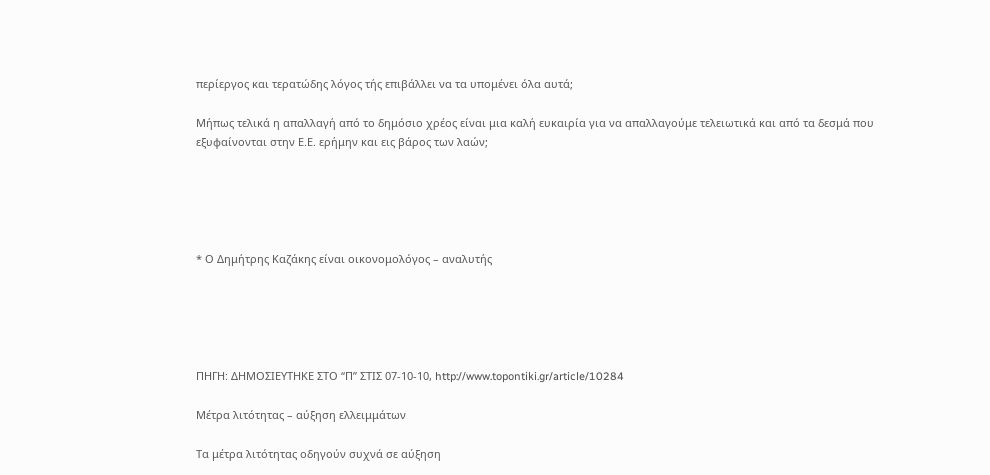περίεργος και τερατώδης λόγος τής επιβάλλει να τα υπομένει όλα αυτά;

Μήπως τελικά η απαλλαγή από το δημόσιο χρέος είναι μια καλή ευκαιρία για να απαλλαγούμε τελειωτικά και από τα δεσμά που εξυφαίνονται στην Ε.Ε. ερήμην και εις βάρος των λαών;





* Ο Δημήτρης Καζάκης είναι οικονομολόγος – αναλυτής





ΠΗΓΗ: ΔΗΜΟΣΙΕΥΤΗΚΕ ΣΤΟ “Π” ΣΤΙΣ 07-10-10, http://www.topontiki.gr/article/10284

Mέτρα λιτότητας – αύξηση ελλειμμάτων

Τα μέτρα λιτότητας οδηγούν συχνά σε αύξηση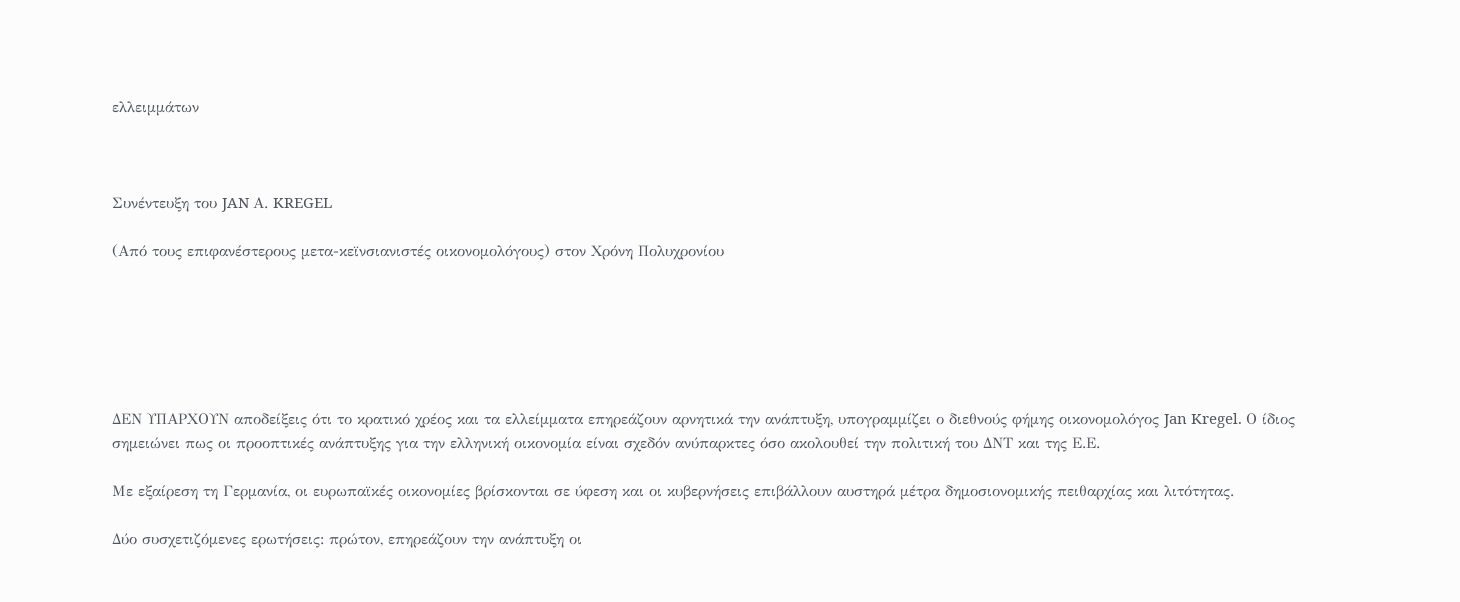ελλειμμάτων



Συνέντευξη του JAN Α. KREGEL

(Από τους επιφανέστερους μετα-κεϊνσιανιστές οικονομολόγους) στον Χρόνη Πολυχρονίου






ΔΕΝ ΥΠΑΡΧΟΥΝ αποδείξεις ότι το κρατικό χρέος και τα ελλείμματα επηρεάζουν αρνητικά την ανάπτυξη, υπογραμμίζει ο διεθνούς φήμης οικονομολόγος Jan Kregel. Ο ίδιος σημειώνει πως οι προοπτικές ανάπτυξης για την ελληνική οικονομία είναι σχεδόν ανύπαρκτες όσο ακολουθεί την πολιτική του ΔΝΤ και της Ε.Ε.

Με εξαίρεση τη Γερμανία, οι ευρωπαϊκές οικονομίες βρίσκονται σε ύφεση και οι κυβερνήσεις επιβάλλουν αυστηρά μέτρα δημοσιονομικής πειθαρχίας και λιτότητας.

Δύο συσχετιζόμενες ερωτήσεις: πρώτον, επηρεάζουν την ανάπτυξη οι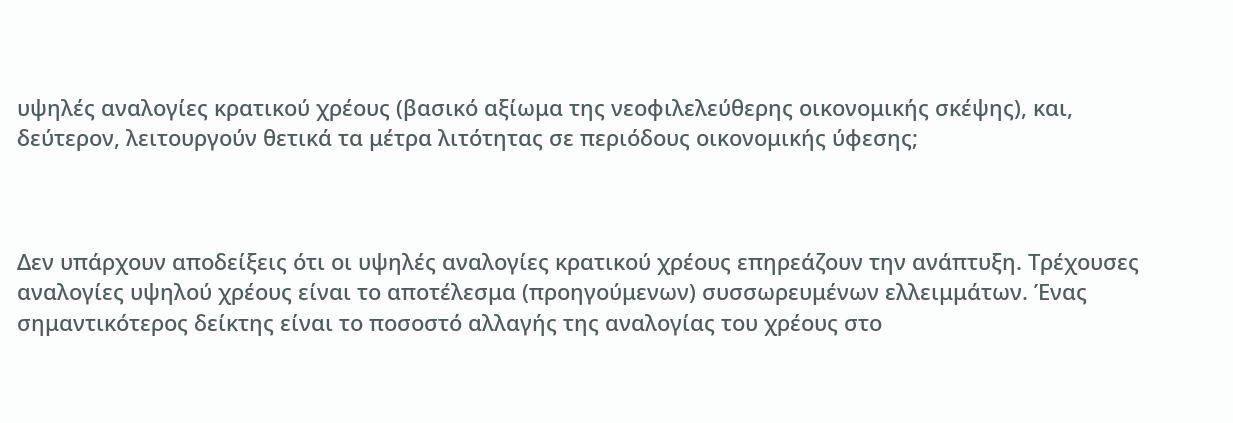υψηλές αναλογίες κρατικού χρέους (βασικό αξίωμα της νεοφιλελεύθερης οικονομικής σκέψης), και, δεύτερον, λειτουργούν θετικά τα μέτρα λιτότητας σε περιόδους οικονομικής ύφεσης;



Δεν υπάρχουν αποδείξεις ότι οι υψηλές αναλογίες κρατικού χρέους επηρεάζουν την ανάπτυξη. Τρέχουσες αναλογίες υψηλού χρέους είναι το αποτέλεσμα (προηγούμενων) συσσωρευμένων ελλειμμάτων. Ένας σημαντικότερος δείκτης είναι το ποσοστό αλλαγής της αναλογίας του χρέους στο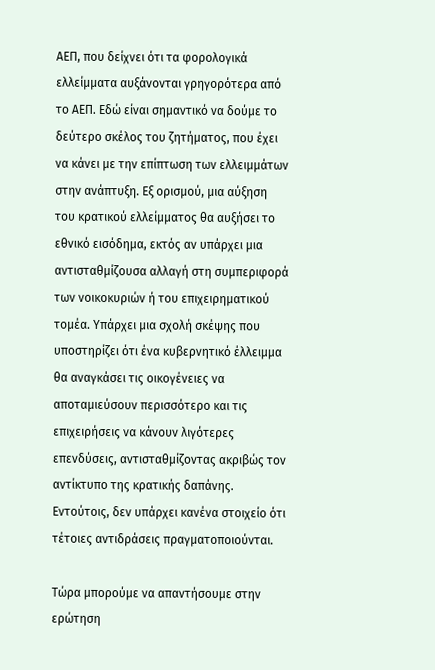ΑΕΠ, που δείχνει ότι τα φορολογικά ελλείμματα αυξάνονται γρηγορότερα από το ΑΕΠ. Εδώ είναι σημαντικό να δούμε το δεύτερο σκέλος του ζητήματος, που έχει να κάνει με την επίπτωση των ελλειμμάτων στην ανάπτυξη. Εξ ορισμού, μια αύξηση του κρατικού ελλείμματος θα αυξήσει το εθνικό εισόδημα, εκτός αν υπάρχει μια αντισταθμίζουσα αλλαγή στη συμπεριφορά των νοικοκυριών ή του επιχειρηματικού τομέα. Υπάρχει μια σχολή σκέψης που υποστηρίζει ότι ένα κυβερνητικό έλλειμμα θα αναγκάσει τις οικογένειες να αποταμιεύσουν περισσότερο και τις επιχειρήσεις να κάνουν λιγότερες επενδύσεις, αντισταθμίζοντας ακριβώς τον αντίκτυπο της κρατικής δαπάνης. Εντούτοις, δεν υπάρχει κανένα στοιχείο ότι τέτοιες αντιδράσεις πραγματοποιούνται.

Τώρα μπορούμε να απαντήσουμε στην ερώτηση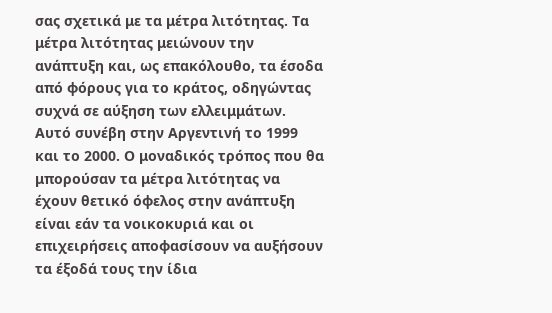σας σχετικά με τα μέτρα λιτότητας. Τα μέτρα λιτότητας μειώνουν την ανάπτυξη και, ως επακόλουθο, τα έσοδα από φόρους για το κράτος, οδηγώντας συχνά σε αύξηση των ελλειμμάτων. Αυτό συνέβη στην Αργεντινή το 1999 και το 2000. Ο μοναδικός τρόπος που θα μπορούσαν τα μέτρα λιτότητας να έχουν θετικό όφελος στην ανάπτυξη είναι εάν τα νοικοκυριά και οι επιχειρήσεις αποφασίσουν να αυξήσουν τα έξοδά τους την ίδια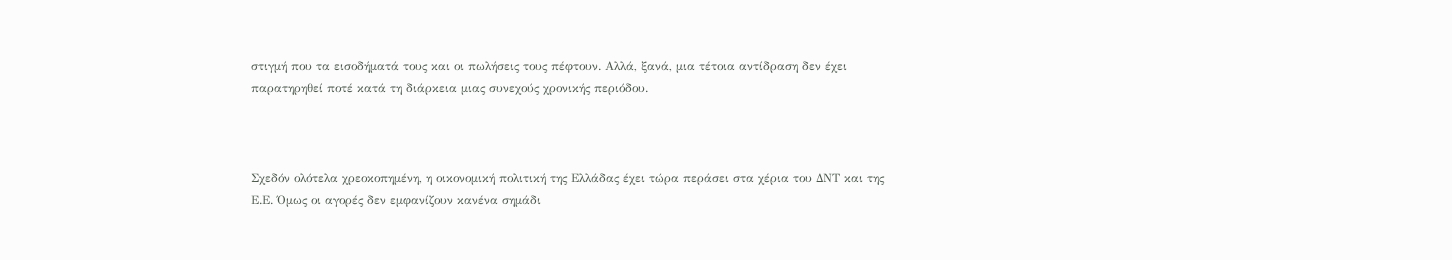στιγμή που τα εισοδήματά τους και οι πωλήσεις τους πέφτουν. Αλλά, ξανά, μια τέτοια αντίδραση δεν έχει παρατηρηθεί ποτέ κατά τη διάρκεια μιας συνεχούς χρονικής περιόδου.



Σχεδόν ολότελα χρεοκοπημένη, η οικονομική πολιτική της Ελλάδας έχει τώρα περάσει στα χέρια του ΔΝΤ και της Ε.Ε. Όμως οι αγορές δεν εμφανίζουν κανένα σημάδι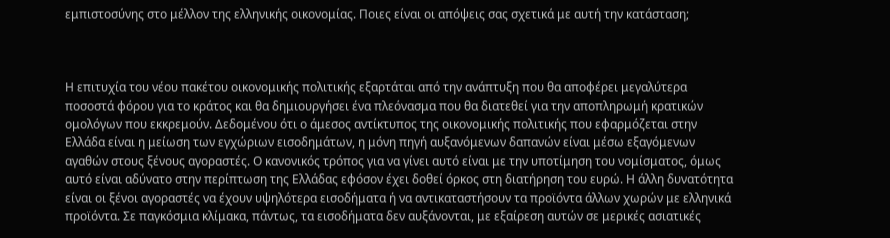εμπιστοσύνης στο μέλλον της ελληνικής οικονομίας. Ποιες είναι οι απόψεις σας σχετικά με αυτή την κατάσταση;



Η επιτυχία του νέου πακέτου οικονομικής πολιτικής εξαρτάται από την ανάπτυξη που θα αποφέρει μεγαλύτερα ποσοστά φόρου για το κράτος και θα δημιουργήσει ένα πλεόνασμα που θα διατεθεί για την αποπληρωμή κρατικών ομολόγων που εκκρεμούν. Δεδομένου ότι ο άμεσος αντίκτυπος της οικονομικής πολιτικής που εφαρμόζεται στην Ελλάδα είναι η μείωση των εγχώριων εισοδημάτων, η μόνη πηγή αυξανόμενων δαπανών είναι μέσω εξαγόμενων αγαθών στους ξένους αγοραστές. Ο κανονικός τρόπος για να γίνει αυτό είναι με την υποτίμηση του νομίσματος, όμως αυτό είναι αδύνατο στην περίπτωση της Ελλάδας εφόσον έχει δοθεί όρκος στη διατήρηση του ευρώ. Η άλλη δυνατότητα είναι οι ξένοι αγοραστές να έχουν υψηλότερα εισοδήματα ή να αντικαταστήσουν τα προϊόντα άλλων χωρών με ελληνικά προϊόντα. Σε παγκόσμια κλίμακα, πάντως, τα εισοδήματα δεν αυξάνονται, με εξαίρεση αυτών σε μερικές ασιατικές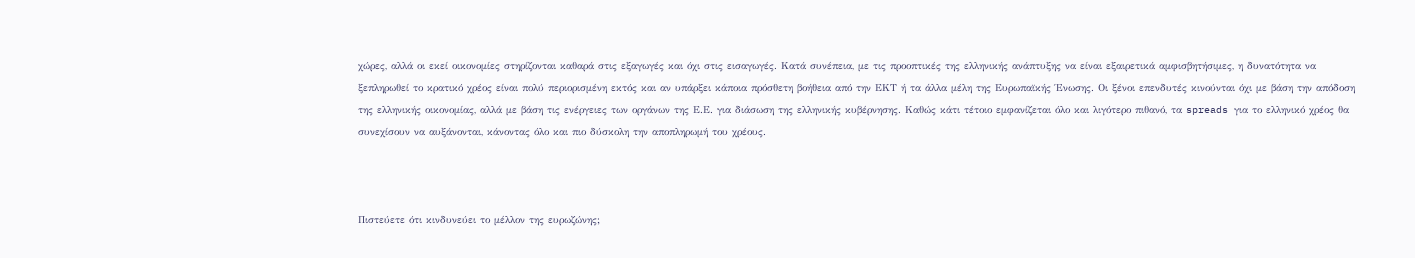χώρες, αλλά οι εκεί οικονομίες στηρίζονται καθαρά στις εξαγωγές και όχι στις εισαγωγές. Κατά συνέπεια, με τις προοπτικές της ελληνικής ανάπτυξης να είναι εξαιρετικά αμφισβητήσιμες, η δυνατότητα να ξεπληρωθεί το κρατικό χρέος είναι πολύ περιορισμένη εκτός και αν υπάρξει κάποια πρόσθετη βοήθεια από την ΕΚΤ ή τα άλλα μέλη της Ευρωπαϊκής Ένωσης. Οι ξένοι επενδυτές κινούνται όχι με βάση την απόδοση της ελληνικής οικονομίας, αλλά με βάση τις ενέργειες των οργάνων της Ε.Ε. για διάσωση της ελληνικής κυβέρνησης. Καθώς κάτι τέτοιο εμφανίζεται όλο και λιγότερο πιθανό, τα spreads για το ελληνικό χρέος θα συνεχίσουν να αυξάνονται, κάνοντας όλο και πιο δύσκολη την αποπληρωμή του χρέους.



Πιστεύετε ότι κινδυνεύει το μέλλον της ευρωζώνης;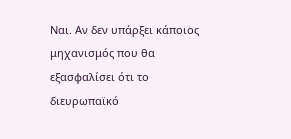Ναι. Αν δεν υπάρξει κάποιος μηχανισμός που θα εξασφαλίσει ότι το διευρωπαϊκό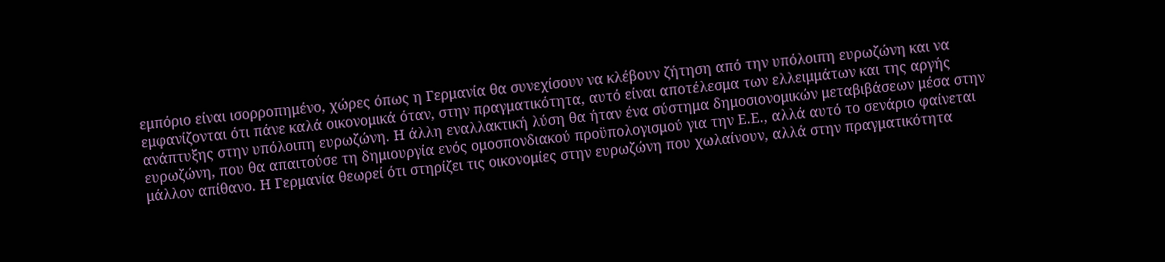εμπόριο είναι ισορροπημένο, χώρες όπως η Γερμανία θα συνεχίσουν να κλέβουν ζήτηση από την υπόλοιπη ευρωζώνη και να εμφανίζονται ότι πάνε καλά οικονομικά όταν, στην πραγματικότητα, αυτό είναι αποτέλεσμα των ελλειμμάτων και της αργής ανάπτυξης στην υπόλοιπη ευρωζώνη. Η άλλη εναλλακτική λύση θα ήταν ένα σύστημα δημοσιονομικών μεταβιβάσεων μέσα στην ευρωζώνη, που θα απαιτούσε τη δημιουργία ενός ομοσπονδιακού προϋπολογισμού για την Ε.Ε., αλλά αυτό το σενάριο φαίνεται μάλλον απίθανο. Η Γερμανία θεωρεί ότι στηρίζει τις οικονομίες στην ευρωζώνη που χωλαίνουν, αλλά στην πραγματικότητα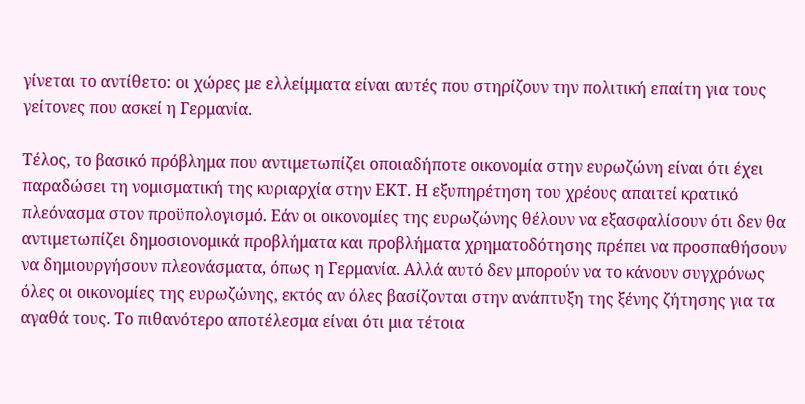γίνεται το αντίθετο: οι χώρες με ελλείμματα είναι αυτές που στηρίζουν την πολιτική επαίτη για τους γείτονες που ασκεί η Γερμανία.

Τέλος, το βασικό πρόβλημα που αντιμετωπίζει οποιαδήποτε οικονομία στην ευρωζώνη είναι ότι έχει παραδώσει τη νομισματική της κυριαρχία στην ΕΚΤ. Η εξυπηρέτηση του χρέους απαιτεί κρατικό πλεόνασμα στον προϋπολογισμό. Εάν οι οικονομίες της ευρωζώνης θέλουν να εξασφαλίσουν ότι δεν θα αντιμετωπίζει δημοσιονομικά προβλήματα και προβλήματα χρηματοδότησης πρέπει να προσπαθήσουν να δημιουργήσουν πλεονάσματα, όπως η Γερμανία. Αλλά αυτό δεν μπορούν να το κάνουν συγχρόνως όλες οι οικονομίες της ευρωζώνης, εκτός αν όλες βασίζονται στην ανάπτυξη της ξένης ζήτησης για τα αγαθά τους. Το πιθανότερο αποτέλεσμα είναι ότι μια τέτοια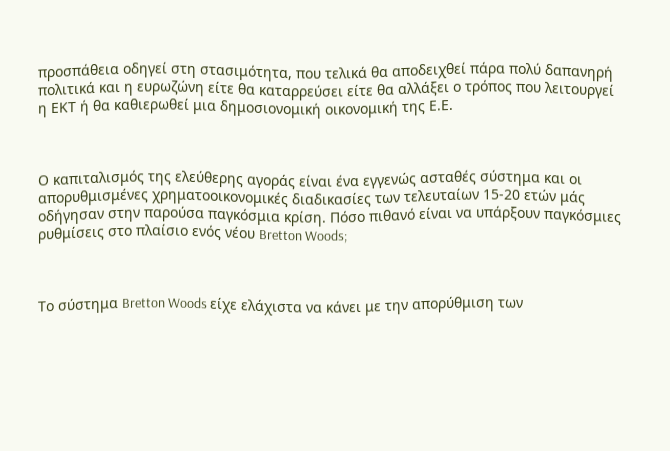προσπάθεια οδηγεί στη στασιμότητα, που τελικά θα αποδειχθεί πάρα πολύ δαπανηρή πολιτικά και η ευρωζώνη είτε θα καταρρεύσει είτε θα αλλάξει ο τρόπος που λειτουργεί η ΕΚΤ ή θα καθιερωθεί μια δημοσιονομική οικονομική της Ε.Ε.



Ο καπιταλισμός της ελεύθερης αγοράς είναι ένα εγγενώς ασταθές σύστημα και οι απορυθμισμένες χρηματοοικονομικές διαδικασίες των τελευταίων 15-20 ετών μάς οδήγησαν στην παρούσα παγκόσμια κρίση. Πόσο πιθανό είναι να υπάρξουν παγκόσμιες ρυθμίσεις στο πλαίσιο ενός νέου Bretton Woods;



Το σύστημα Bretton Woods είχε ελάχιστα να κάνει με την απορύθμιση των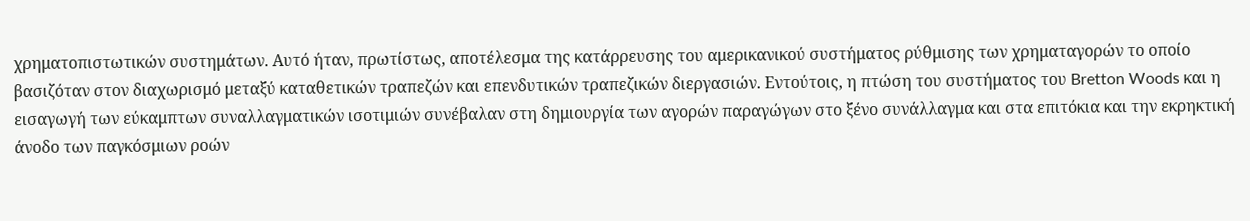χρηματοπιστωτικών συστημάτων. Αυτό ήταν, πρωτίστως, αποτέλεσμα της κατάρρευσης του αμερικανικού συστήματος ρύθμισης των χρηματαγορών το οποίο βασιζόταν στον διαχωρισμό μεταξύ καταθετικών τραπεζών και επενδυτικών τραπεζικών διεργασιών. Εντούτοις, η πτώση του συστήματος του Bretton Woods και η εισαγωγή των εύκαμπτων συναλλαγματικών ισοτιμιών συνέβαλαν στη δημιουργία των αγορών παραγώγων στο ξένο συνάλλαγμα και στα επιτόκια και την εκρηκτική άνοδο των παγκόσμιων ροών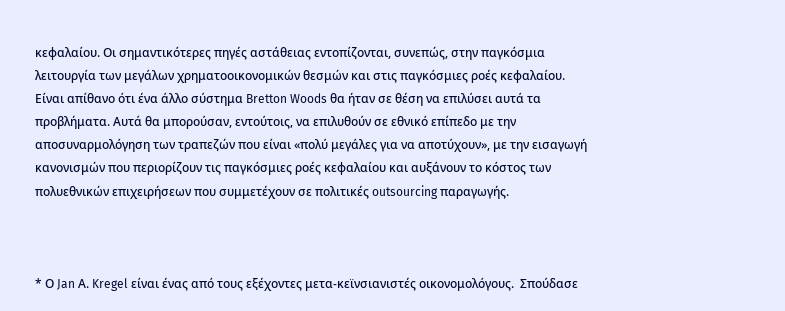κεφαλαίου. Οι σημαντικότερες πηγές αστάθειας εντοπίζονται, συνεπώς, στην παγκόσμια λειτουργία των μεγάλων χρηματοοικονομικών θεσμών και στις παγκόσμιες ροές κεφαλαίου. Είναι απίθανο ότι ένα άλλο σύστημα Bretton Woods θα ήταν σε θέση να επιλύσει αυτά τα προβλήματα. Αυτά θα μπορούσαν, εντούτοις, να επιλυθούν σε εθνικό επίπεδο με την αποσυναρμολόγηση των τραπεζών που είναι «πολύ μεγάλες για να αποτύχουν», με την εισαγωγή κανονισμών που περιορίζουν τις παγκόσμιες ροές κεφαλαίου και αυξάνουν το κόστος των πολυεθνικών επιχειρήσεων που συμμετέχουν σε πολιτικές outsourcing παραγωγής.



* Ο Jan Α. Kregel είναι ένας από τους εξέχοντες μετα-κεϊνσιανιστές οικονομολόγους.  Σπούδασε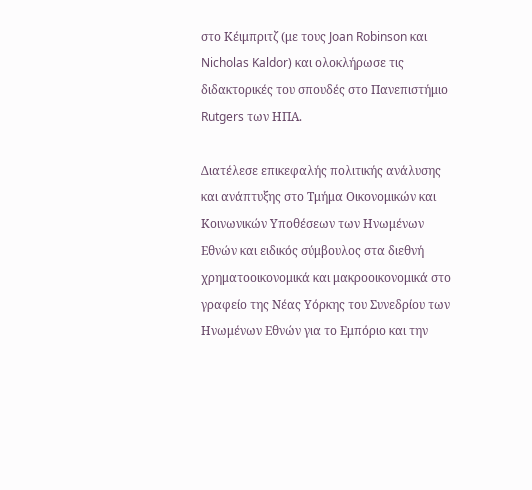στο Κέιμπριτζ (με τους Joan Robinson και Nicholas Kaldor) και ολοκλήρωσε τις διδακτορικές του σπουδές στο Πανεπιστήμιο Rutgers των ΗΠΑ.

Διατέλεσε επικεφαλής πολιτικής ανάλυσης και ανάπτυξης στο Τμήμα Οικονομικών και Κοινωνικών Υποθέσεων των Ηνωμένων Εθνών και ειδικός σύμβουλος στα διεθνή χρηματοοικονομικά και μακροοικονομικά στο γραφείο της Νέας Υόρκης του Συνεδρίου των Ηνωμένων Εθνών για το Εμπόριο και την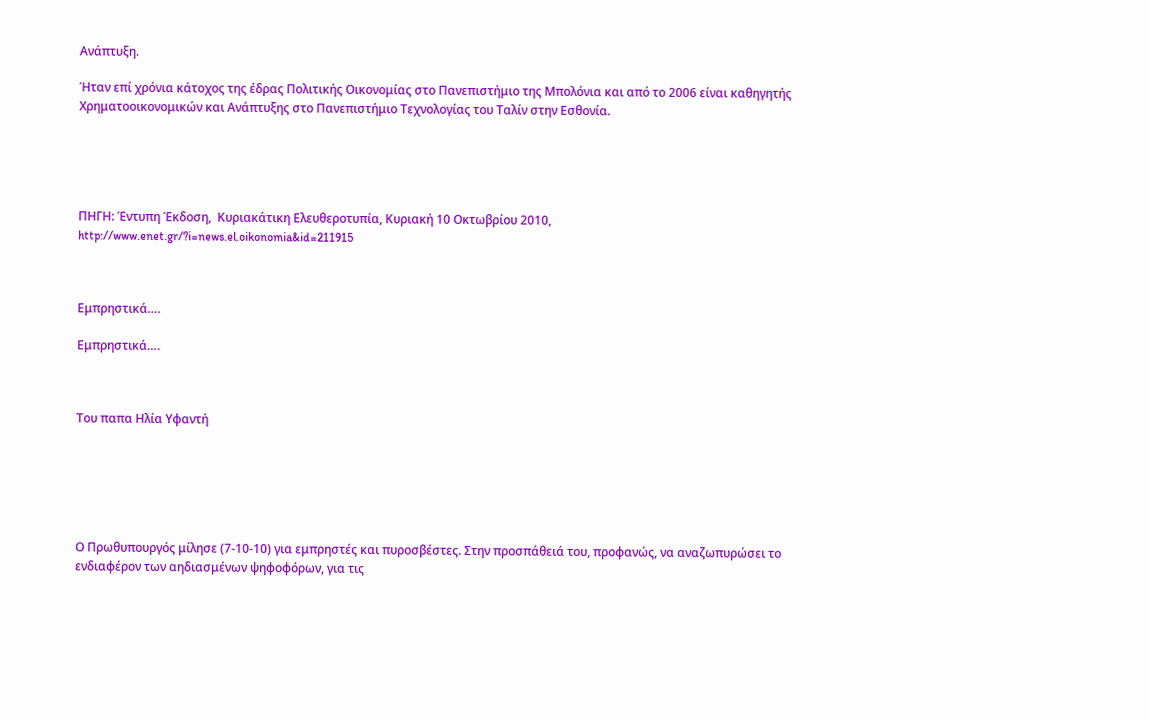Ανάπτυξη.

Ήταν επί χρόνια κάτοχος της έδρας Πολιτικής Οικονομίας στο Πανεπιστήμιο της Μπολόνια και από το 2006 είναι καθηγητής Χρηματοοικονομικών και Ανάπτυξης στο Πανεπιστήμιο Τεχνολογίας του Ταλίν στην Εσθονία.





ΠΗΓΗ: Έντυπη Έκδοση,  Κυριακάτικη Ελευθεροτυπία, Κυριακή 10 Οκτωβρίου 2010,  http://www.enet.gr/?i=news.el.oikonomia&id=211915



Εμπρηστικά….

Εμπρηστικά….



Του παπα Ηλία Υφαντή






Ο Πρωθυπουργός μίλησε (7-10-10) για εμπρηστές και πυροσβέστες. Στην προσπάθειά του, προφανώς, να αναζωπυρώσει το ενδιαφέρον των αηδιασμένων ψηφοφόρων, για τις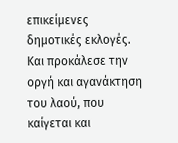επικείμενες δημοτικές εκλογές. Και προκάλεσε την οργή και αγανάκτηση του λαού, που καίγεται και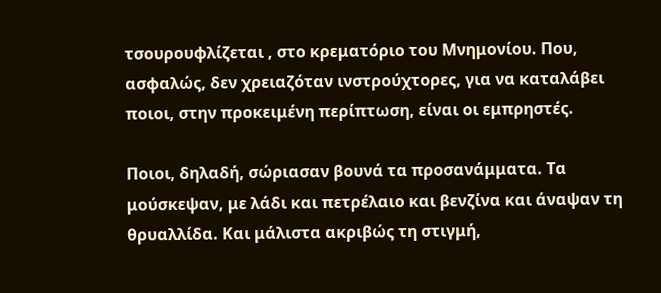τσουρουφλίζεται , στο κρεματόριο του Μνημονίου. Που, ασφαλώς, δεν χρειαζόταν ινστρούχτορες, για να καταλάβει ποιοι, στην προκειμένη περίπτωση, είναι οι εμπρηστές.

Ποιοι, δηλαδή, σώριασαν βουνά τα προσανάμματα. Τα μούσκεψαν, με λάδι και πετρέλαιο και βενζίνα και άναψαν τη θρυαλλίδα. Και μάλιστα ακριβώς τη στιγμή,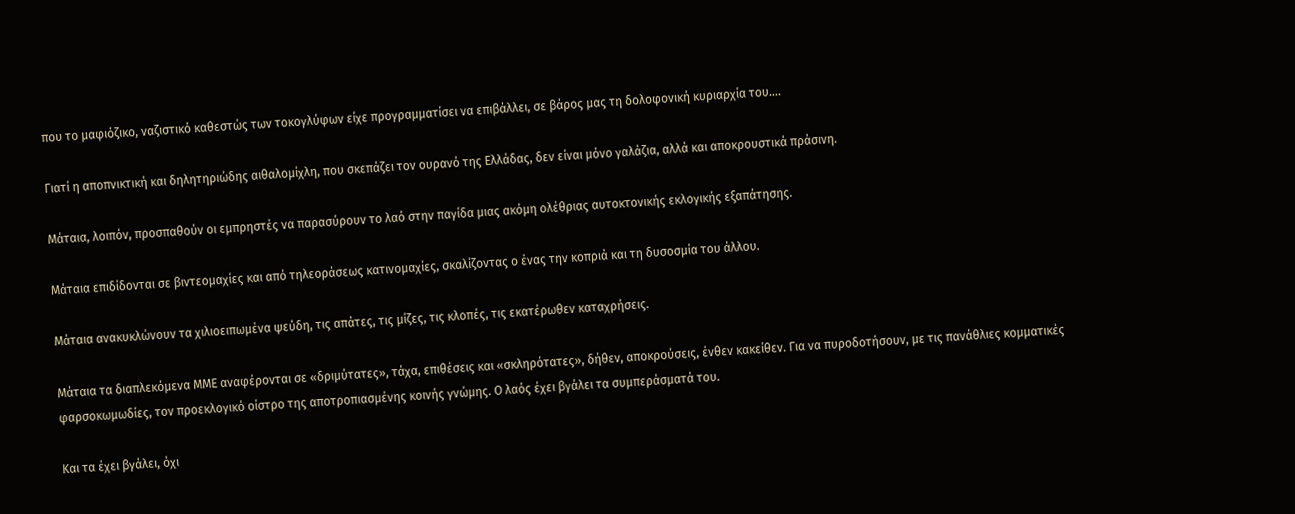που το μαφιόζικο, ναζιστικό καθεστώς των τοκογλύφων είχε προγραμματίσει να επιβάλλει, σε βάρος μας τη δολοφονική κυριαρχία του….

Γιατί η αποπνικτική και δηλητηριώδης αιθαλομίχλη, που σκεπάζει τον ουρανό της Ελλάδας, δεν είναι μόνο γαλάζια, αλλά και αποκρουστικά πράσινη.

Μάταια, λοιπόν, προσπαθούν οι εμπρηστές να παρασύρουν το λαό στην παγίδα μιας ακόμη ολέθριας αυτοκτονικής εκλογικής εξαπάτησης.

Μάταια επιδίδονται σε βιντεομαχίες και από τηλεοράσεως κατινομαχίες, σκαλίζοντας ο ένας την κοπριά και τη δυσοσμία του άλλου.

Μάταια ανακυκλώνουν τα χιλιοειπωμένα ψεύδη, τις απάτες, τις μίζες, τις κλοπές, τις εκατέρωθεν καταχρήσεις.

Μάταια τα διαπλεκόμενα ΜΜΕ αναφέρονται σε «δριμύτατες», τάχα, επιθέσεις και «σκληρότατες», δήθεν, αποκρούσεις, ένθεν κακείθεν. Για να πυροδοτήσουν, με τις πανάθλιες κομματικές φαρσοκωμωδίες, τον προεκλογικό οίστρο της αποτροπιασμένης κοινής γνώμης. Ο λαός έχει βγάλει τα συμπεράσματά του.

Και τα έχει βγάλει, όχι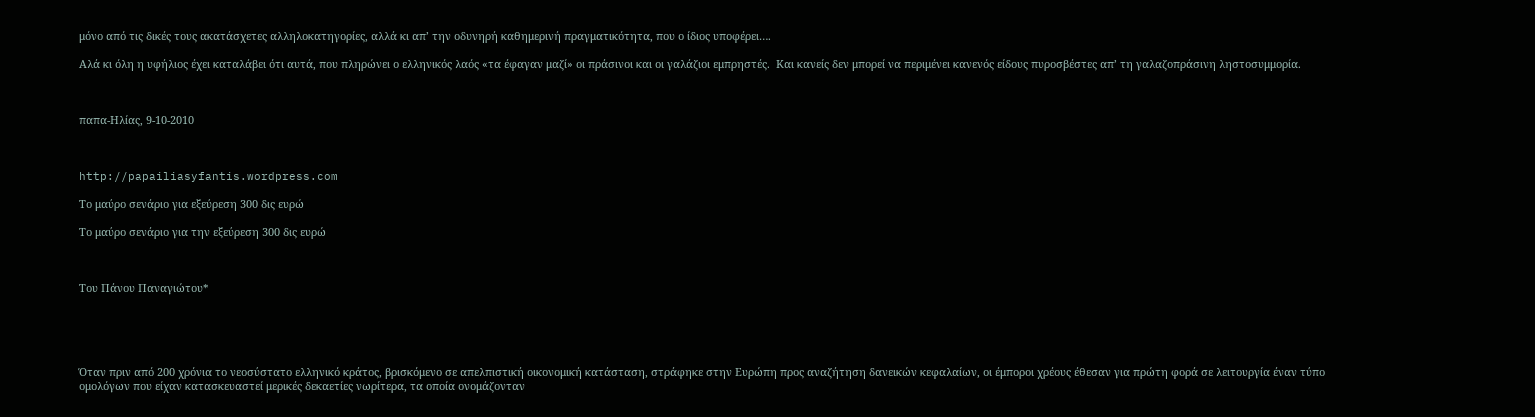μόνο από τις δικές τους ακατάσχετες αλληλοκατηγορίες, αλλά κι απ’ την οδυνηρή καθημερινή πραγματικότητα, που ο ίδιος υποφέρει….

Αλά κι όλη η υφήλιος έχει καταλάβει ότι αυτά, που πληρώνει ο ελληνικός λαός «τα έφαγαν μαζί» οι πράσινοι και οι γαλάζιοι εμπρηστές.  Και κανείς δεν μπορεί να περιμένει κανενός είδους πυροσβέστες απ’ τη γαλαζοπράσινη ληστοσυμμορία.



παπα-Ηλίας, 9-10-2010



http://papailiasyfantis.wordpress.com

Το μαύρο σενάριο για εξεύρεση 300 δις ευρώ

Το μαύρο σενάριο για την εξεύρεση 300 δις ευρώ



Του Πάνου Παναγιώτου*





Όταν πριν από 200 χρόνια το νεοσύστατο ελληνικό κράτος, βρισκόμενο σε απελπιστική οικονομική κατάσταση, στράφηκε στην Ευρώπη προς αναζήτηση δανεικών κεφαλαίων, οι έμποροι χρέους έθεσαν για πρώτη φορά σε λειτουργία έναν τύπο ομολόγων που είχαν κατασκευαστεί μερικές δεκαετίες νωρίτερα, τα οποία ονομάζονταν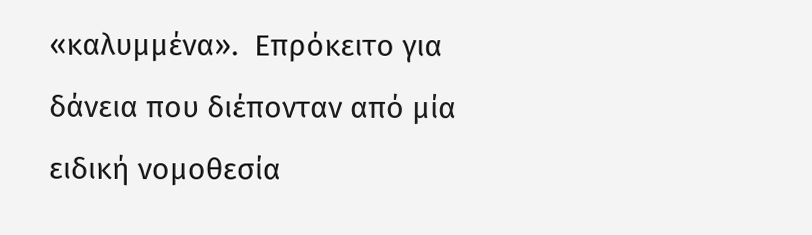«καλυμμένα».  Επρόκειτο για δάνεια που διέπονταν από μία ειδική νομοθεσία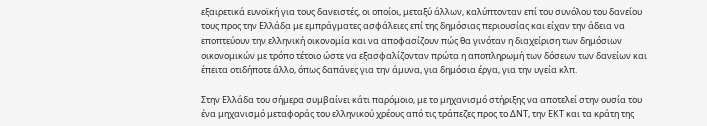εξαιρετικά ευνοϊκή για τους δανειστές, οι οποίοι, μεταξύ άλλων, καλύπτονταν επί του συνόλου του δανείου τους προς την Ελλάδα με εμπράγματες ασφάλειες επί της δημόσιας περιουσίας και είχαν την άδεια να εποπτεύουν την ελληνική οικονομία και να αποφασίζουν πώς θα γινόταν η διαχείριση των δημόσιων οικονομικών με τρόπο τέτοιο ώστε να εξασφαλίζονταν πρώτα η αποπληρωμή των δόσεων των δανείων και έπειτα οτιδήποτε άλλο, όπως δαπάνες για την άμυνα, για δημόσια έργα, για την υγεία κλπ.

Στην Ελλάδα του σήμερα συμβαίνει κάτι παρόμοιο, με το μηχανισμό στήριξης να αποτελεί στην ουσία του ένα μηχανισμό μεταφοράς του ελληνικού χρέους από τις τράπεζες προς το ΔΝΤ, την ΕΚΤ και τα κράτη της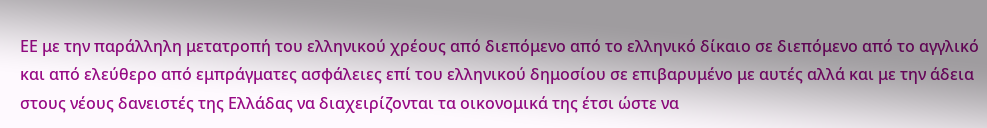ΕΕ με την παράλληλη μετατροπή του ελληνικού χρέους από διεπόμενο από το ελληνικό δίκαιο σε διεπόμενο από το αγγλικό και από ελεύθερο από εμπράγματες ασφάλειες επί του ελληνικού δημοσίου σε επιβαρυμένο με αυτές αλλά και με την άδεια στους νέους δανειστές της Ελλάδας να διαχειρίζονται τα οικονομικά της έτσι ώστε να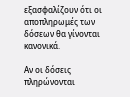εξασφαλίζουν ότι οι αποπληρωμές των δόσεων θα γίνονται κανονικά.

Αν οι δόσεις πληρώνονται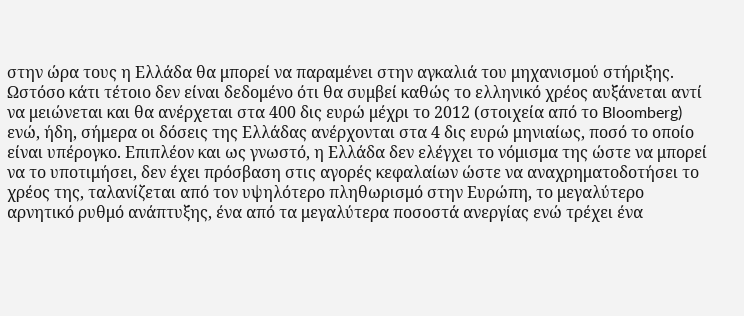στην ώρα τους η Ελλάδα θα μπορεί να παραμένει στην αγκαλιά του μηχανισμού στήριξης. Ωστόσο κάτι τέτοιο δεν είναι δεδομένο ότι θα συμβεί καθώς το ελληνικό χρέος αυξάνεται αντί να μειώνεται και θα ανέρχεται στα 400 δις ευρώ μέχρι το 2012 (στοιχεία από το Bloomberg) ενώ, ήδη, σήμερα οι δόσεις της Ελλάδας ανέρχονται στα 4 δις ευρώ μηνιαίως, ποσό το οποίο είναι υπέρογκο. Επιπλέον και ως γνωστό, η Ελλάδα δεν ελέγχει το νόμισμα της ώστε να μπορεί να το υποτιμήσει, δεν έχει πρόσβαση στις αγορές κεφαλαίων ώστε να αναχρηματοδοτήσει το χρέος της, ταλανίζεται από τον υψηλότερο πληθωρισμό στην Ευρώπη, το μεγαλύτερο αρνητικό ρυθμό ανάπτυξης, ένα από τα μεγαλύτερα ποσοστά ανεργίας ενώ τρέχει ένα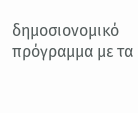δημοσιονομικό πρόγραμμα με τα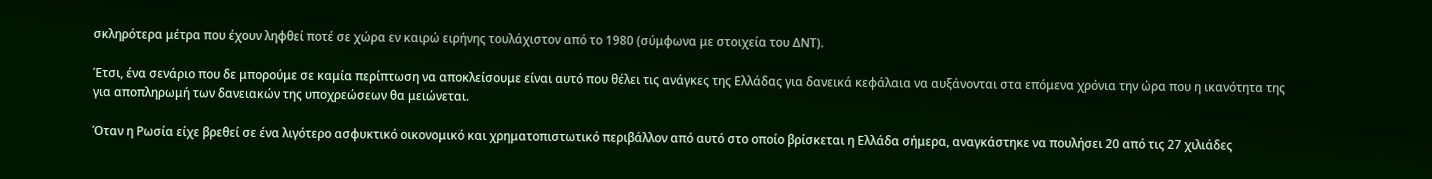σκληρότερα μέτρα που έχουν ληφθεί ποτέ σε χώρα εν καιρώ ειρήνης τουλάχιστον από το 1980 (σύμφωνα με στοιχεία του ΔΝΤ).

Έτσι, ένα σενάριο που δε μπορούμε σε καμία περίπτωση να αποκλείσουμε είναι αυτό που θέλει τις ανάγκες της Ελλάδας για δανεικά κεφάλαια να αυξάνονται στα επόμενα χρόνια την ώρα που η ικανότητα της για αποπληρωμή των δανειακών της υποχρεώσεων θα μειώνεται.

Όταν η Ρωσία είχε βρεθεί σε ένα λιγότερο ασφυκτικό οικονομικό και χρηματοπιστωτικό περιβάλλον από αυτό στο οποίο βρίσκεται η Ελλάδα σήμερα, αναγκάστηκε να πουλήσει 20 από τις 27 χιλιάδες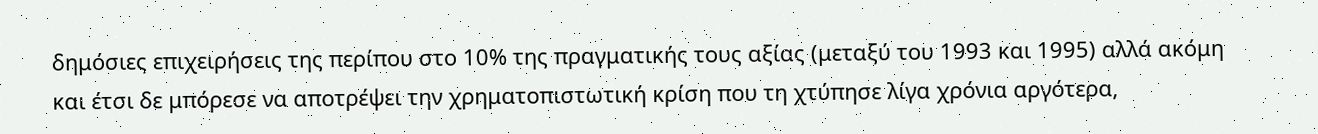δημόσιες επιχειρήσεις της περίπου στο 10% της πραγματικής τους αξίας (μεταξύ του 1993 και 1995) αλλά ακόμη και έτσι δε μπόρεσε να αποτρέψει την χρηματοπιστωτική κρίση που τη χτύπησε λίγα χρόνια αργότερα,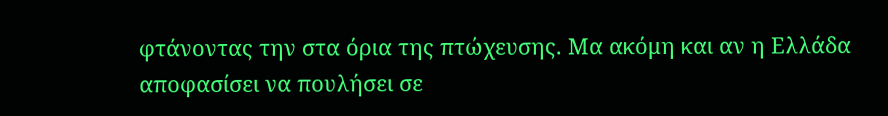φτάνοντας την στα όρια της πτώχευσης. Μα ακόμη και αν η Ελλάδα αποφασίσει να πουλήσει σε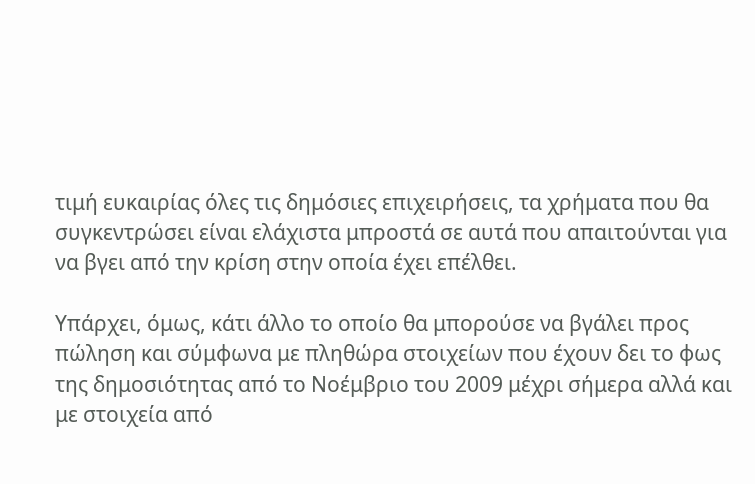τιμή ευκαιρίας όλες τις δημόσιες επιχειρήσεις, τα χρήματα που θα συγκεντρώσει είναι ελάχιστα μπροστά σε αυτά που απαιτούνται για να βγει από την κρίση στην οποία έχει επέλθει.

Υπάρχει, όμως, κάτι άλλο το οποίο θα μπορούσε να βγάλει προς πώληση και σύμφωνα με πληθώρα στοιχείων που έχουν δει το φως της δημοσιότητας από το Νοέμβριο του 2009 μέχρι σήμερα αλλά και με στοιχεία από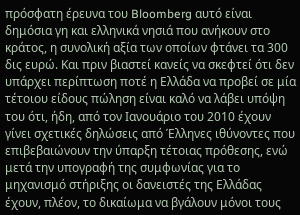πρόσφατη έρευνα του Bloomberg αυτό είναι δημόσια γη και ελληνικά νησιά που ανήκουν στο κράτος, η συνολική αξία των οποίων φτάνει τα 300 δις ευρώ. Και πριν βιαστεί κανείς να σκεφτεί ότι δεν υπάρχει περίπτωση ποτέ η Ελλάδα να προβεί σε μία τέτοιου είδους πώληση είναι καλό να λάβει υπόψη του ότι, ήδη, από τον Ιανουάριο του 2010 έχουν γίνει σχετικές δηλώσεις από Έλληνες ιθύνοντες που επιβεβαιώνουν την ύπαρξη τέτοιας πρόθεσης, ενώ μετά την υπογραφή της συμφωνίας για το μηχανισμό στήριξης οι δανειστές της Ελλάδας έχουν, πλέον, το δικαίωμα να βγάλουν μόνοι τους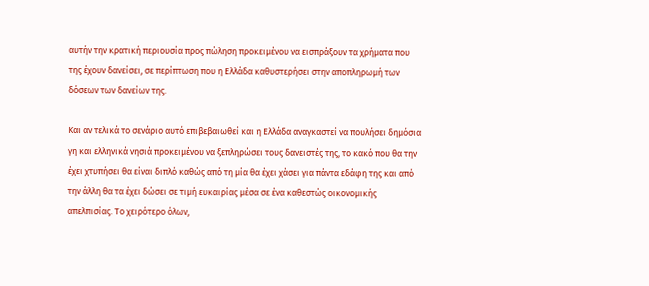αυτήν την κρατική περιουσία προς πώληση προκειμένου να εισπράξουν τα χρήματα που της έχουν δανείσει, σε περίπτωση που η Ελλάδα καθυστερήσει στην αποπληρωμή των δόσεων των δανείων της.

Και αν τελικά το σενάριο αυτό επιβεβαιωθεί και η Ελλάδα αναγκαστεί να πουλήσει δημόσια γη και ελληνικά νησιά προκειμένου να ξεπληρώσει τους δανειστές της, το κακό που θα την έχει χτυπήσει θα είναι διπλό καθώς από τη μία θα έχει χάσει για πάντα εδάφη της και από την άλλη θα τα έχει δώσει σε τιμή ευκαιρίας μέσα σε ένα καθεστώς οικονομικής απελπισίας. Το χειρότερο όλων,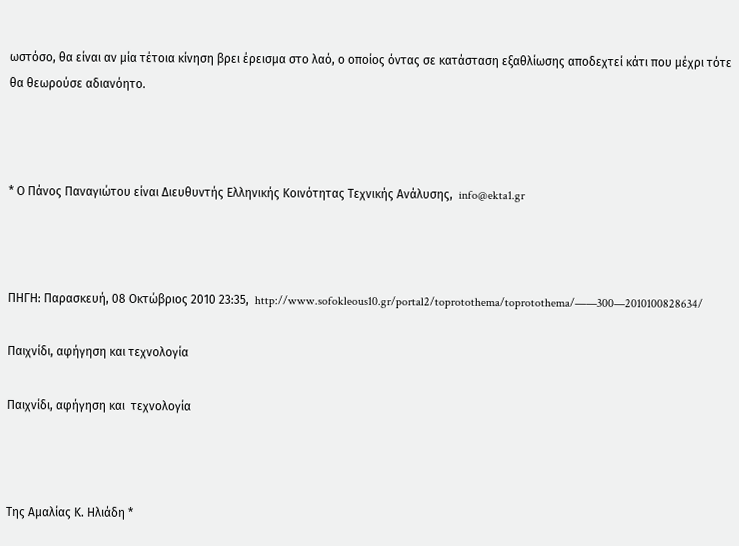ωστόσο, θα είναι αν μία τέτοια κίνηση βρει έρεισμα στο λαό, ο οποίος όντας σε κατάσταση εξαθλίωσης αποδεχτεί κάτι που μέχρι τότε θα θεωρούσε αδιανόητο.



* Ο Πάνος Παναγιώτου είναι Διευθυντής Ελληνικής Κοινότητας Τεχνικής Ανάλυσης,  info@ekta1.gr



ΠΗΓΗ: Παρασκευή, 08 Οκτώβριος 2010 23:35,  http://www.sofokleous10.gr/portal2/toprotothema/toprotothema/——300—2010100828634/

Παιχνίδι, αφήγηση και τεχνολογία

Παιχνίδι, αφήγηση και  τεχνολογία



Της Αμαλίας Κ. Ηλιάδη *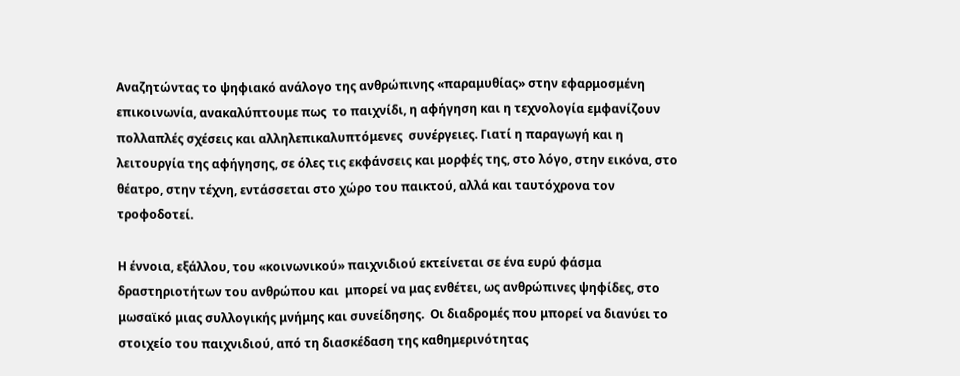Αναζητώντας το ψηφιακό ανάλογο της ανθρώπινης «παραμυθίας» στην εφαρμοσμένη επικοινωνία, ανακαλύπτουμε πως  το παιχνίδι, η αφήγηση και η τεχνολογία εμφανίζουν πολλαπλές σχέσεις και αλληλεπικαλυπτόμενες  συνέργειες. Γιατί η παραγωγή και η λειτουργία της αφήγησης, σε όλες τις εκφάνσεις και μορφές της, στο λόγο, στην εικόνα, στο θέατρο, στην τέχνη, εντάσσεται στο χώρο του παικτού, αλλά και ταυτόχρονα τον τροφοδοτεί.

Η έννοια, εξάλλου, του «κοινωνικού» παιχνιδιού εκτείνεται σε ένα ευρύ φάσμα δραστηριοτήτων του ανθρώπου και  μπορεί να μας ενθέτει, ως ανθρώπινες ψηφίδες, στο μωσαϊκό μιας συλλογικής μνήμης και συνείδησης.  Οι διαδρομές που μπορεί να διανύει το στοιχείο του παιχνιδιού, από τη διασκέδαση της καθημερινότητας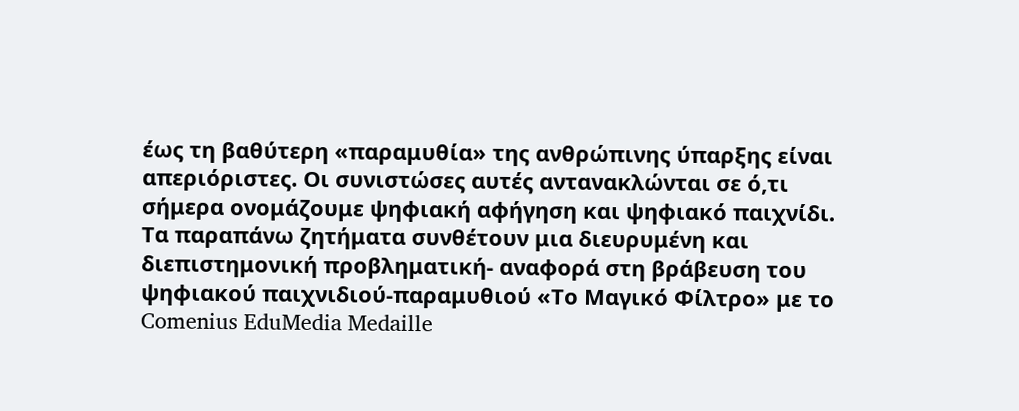έως τη βαθύτερη «παραμυθία» της ανθρώπινης ύπαρξης είναι απεριόριστες. Οι συνιστώσες αυτές αντανακλώνται σε ό,τι σήμερα ονομάζουμε ψηφιακή αφήγηση και ψηφιακό παιχνίδι. Τα παραπάνω ζητήματα συνθέτουν μια διευρυμένη και διεπιστημονική προβληματική- αναφορά στη βράβευση του ψηφιακού παιχνιδιού-παραμυθιού «Το Μαγικό Φίλτρο» με το Comenius EduMedia Medaille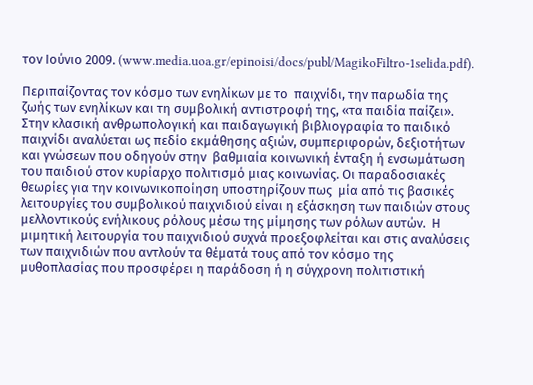τον Ιούνιο 2009. (www.media.uoa.gr/epinoisi/docs/publ/MagikoFiltro-1selida.pdf).

Περιπαίζοντας τον κόσμο των ενηλίκων με το  παιχνίδι, την παρωδία της ζωής των ενηλίκων και τη συμβολική αντιστροφή της, «τα παιδία παίζει». Στην κλασική ανθρωπολογική και παιδαγωγική βιβλιογραφία το παιδικό παιχνίδι αναλύεται ως πεδίο εκμάθησης αξιών, συμπεριφορών, δεξιοτήτων και γνώσεων που οδηγούν στην  βαθμιαία κοινωνική ένταξη ή ενσωμάτωση του παιδιού στον κυρίαρχο πολιτισμό μιας κοινωνίας. Οι παραδοσιακές θεωρίες για την κοινωνικοποίηση υποστηρίζουν πως  μία από τις βασικές λειτουργίες του συμβολικού παιχνιδιού είναι η εξάσκηση των παιδιών στους μελλοντικούς ενήλικους ρόλους μέσω της μίμησης των ρόλων αυτών.  Η μιμητική λειτουργία του παιχνιδιού συχνά προεξοφλείται και στις αναλύσεις των παιχνιδιών που αντλούν τα θέματά τους από τον κόσμο της μυθοπλασίας που προσφέρει η παράδοση ή η σύγχρονη πολιτιστική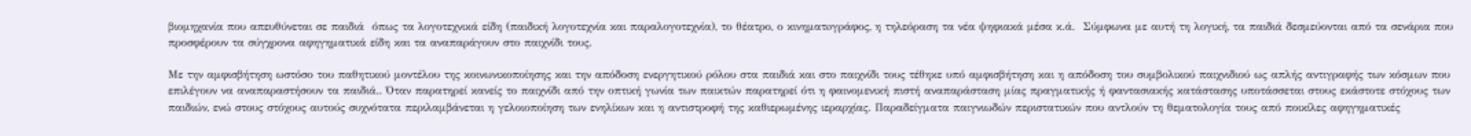βιομηχανία που απευθύνεται σε παιδιά  όπως τα λογοτεχνικά είδη (παιδική λογοτεχνία και παραλογοτεχνία), το θέατρο, ο κινηματoγράφος, η τηλεόραση τα νέα ψηφιακά μέσα κ.ά.  Σύμφωνα με αυτή τη λογική, τα παιδιά δεσμεύονται από τα σενάρια που προσφέρουν τα σύγχρονα αφηγηματικά είδη και τα αναπαράγουν στο παιχνίδι τους.

Με την αμφισβήτηση ωστόσο του παθητικού μοντέλου της κοινωνικοποίησης και την απόδοση ενεργητικού ρόλου στα παιδιά και στο παιχνίδι τους τέθηκε υπό αμφισβήτηση και η απόδοση του συμβολικού παιχνιδιού ως απλής αντιγραφής των κόσμων που επιλέγουν να αναπαραστήσουν τα παιδιά.. Όταν παρατηρεί κανείς το παιχνίδι από την οπτική γωνία των παικτών παρατηρεί ότι η φαινομενική πιστή αναπαράσταση μίας πραγματικής ή φαντασιακής κατάστασης υποτάσσεται στους εκάστοτε στόχους των παιδιών, ενώ στους στόχους αυτούς συχνότατα περιλαμβάνεται η γελοιοποίηση των ενηλίκων και η αντιστροφή της καθιερωμένης ιεραρχίας. Παραδείγματα παιγνιωδών περιστατικών που αντλούν τη θεματολογία τους από ποικίλες αφηγηματικές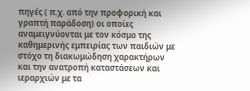πηγές ( π.χ. από την προφορική και γραπτή παράδοση) οι οποίες αναμειγνύονται με τον κόσμο της καθημερινής εμπειρίας των παιδιών με στόχο τη διακωμώδηση χαρακτήρων και την ανατροπή καταστάσεων και ιεραρχιών με τα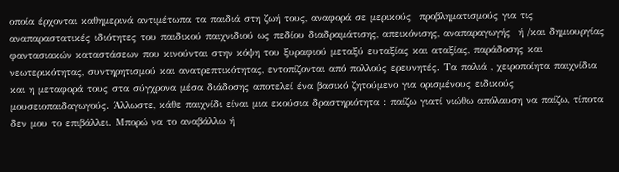οποία έρχονται καθημερινά αντιμέτωπα τα παιδιά στη ζωή τους, αναφορά σε μερικούς  προβληματισμούς για τις αναπαραστατικές ιδιότητες του παιδικού παιχνιδιού ως πεδίου διαδραμάτισης, απεικόνισης, αναπαραγωγής  ή /και δημιουργίας φαντασιακών καταστάσεων που κινούνται στην κόψη του ξυραφιού μεταξύ ευταξίας και αταξίας, παράδοσης και νεωτερικότητας, συντηρητισμού και ανατρεπτικότητας, εντοπίζονται από πολλούς ερευνητές. Τα παλιά , χειροποίητα παιχνίδια και η μεταφορά τους στα σύγχρονα μέσα διάδοσης αποτελεί ένα βασικό ζητούμενο για ορισμένους ειδικούς μουσειοπαιδαγωγούς. Άλλωστε, κάθε παιχνίδι είναι μια εκούσια δραστηριότητα : παίζω γιατί νιώθω απόλαυση να παίζω, τίποτα δεν μου το επιβάλλει. Μπορώ να το αναβάλλω ή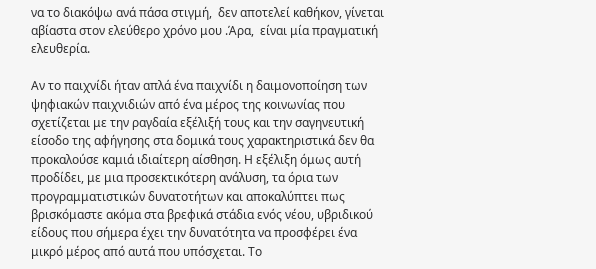να το διακόψω ανά πάσα στιγμή,  δεν αποτελεί καθήκον, γίνεται αβίαστα στον ελεύθερο χρόνο μου .Άρα,  είναι μία πραγματική ελευθερία.

Αν το παιχνίδι ήταν απλά ένα παιχνίδι η δαιμονοποίηση των ψηφιακών παιχνιδιών από ένα μέρος της κοινωνίας που σχετίζεται με την ραγδαία εξέλιξή τους και την σαγηνευτική είσοδο της αφήγησης στα δομικά τους χαρακτηριστικά δεν θα προκαλούσε καμιά ιδιαίτερη αίσθηση. Η εξέλιξη όμως αυτή  προδίδει, με μια προσεκτικότερη ανάλυση, τα όρια των προγραμματιστικών δυνατοτήτων και αποκαλύπτει πως βρισκόμαστε ακόμα στα βρεφικά στάδια ενός νέου, υβριδικού είδους που σήμερα έχει την δυνατότητα να προσφέρει ένα μικρό μέρος από αυτά που υπόσχεται. Το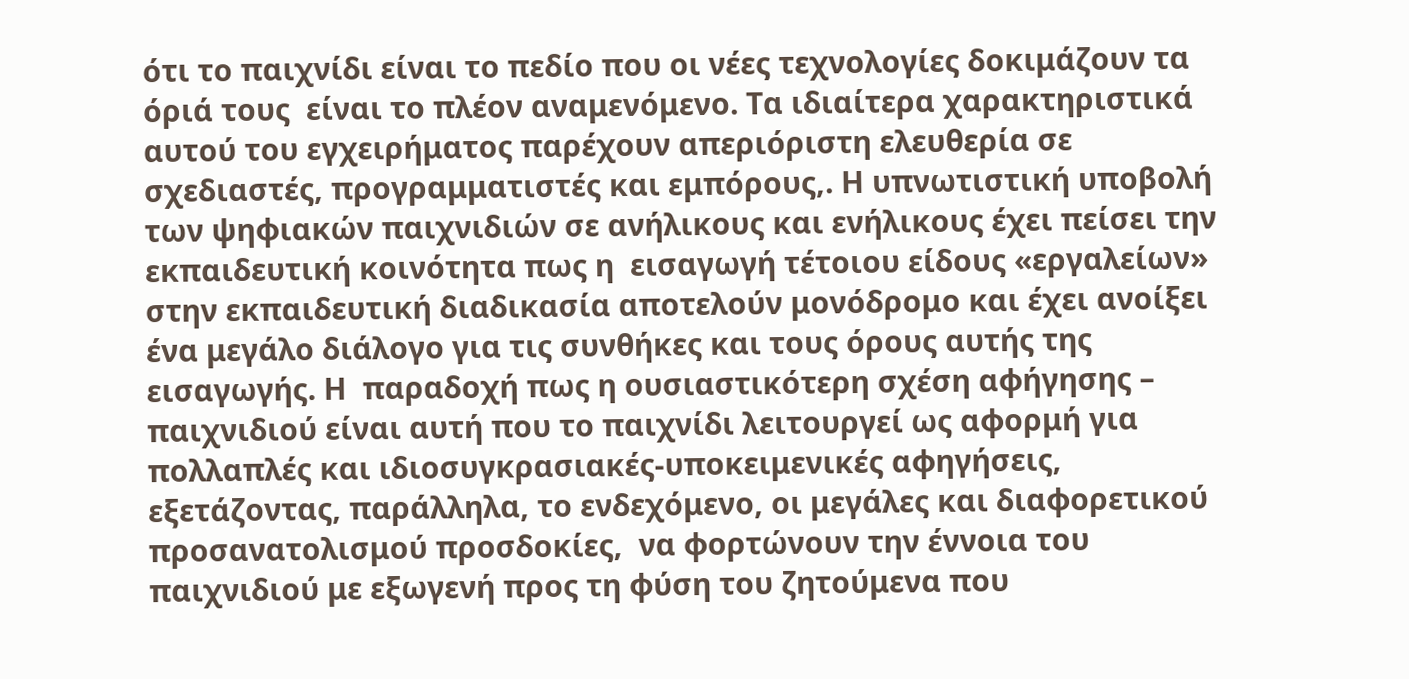ότι το παιχνίδι είναι το πεδίο που οι νέες τεχνολογίες δοκιμάζουν τα όριά τους  είναι το πλέον αναμενόμενο. Τα ιδιαίτερα χαρακτηριστικά αυτού του εγχειρήματος παρέχουν απεριόριστη ελευθερία σε σχεδιαστές, προγραμματιστές και εμπόρους,. Η υπνωτιστική υποβολή των ψηφιακών παιχνιδιών σε ανήλικους και ενήλικους έχει πείσει την εκπαιδευτική κοινότητα πως η  εισαγωγή τέτοιου είδους «εργαλείων» στην εκπαιδευτική διαδικασία αποτελούν μονόδρομο και έχει ανοίξει ένα μεγάλο διάλογο για τις συνθήκες και τους όρους αυτής της εισαγωγής. Η  παραδοχή πως η ουσιαστικότερη σχέση αφήγησης – παιχνιδιού είναι αυτή που το παιχνίδι λειτουργεί ως αφορμή για πολλαπλές και ιδιοσυγκρασιακές-υποκειμενικές αφηγήσεις, εξετάζοντας, παράλληλα, το ενδεχόμενο, οι μεγάλες και διαφορετικού προσανατολισμού προσδοκίες,  να φορτώνουν την έννοια του παιχνιδιού με εξωγενή προς τη φύση του ζητούμενα που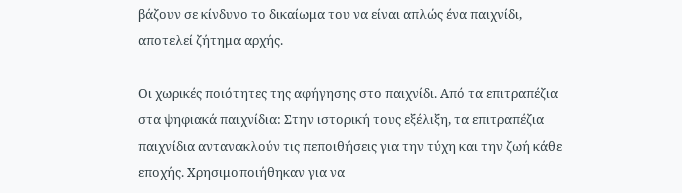βάζουν σε κίνδυνο το δικαίωμα του να είναι απλώς ένα παιχνίδι, αποτελεί ζήτημα αρχής.

Οι χωρικές ποιότητες της αφήγησης στο παιχνίδι. Από τα επιτραπέζια στα ψηφιακά παιχνίδια: Στην ιστορική τους εξέλιξη, τα επιτραπέζια παιχνίδια αντανακλούν τις πεποιθήσεις για την τύχη και την ζωή κάθε εποχής. Χρησιμοποιήθηκαν για να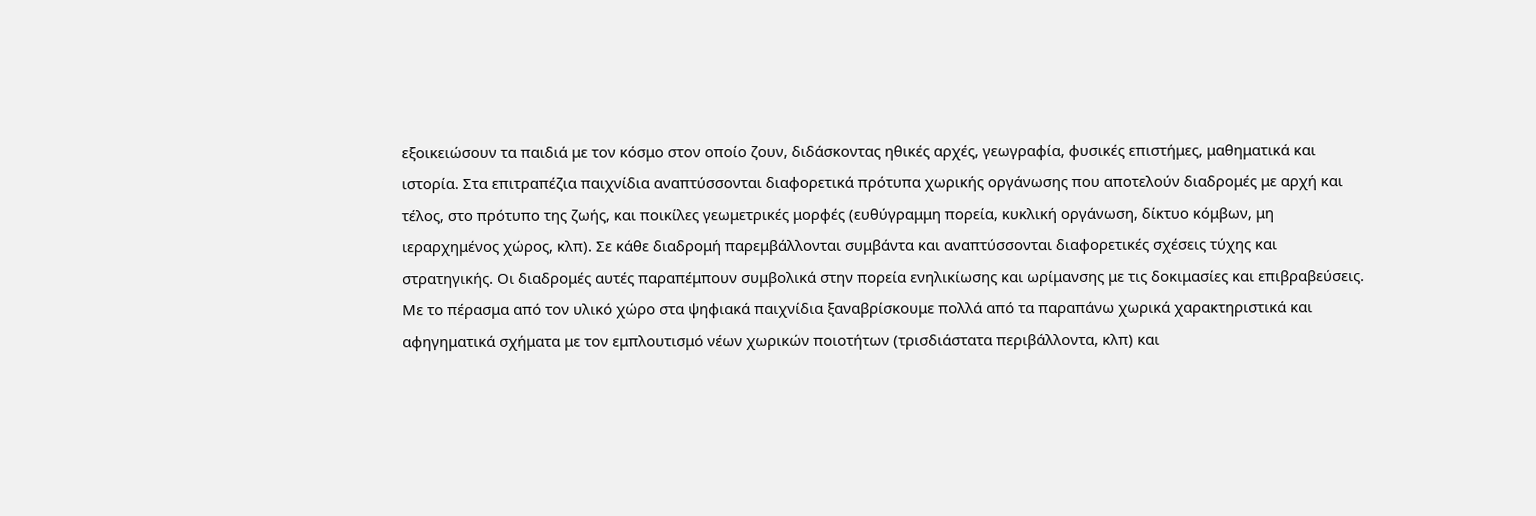εξοικειώσουν τα παιδιά με τον κόσμο στον οποίο ζουν, διδάσκοντας ηθικές αρχές, γεωγραφία, φυσικές επιστήμες, μαθηματικά και ιστορία. Στα επιτραπέζια παιχνίδια αναπτύσσονται διαφορετικά πρότυπα χωρικής οργάνωσης που αποτελούν διαδρομές με αρχή και τέλος, στο πρότυπο της ζωής, και ποικίλες γεωμετρικές μορφές (ευθύγραμμη πορεία, κυκλική οργάνωση, δίκτυο κόμβων, μη ιεραρχημένος χώρος, κλπ). Σε κάθε διαδρομή παρεμβάλλονται συμβάντα και αναπτύσσονται διαφορετικές σχέσεις τύχης και στρατηγικής. Οι διαδρομές αυτές παραπέμπουν συμβολικά στην πορεία ενηλικίωσης και ωρίμανσης με τις δοκιμασίες και επιβραβεύσεις. Με το πέρασμα από τον υλικό χώρο στα ψηφιακά παιχνίδια ξαναβρίσκουμε πολλά από τα παραπάνω χωρικά χαρακτηριστικά και αφηγηματικά σχήματα με τον εμπλουτισμό νέων χωρικών ποιοτήτων (τρισδιάστατα περιβάλλοντα, κλπ) και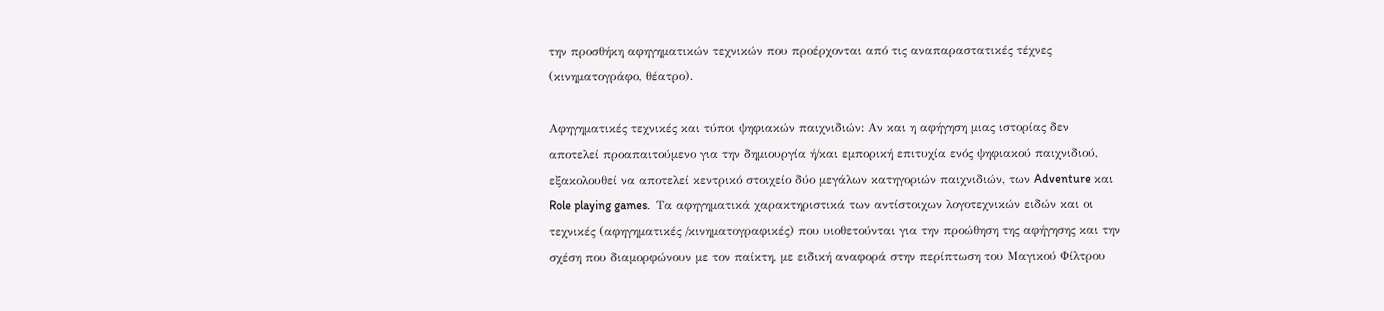την προσθήκη αφηγηματικών τεχνικών που προέρχονται από τις αναπαραστατικές τέχνες (κινηματογράφο, θέατρο).

Αφηγηματικές τεχνικές και τύποι ψηφιακών παιχνιδιών: Αν και η αφήγηση μιας ιστορίας δεν αποτελεί προαπαιτούμενο για την δημιουργία ή/και εμπορική επιτυχία ενός ψηφιακού παιχνιδιού, εξακολουθεί να αποτελεί κεντρικό στοιχείο δύο μεγάλων κατηγοριών παιχνιδιών, των Adventure και Role playing games.  Τα αφηγηματικά χαρακτηριστικά των αντίστοιχων λογοτεχνικών ειδών και οι τεχνικές (αφηγηματικές /κινηματογραφικές) που υιοθετούνται για την προώθηση της αφήγησης και την σχέση που διαμορφώνουν με τον παίκτη, με ειδική αναφορά στην περίπτωση του Μαγικού Φίλτρου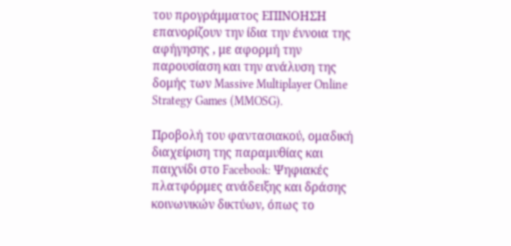του προγράμματος ΕΠΙΝΟΗΣΗ επανορίζουν την ίδια την έννοια της αφήγησης , με αφορμή την παρουσίαση και την ανάλυση της δομής των Massive Multiplayer Online Strategy Games (MMOSG).

Προβολή του φαντασιακού, ομαδική διαχείριση της παραμυθίας και παιχνίδι στο Facebook: Ψηφιακές πλατφόρμες ανάδειξης και δράσης κοινωνικών δικτύων, όπως το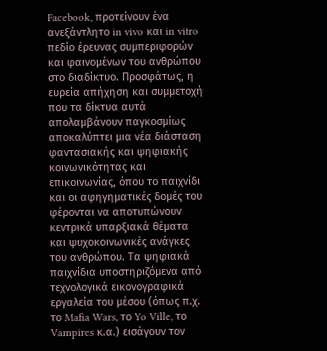Facebook, προτείνουν ένα ανεξάντλητο in vivo και in vitro πεδίο έρευνας συμπεριφορών και φαινομένων του ανθρώπου στο διαδίκτυο. Προσφάτως, η ευρεία απήχηση και συμμετοχή που τα δίκτυα αυτά απολαμβάνουν παγκοσμίως αποκαλύπτει μια νέα διάσταση φαντασιακής και ψηφιακής κοινωνικότητας και επικοινωνίας, όπου το παιχνίδι και οι αφηγηματικές δομές του φέρονται να αποτυπώνουν κεντρικά υπαρξιακά θέματα και ψυχοκοινωνικές ανάγκες του ανθρώπου. Τα ψηφιακά παιχνίδια υποστηριζόμενα από τεχνολογικά εικονογραφικά εργαλεία του μέσου (όπως π.χ. το Mafia Wars, το Yo Ville, το Vampires κ.α.) εισάγουν τον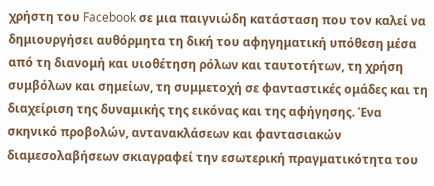χρήστη του Facebook σε μια παιγνιώδη κατάσταση που τον καλεί να δημιουργήσει αυθόρμητα τη δική του αφηγηματική υπόθεση μέσα από τη διανομή και υιοθέτηση ρόλων και ταυτοτήτων, τη χρήση συμβόλων και σημείων, τη συμμετοχή σε φανταστικές ομάδες και τη διαχείριση της δυναμικής της εικόνας και της αφήγησης. Ένα σκηνικό προβολών, αντανακλάσεων και φαντασιακών διαμεσολαβήσεων σκιαγραφεί την εσωτερική πραγματικότητα του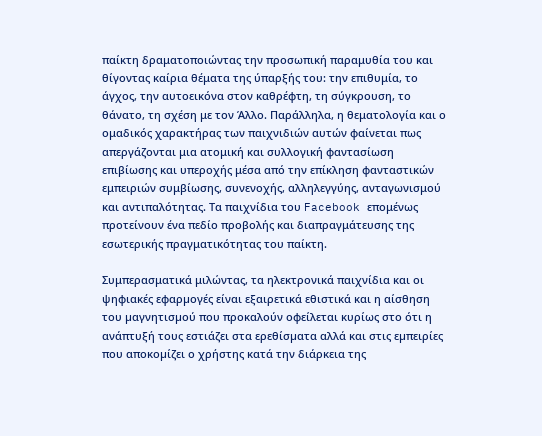παίκτη δραματοποιώντας την προσωπική παραμυθία του και θίγοντας καίρια θέματα της ύπαρξής του: την επιθυμία, το άγχος, την αυτοεικόνα στον καθρέφτη, τη σύγκρουση, το θάνατο, τη σχέση με τον Άλλο. Παράλληλα, η θεματολογία και ο ομαδικός χαρακτήρας των παιχνιδιών αυτών φαίνεται πως απεργάζονται μια ατομική και συλλογική φαντασίωση επιβίωσης και υπεροχής μέσα από την επίκληση φανταστικών εμπειριών συμβίωσης, συνενοχής, αλληλεγγύης, ανταγωνισμού και αντιπαλότητας. Τα παιχνίδια του Facebook επομένως προτείνουν ένα πεδίο προβολής και διαπραγμάτευσης της εσωτερικής πραγματικότητας του παίκτη.

Συμπερασματικά μιλώντας, τα ηλεκτρονικά παιχνίδια και οι ψηφιακές εφαρµογές είναι εξαιρετικά εθιστικά και η αίσθηση του µαγνητισµού που προκαλούν οφείλεται κυρίως στο ότι η ανάπτυξή τους εστιάζει στα ερεθίσµατα αλλά και στις εµπειρίες που αποκοµίζει ο χρήστης κατά την διάρκεια της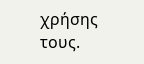χρήσης τους.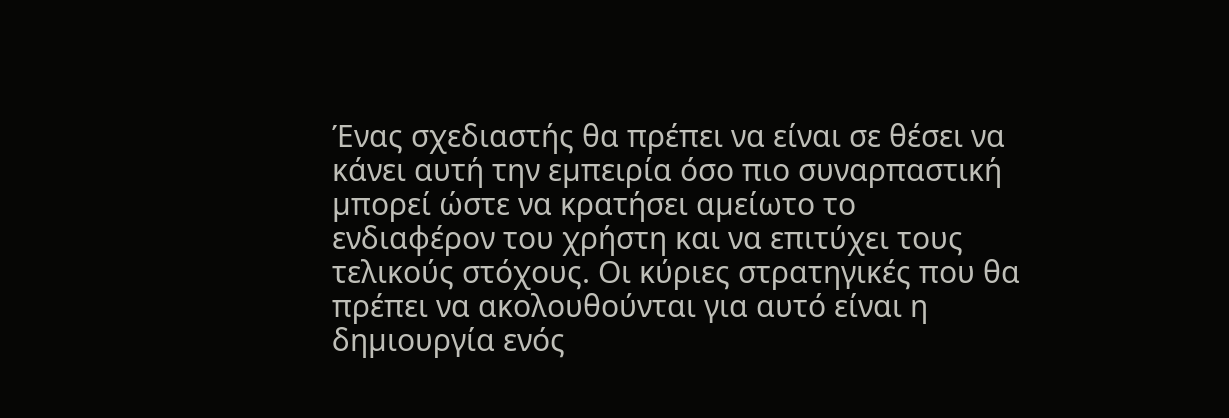Ένας σχεδιαστής θα πρέπει να είναι σε θέσει να κάνει αυτή την εµπειρία όσο πιο συναρπαστική µπορεί ώστε να κρατήσει αµείωτο το ενδιαφέρον του χρήστη και να επιτύχει τους τελικούς στόχους. Οι κύριες στρατηγικές που θα πρέπει να ακολουθούνται για αυτό είναι η δηµιουργία ενός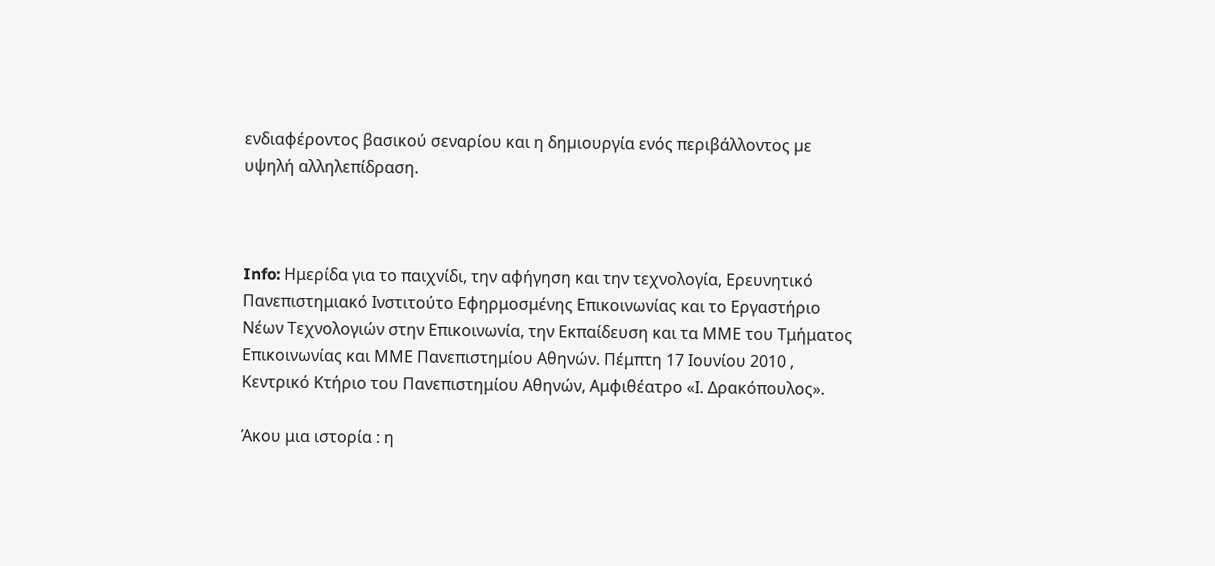ενδιαφέροντος βασικού σεναρίου και η δηµιουργία ενός περιβάλλοντος µε υψηλή αλληλεπίδραση.



Info: Ημερίδα για το παιχνίδι, την αφήγηση και την τεχνολογία, Ερευνητικό Πανεπιστημιακό Ινστιτούτο Εφηρμοσμένης Επικοινωνίας και το Εργαστήριο Νέων Τεχνολογιών στην Επικοινωνία, την Εκπαίδευση και τα ΜΜΕ του Τμήματος Επικοινωνίας και ΜΜΕ Πανεπιστημίου Αθηνών. Πέμπτη 17 Ιουνίου 2010 , Κεντρικό Κτήριο του Πανεπιστημίου Αθηνών, Αμφιθέατρο «Ι. Δρακόπουλος».

Άκου μια ιστορία : η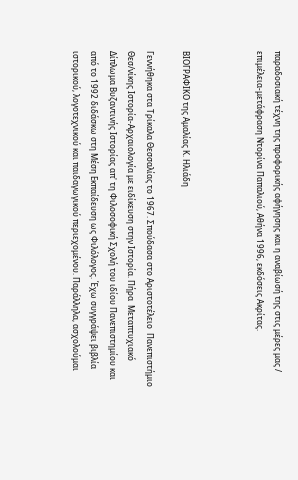παραδοσιακή τέχνη της προφορικής αφήγησης και η αναβίωσή της στις μέρες μας / επιμέλεια-μετάφραση Ντορίνα Παπαλιού, Αθήνα 1996, εκδόσεις Ακρίτας.



ΒΙΟΓΡΑΦΙΚΟ της Αμαλίας Κ. Ηλιάδη

Γεννήθηκα στα Τρίκαλα Θεσσαλίας το 1967. Σπούδασα στο Αριστοτέλειο  Πανεπιστήμιο Θεσ/νίκης Ιστορία-Αρχαιολογία με ειδίκευση στην Ιστορία. Πήρα  Μεταπτυχιακό Δίπλωμα Βυζαντινής Ιστορίας απ' τη Φιλοσοφική Σχολή του ιδίου Πανεπιστημίου και από το 1992 διδάσκω στη Μέση Εκπαίδευση ως Φιλόλογος. Έχω συγγράψει βιβλία ιστορικού, λογοτεχνικού και παιδαγωγικού περιεχομένου. Παράλληλα, ασχολούμαι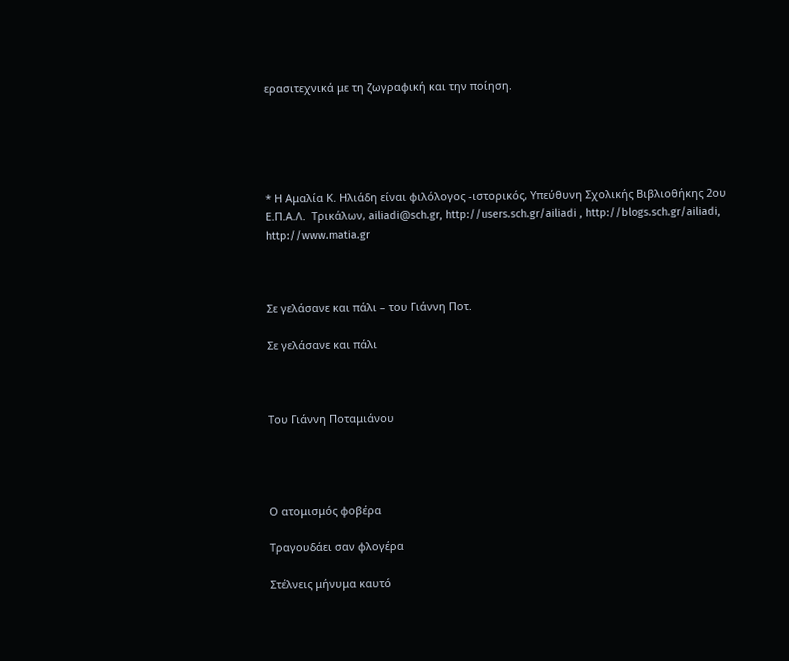ερασιτεχνικά με τη ζωγραφική και την ποίηση.





* Η Αμαλία Κ. Ηλιάδη είναι φιλόλογος -ιστορικός, Υπεύθυνη Σχολικής Βιβλιοθήκης 2ου Ε.Π.Α.Λ.  Τρικάλων, ailiadi@sch.gr, http://users.sch.gr/ailiadi , http://blogs.sch.gr/ailiadi,  http://www.matia.gr



Σε γελάσανε και πάλι – του Γιάννη Ποτ.

Σε γελάσανε και πάλι



Του Γιάννη Ποταμιάνου




Ο ατομισμός φοβέρα

Τραγουδάει σαν φλογέρα

Στέλνεις μήνυμα καυτό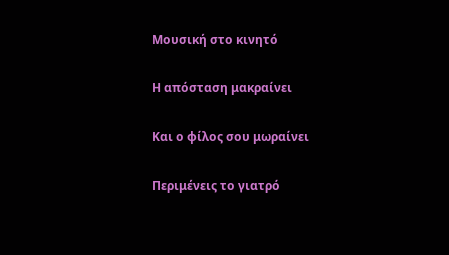Μουσική στο κινητό

Η απόσταση μακραίνει

Και ο φίλος σου μωραίνει

Περιμένεις το γιατρό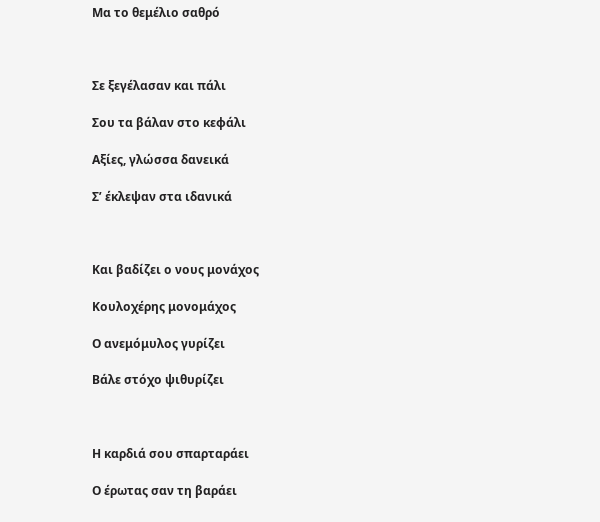Μα το θεμέλιο σαθρό



Σε ξεγέλασαν και πάλι

Σου τα βάλαν στο κεφάλι

Αξίες, γλώσσα δανεικά

Σ’ έκλεψαν στα ιδανικά



Και βαδίζει ο νους μονάχος

Κουλοχέρης μονομάχος

Ο ανεμόμυλος γυρίζει

Βάλε στόχο ψιθυρίζει



Η καρδιά σου σπαρταράει

Ο έρωτας σαν τη βαράει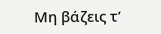Μη βάζεις τ’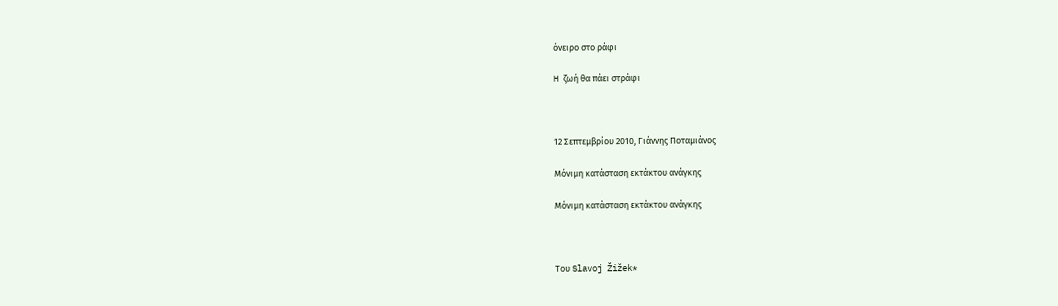όνειρο στο ράφι

H ζωή θα πάει στράφι



12 Σεπτεμβρίου 2010, Γιάννης Ποταμιάνος

Μόνιμη κατάσταση εκτάκτου ανάγκης

Μόνιμη κατάσταση εκτάκτου ανάγκης



Του Slavoj Žižek*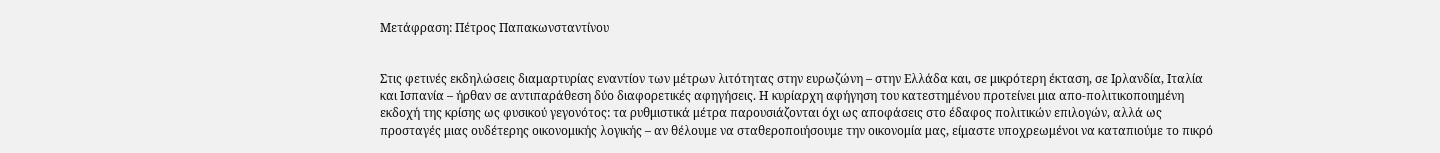Μετάφραση: Πέτρος Παπακωνσταντίνου


Στις φετινές εκδηλώσεις διαμαρτυρίας εναντίον των μέτρων λιτότητας στην ευρωζώνη – στην Ελλάδα και, σε μικρότερη έκταση, σε Ιρλανδία, Ιταλία και Ισπανία – ήρθαν σε αντιπαράθεση δύο διαφορετικές αφηγήσεις. Η κυρίαρχη αφήγηση του κατεστημένου προτείνει μια απο-πολιτικοποιημένη εκδοχή της κρίσης ως φυσικού γεγονότος: τα ρυθμιστικά μέτρα παρουσιάζονται όχι ως αποφάσεις στο έδαφος πολιτικών επιλογών, αλλά ως προσταγές μιας ουδέτερης οικονομικής λογικής – αν θέλουμε να σταθεροποιήσουμε την οικονομία μας, είμαστε υποχρεωμένοι να καταπιούμε το πικρό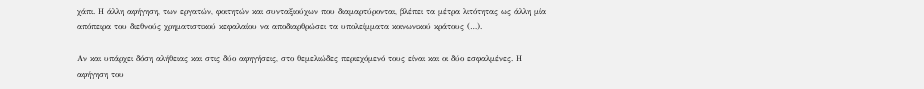χάπι. Η άλλη αφήγηση, των εργατών, φοιτητών και συνταξιούχων που διαμαρτύρονται, βλέπει τα μέτρα λιτότητας ως άλλη μία απόπειρα του διεθνούς χρηματιστικού κεφαλαίου να αποδιαρθρώσει τα υπολείμματα κοινωνικού κράτους (…).

Αν και υπάρχει δόση αλήθειας και στις δύο αφηγήσεις, στο θεμελιώδες περιεχόμενό τους είναι και οι δύο εσφαλμένες. Η αφήγηση του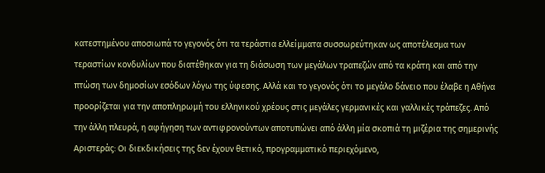κατεστημένου αποσιωπά το γεγονός ότι τα τεράστια ελλείμματα συσσωρεύτηκαν ως αποτέλεσμα των τεραστίων κονδυλίων που διατέθηκαν για τη διάσωση των μεγάλων τραπεζών από τα κράτη και από την πτώση των δημοσίων εσόδων λόγω της ύφεσης. Αλλά και το γεγονός ότι το μεγάλο δάνειο που έλαβε η Αθήνα προορίζεται για την αποπληρωμή του ελληνικού χρέους στις μεγάλες γερμανικές και γαλλικές τράπεζες. Από την άλλη πλευρά, η αφήγηση των αντιφρονούντων αποτυπώνει από άλλη μία σκοπιά τη μιζέρια της σημερινής Αριστεράς: Οι διεκδικήσεις της δεν έχουν θετικό, προγραμματικό περιεχόμενο,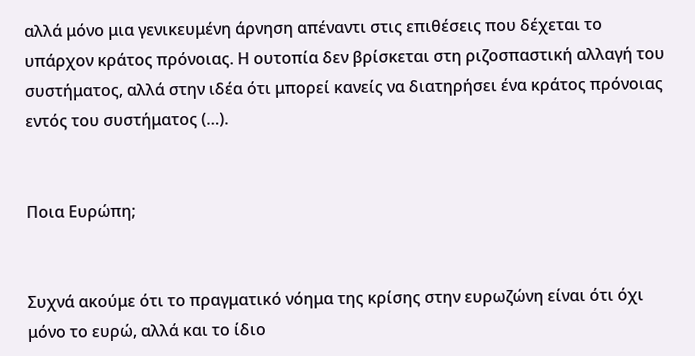αλλά μόνο μια γενικευμένη άρνηση απέναντι στις επιθέσεις που δέχεται το υπάρχον κράτος πρόνοιας. Η ουτοπία δεν βρίσκεται στη ριζοσπαστική αλλαγή του συστήματος, αλλά στην ιδέα ότι μπορεί κανείς να διατηρήσει ένα κράτος πρόνοιας εντός του συστήματος (…).


Ποια Ευρώπη;


Συχνά ακούμε ότι το πραγματικό νόημα της κρίσης στην ευρωζώνη είναι ότι όχι μόνο το ευρώ, αλλά και το ίδιο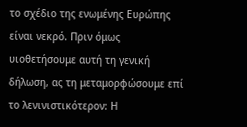το σχέδιο της ενωμένης Ευρώπης είναι νεκρό. Πριν όμως υιοθετήσουμε αυτή τη γενική δήλωση, ας τη μεταμορφώσουμε επί το λενινιστικότερον: Η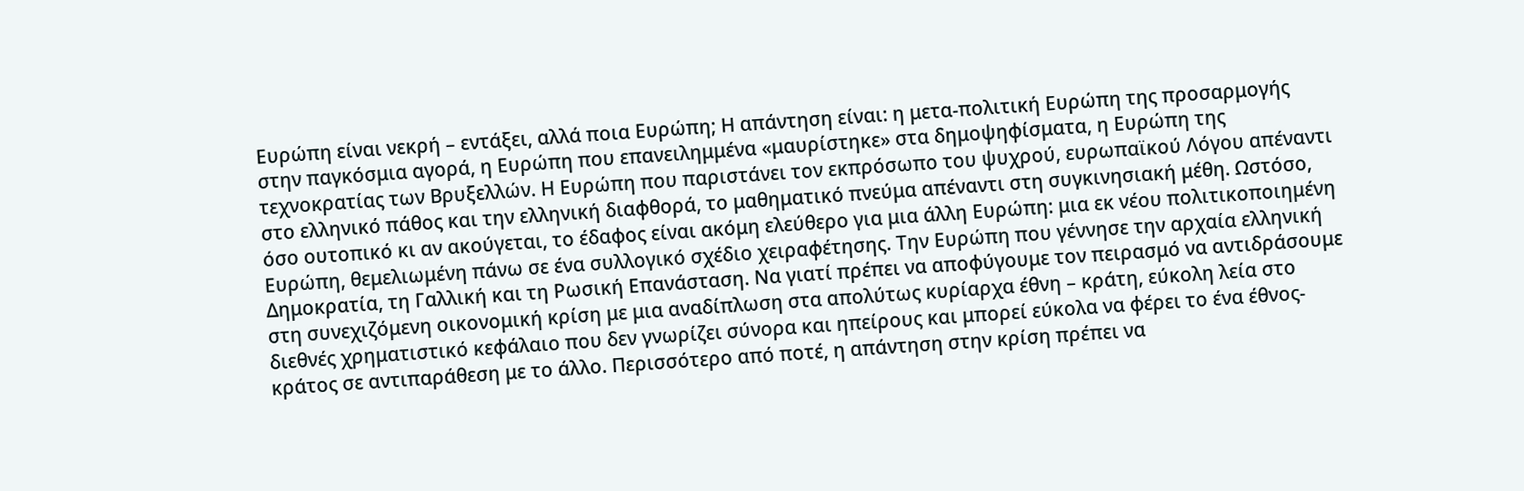Ευρώπη είναι νεκρή – εντάξει, αλλά ποια Ευρώπη; Η απάντηση είναι: η μετα-πολιτική Ευρώπη της προσαρμογής στην παγκόσμια αγορά, η Ευρώπη που επανειλημμένα «μαυρίστηκε» στα δημοψηφίσματα, η Ευρώπη της τεχνοκρατίας των Βρυξελλών. Η Ευρώπη που παριστάνει τον εκπρόσωπο του ψυχρού, ευρωπαϊκού Λόγου απέναντι στο ελληνικό πάθος και την ελληνική διαφθορά, το μαθηματικό πνεύμα απέναντι στη συγκινησιακή μέθη. Ωστόσο, όσο ουτοπικό κι αν ακούγεται, το έδαφος είναι ακόμη ελεύθερο για μια άλλη Ευρώπη: μια εκ νέου πολιτικοποιημένη Ευρώπη, θεμελιωμένη πάνω σε ένα συλλογικό σχέδιο χειραφέτησης. Την Ευρώπη που γέννησε την αρχαία ελληνική Δημοκρατία, τη Γαλλική και τη Ρωσική Επανάσταση. Να γιατί πρέπει να αποφύγουμε τον πειρασμό να αντιδράσουμε στη συνεχιζόμενη οικονομική κρίση με μια αναδίπλωση στα απολύτως κυρίαρχα έθνη – κράτη, εύκολη λεία στο διεθνές χρηματιστικό κεφάλαιο που δεν γνωρίζει σύνορα και ηπείρους και μπορεί εύκολα να φέρει το ένα έθνος- κράτος σε αντιπαράθεση με το άλλο. Περισσότερο από ποτέ, η απάντηση στην κρίση πρέπει να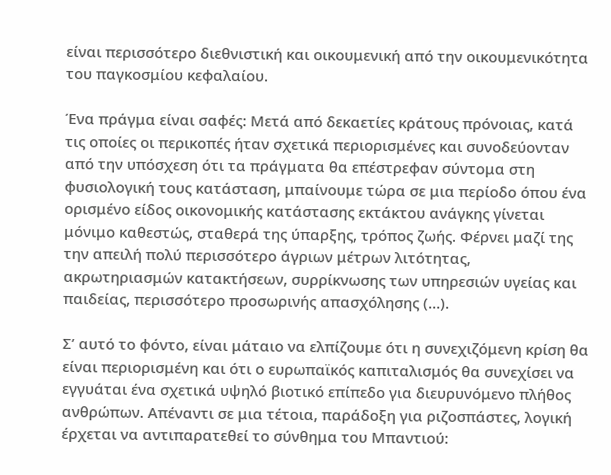είναι περισσότερο διεθνιστική και οικουμενική από την οικουμενικότητα του παγκοσμίου κεφαλαίου.

Ένα πράγμα είναι σαφές: Μετά από δεκαετίες κράτους πρόνοιας, κατά τις οποίες οι περικοπές ήταν σχετικά περιορισμένες και συνοδεύονταν από την υπόσχεση ότι τα πράγματα θα επέστρεφαν σύντομα στη φυσιολογική τους κατάσταση, μπαίνουμε τώρα σε μια περίοδο όπου ένα ορισμένο είδος οικονομικής κατάστασης εκτάκτου ανάγκης γίνεται μόνιμο καθεστώς, σταθερά της ύπαρξης, τρόπος ζωής. Φέρνει μαζί της την απειλή πολύ περισσότερο άγριων μέτρων λιτότητας, ακρωτηριασμών κατακτήσεων, συρρίκνωσης των υπηρεσιών υγείας και παιδείας, περισσότερο προσωρινής απασχόλησης (…).

Σ’ αυτό το φόντο, είναι μάταιο να ελπίζουμε ότι η συνεχιζόμενη κρίση θα είναι περιορισμένη και ότι ο ευρωπαϊκός καπιταλισμός θα συνεχίσει να εγγυάται ένα σχετικά υψηλό βιοτικό επίπεδο για διευρυνόμενο πλήθος ανθρώπων. Απέναντι σε μια τέτοια, παράδοξη για ριζοσπάστες, λογική έρχεται να αντιπαρατεθεί το σύνθημα του Μπαντιού: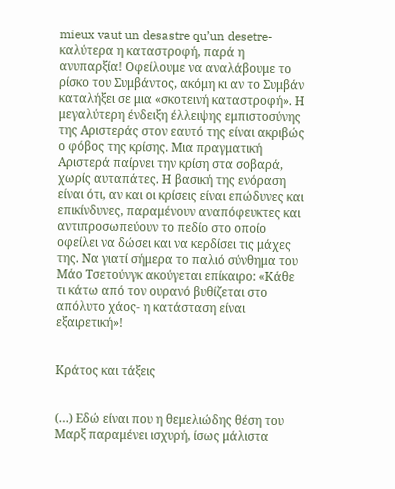mieux vaut un desastre qu’un desetre- καλύτερα η καταστροφή, παρά η ανυπαρξία! Οφείλουμε να αναλάβουμε το ρίσκο του Συμβάντος, ακόμη κι αν το Συμβάν καταλήξει σε μια «σκοτεινή καταστροφή». Η μεγαλύτερη ένδειξη έλλειψης εμπιστοσύνης της Αριστεράς στον εαυτό της είναι ακριβώς ο φόβος της κρίσης. Μια πραγματική Αριστερά παίρνει την κρίση στα σοβαρά, χωρίς αυταπάτες. Η βασική της ενόραση είναι ότι, αν και οι κρίσεις είναι επώδυνες και επικίνδυνες, παραμένουν αναπόφευκτες και αντιπροσωπεύουν το πεδίο στο οποίο οφείλει να δώσει και να κερδίσει τις μάχες της. Να γιατί σήμερα το παλιό σύνθημα του Μάο Τσετούνγκ ακούγεται επίκαιρο: «Κάθε τι κάτω από τον ουρανό βυθίζεται στο απόλυτο χάος- η κατάσταση είναι εξαιρετική»!


Κράτος και τάξεις


(…) Εδώ είναι που η θεμελιώδης θέση του Μαρξ παραμένει ισχυρή, ίσως μάλιστα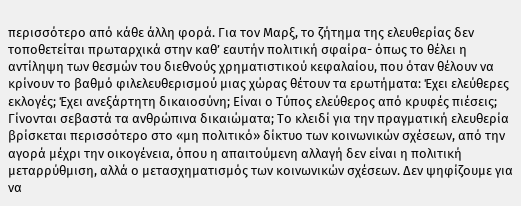περισσότερο από κάθε άλλη φορά. Για τον Μαρξ, το ζήτημα της ελευθερίας δεν τοποθετείται πρωταρχικά στην καθ’ εαυτήν πολιτική σφαίρα- όπως το θέλει η αντίληψη των θεσμών του διεθνούς χρηματιστικού κεφαλαίου, που όταν θέλουν να κρίνουν το βαθμό φιλελευθερισμού μιας χώρας θέτουν τα ερωτήματα: Έχει ελεύθερες εκλογές; Έχει ανεξάρτητη δικαιοσύνη; Είναι ο Τύπος ελεύθερος από κρυφές πιέσεις; Γίνονται σεβαστά τα ανθρώπινα δικαιώματα; Το κλειδί για την πραγματική ελευθερία βρίσκεται περισσότερο στο «μη πολιτικό» δίκτυο των κοινωνικών σχέσεων, από την αγορά μέχρι την οικογένεια, όπου η απαιτούμενη αλλαγή δεν είναι η πολιτική μεταρρύθμιση, αλλά ο μετασχηματισμός των κοινωνικών σχέσεων. Δεν ψηφίζουμε για να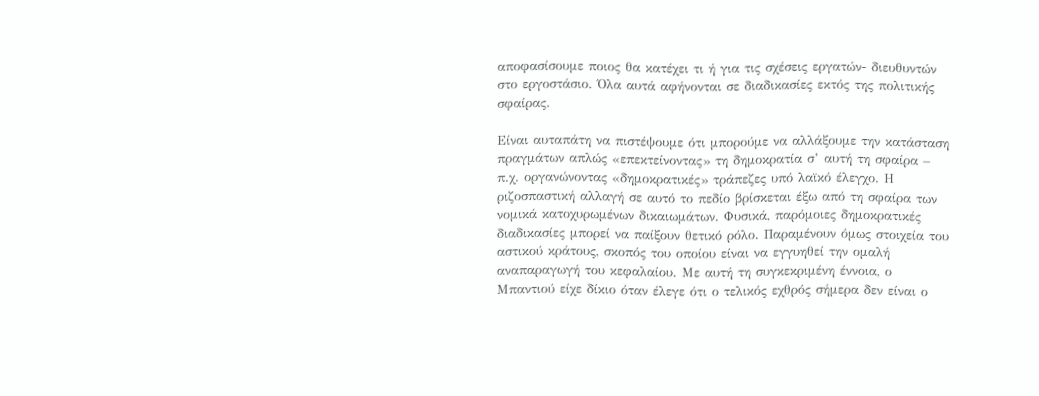αποφασίσουμε ποιος θα κατέχει τι ή για τις σχέσεις εργατών- διευθυντών στο εργοστάσιο. Όλα αυτά αφήνονται σε διαδικασίες εκτός της πολιτικής σφαίρας.

Είναι αυταπάτη να πιστέψουμε ότι μπορούμε να αλλάξουμε την κατάσταση πραγμάτων απλώς «επεκτείνοντας» τη δημοκρατία σ’ αυτή τη σφαίρα – π.χ. οργανώνοντας «δημοκρατικές» τράπεζες υπό λαϊκό έλεγχο. Η ριζοσπαστική αλλαγή σε αυτό το πεδίο βρίσκεται έξω από τη σφαίρα των νομικά κατοχυρωμένων δικαιωμάτων. Φυσικά, παρόμοιες δημοκρατικές διαδικασίες μπορεί να παίξουν θετικό ρόλο. Παραμένουν όμως στοιχεία του αστικού κράτους, σκοπός του οποίου είναι να εγγυηθεί την ομαλή αναπαραγωγή του κεφαλαίου. Με αυτή τη συγκεκριμένη έννοια, ο Μπαντιού είχε δίκιο όταν έλεγε ότι ο τελικός εχθρός σήμερα δεν είναι ο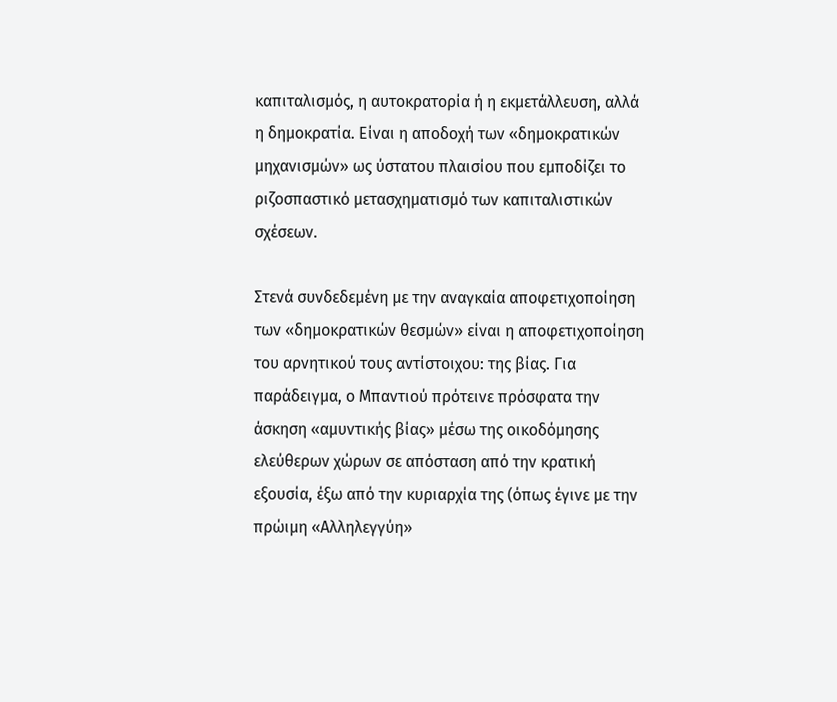καπιταλισμός, η αυτοκρατορία ή η εκμετάλλευση, αλλά η δημοκρατία. Είναι η αποδοχή των «δημοκρατικών μηχανισμών» ως ύστατου πλαισίου που εμποδίζει το ριζοσπαστικό μετασχηματισμό των καπιταλιστικών σχέσεων.

Στενά συνδεδεμένη με την αναγκαία αποφετιχοποίηση των «δημοκρατικών θεσμών» είναι η αποφετιχοποίηση του αρνητικού τους αντίστοιχου: της βίας. Για παράδειγμα, ο Μπαντιού πρότεινε πρόσφατα την άσκηση «αμυντικής βίας» μέσω της οικοδόμησης ελεύθερων χώρων σε απόσταση από την κρατική εξουσία, έξω από την κυριαρχία της (όπως έγινε με την πρώιμη «Αλληλεγγύη»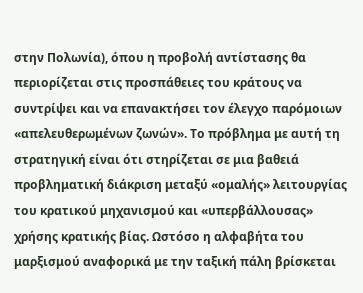στην Πολωνία), όπου η προβολή αντίστασης θα περιορίζεται στις προσπάθειες του κράτους να συντρίψει και να επανακτήσει τον έλεγχο παρόμοιων «απελευθερωμένων ζωνών». Το πρόβλημα με αυτή τη στρατηγική είναι ότι στηρίζεται σε μια βαθειά προβληματική διάκριση μεταξύ «ομαλής» λειτουργίας του κρατικού μηχανισμού και «υπερβάλλουσας» χρήσης κρατικής βίας. Ωστόσο η αλφαβήτα του μαρξισμού αναφορικά με την ταξική πάλη βρίσκεται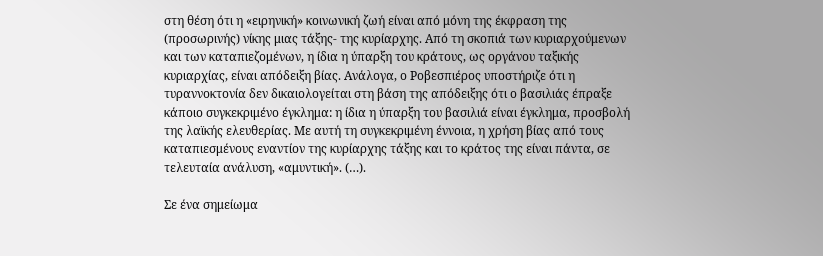στη θέση ότι η «ειρηνική» κοινωνική ζωή είναι από μόνη της έκφραση της (προσωρινής) νίκης μιας τάξης- της κυρίαρχης. Από τη σκοπιά των κυριαρχούμενων και των καταπιεζομένων, η ίδια η ύπαρξη του κράτους, ως οργάνου ταξικής κυριαρχίας, είναι απόδειξη βίας. Ανάλογα, ο Ροβεσπιέρος υποστήριζε ότι η τυραννοκτονία δεν δικαιολογείται στη βάση της απόδειξης ότι ο βασιλιάς έπραξε κάποιο συγκεκριμένο έγκλημα: η ίδια η ύπαρξη του βασιλιά είναι έγκλημα, προσβολή της λαϊκής ελευθερίας. Με αυτή τη συγκεκριμένη έννοια, η χρήση βίας από τους καταπιεσμένους εναντίον της κυρίαρχης τάξης και το κράτος της είναι πάντα, σε τελευταία ανάλυση, «αμυντική». (…).

Σε ένα σημείωμα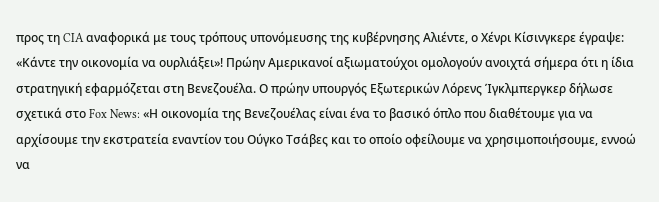προς τη CIA αναφορικά με τους τρόπους υπονόμευσης της κυβέρνησης Αλιέντε, ο Χένρι Κίσινγκερε έγραψε: «Κάντε την οικονομία να ουρλιάξει»! Πρώην Αμερικανοί αξιωματούχοι ομολογούν ανοιχτά σήμερα ότι η ίδια στρατηγική εφαρμόζεται στη Βενεζουέλα. Ο πρώην υπουργός Εξωτερικών Λόρενς Ίγκλμπεργκερ δήλωσε σχετικά στο Fox News: «Η οικονομία της Βενεζουέλας είναι ένα το βασικό όπλο που διαθέτουμε για να αρχίσουμε την εκστρατεία εναντίον του Ούγκο Τσάβες και το οποίο οφείλουμε να χρησιμοποιήσουμε, εννοώ να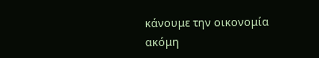κάνουμε την οικονομία ακόμη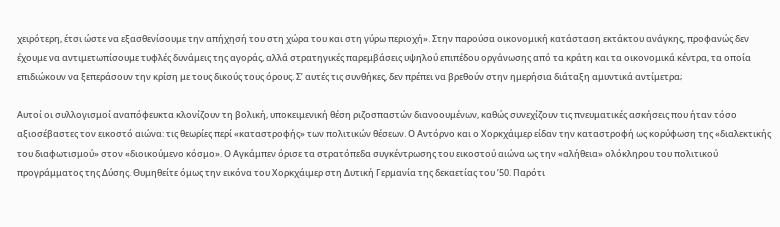χειρότερη, έτσι ώστε να εξασθενίσουμε την απήχησή του στη χώρα του και στη γύρω περιοχή». Στην παρούσα οικονομική κατάσταση εκτάκτου ανάγκης, προφανώς δεν έχουμε να αντιμετωπίσουμε τυφλές δυνάμεις της αγοράς, αλλά στρατηγικές παρεμβάσεις υψηλού επιπέδου οργάνωσης από τα κράτη και τα οικονομικά κέντρα, τα οποία επιδιώκουν να ξεπεράσουν την κρίση με τους δικούς τους όρους. Σ’ αυτές τις συνθήκες, δεν πρέπει να βρεθούν στην ημερήσια διάταξη αμυντικά αντίμετρα;

Αυτοί οι συλλογισμοί αναπόφευκτα κλονίζουν τη βολική, υποκειμενική θέση ριζοσπαστών διανοουμένων, καθώς συνεχίζουν τις πνευματικές ασκήσεις που ήταν τόσο αξιοσέβαστες τον εικοστό αιώνα: τις θεωρίες περί «καταστροφής» των πολιτικών θέσεων. Ο Αντόρνο και ο Χορκχάιμερ είδαν την καταστροφή ως κορύφωση της «διαλεκτικής του διαφωτισμού» στον «διοικούμενο κόσμο». Ο Αγκάμπεν όρισε τα στρατόπεδα συγκέντρωσης του εικοστού αιώνα ως την «αλήθεια» ολόκληρου του πολιτικού προγράμματος της Δύσης. Θυμηθείτε όμως την εικόνα του Χορκχάιμερ στη Δυτική Γερμανία της δεκαετίας του ’50. Παρότι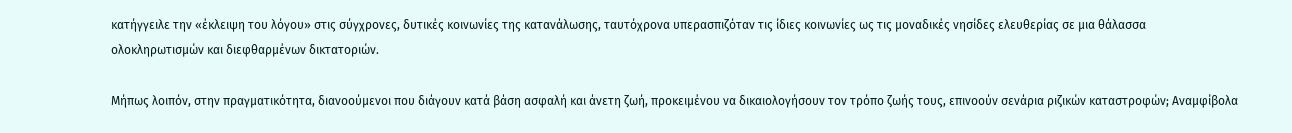κατήγγειλε την «έκλειψη του λόγου» στις σύγχρονες, δυτικές κοινωνίες της κατανάλωσης, ταυτόχρονα υπερασπιζόταν τις ίδιες κοινωνίες ως τις μοναδικές νησίδες ελευθερίας σε μια θάλασσα ολοκληρωτισμών και διεφθαρμένων δικτατοριών.

Μήπως λοιπόν, στην πραγματικότητα, διανοούμενοι που διάγουν κατά βάση ασφαλή και άνετη ζωή, προκειμένου να δικαιολογήσουν τον τρόπο ζωής τους, επινοούν σενάρια ριζικών καταστροφών; Αναμφίβολα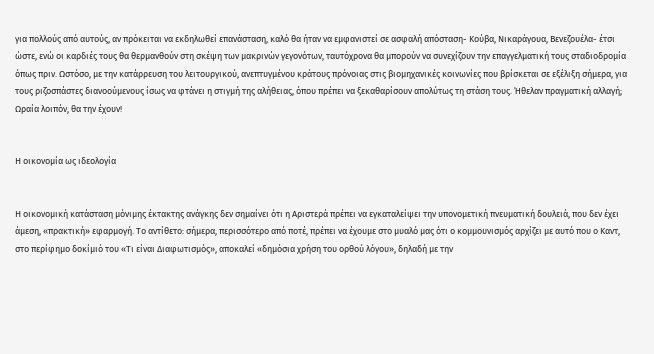για πολλούς από αυτούς, αν πρόκειται να εκδηλωθεί επανάσταση, καλό θα ήταν να εμφανιστεί σε ασφαλή απόσταση- Κούβα, Νικαράγουα, Βενεζουέλα- έτσι ώστε, ενώ οι καρδιές τους θα θερμανθούν στη σκέψη των μακρινών γεγονότων, ταυτόχρονα θα μπορούν να συνεχίζουν την επαγγελματική τους σταδιοδρομία όπως πριν. Ωστόσο, με την κατάρρευση του λειτουργικού, ανεπτυγμένου κράτους πρόνοιας στις βιομηχανικές κοινωνίες που βρίσκεται σε εξέλιξη σήμερα, για τους ριζοσπάστες διανοούμενους ίσως να φτάνει η στιγμή της αλήθειας, όπου πρέπει να ξεκαθαρίσουν απολύτως τη στάση τους. Ήθελαν πραγματική αλλαγή; Ωραία λοιπόν, θα την έχουν!


Η οικονομία ως ιδεολογία


Η οικονομική κατάσταση μόνιμης έκτακτης ανάγκης δεν σημαίνει ότι η Αριστερά πρέπει να εγκαταλείψει την υπονομετική πνευματική δουλειά, που δεν έχει άμεση, «πρακτική» εφαρμογή. Το αντίθετο: σήμερα, περισσότερο από ποτέ, πρέπει να έχουμε στο μυαλό μας ότι ο κομμουνισμός αρχίζει με αυτό που ο Καντ, στο περίφημο δοκίμιό του «Τι είναι Διαφωτισμός», αποκαλεί «δημόσια χρήση του ορθού λόγου», δηλαδή με την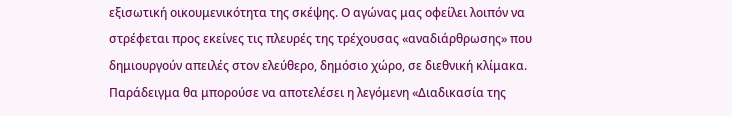εξισωτική οικουμενικότητα της σκέψης. Ο αγώνας μας οφείλει λοιπόν να στρέφεται προς εκείνες τις πλευρές της τρέχουσας «αναδιάρθρωσης» που δημιουργούν απειλές στον ελεύθερο, δημόσιο χώρο, σε διεθνική κλίμακα. Παράδειγμα θα μπορούσε να αποτελέσει η λεγόμενη «Διαδικασία της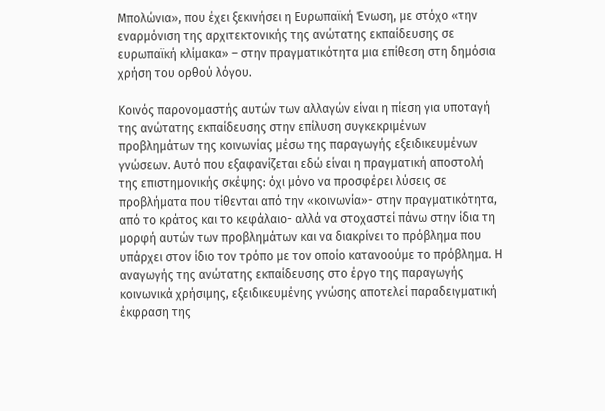Μπολώνια», που έχει ξεκινήσει η Ευρωπαϊκή Ένωση, με στόχο «την εναρμόνιση της αρχιτεκτονικής της ανώτατης εκπαίδευσης σε ευρωπαϊκή κλίμακα» – στην πραγματικότητα μια επίθεση στη δημόσια χρήση του ορθού λόγου.

Κοινός παρονομαστής αυτών των αλλαγών είναι η πίεση για υποταγή της ανώτατης εκπαίδευσης στην επίλυση συγκεκριμένων προβλημάτων της κοινωνίας μέσω της παραγωγής εξειδικευμένων γνώσεων. Αυτό που εξαφανίζεται εδώ είναι η πραγματική αποστολή της επιστημονικής σκέψης: όχι μόνο να προσφέρει λύσεις σε προβλήματα που τίθενται από την «κοινωνία»- στην πραγματικότητα, από το κράτος και το κεφάλαιο- αλλά να στοχαστεί πάνω στην ίδια τη μορφή αυτών των προβλημάτων και να διακρίνει το πρόβλημα που υπάρχει στον ίδιο τον τρόπο με τον οποίο κατανοούμε το πρόβλημα. Η αναγωγής της ανώτατης εκπαίδευσης στο έργο της παραγωγής κοινωνικά χρήσιμης, εξειδικευμένης γνώσης αποτελεί παραδειγματική έκφραση της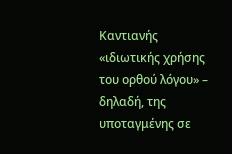Καντιανής «ιδιωτικής χρήσης του ορθού λόγου» – δηλαδή, της υποταγμένης σε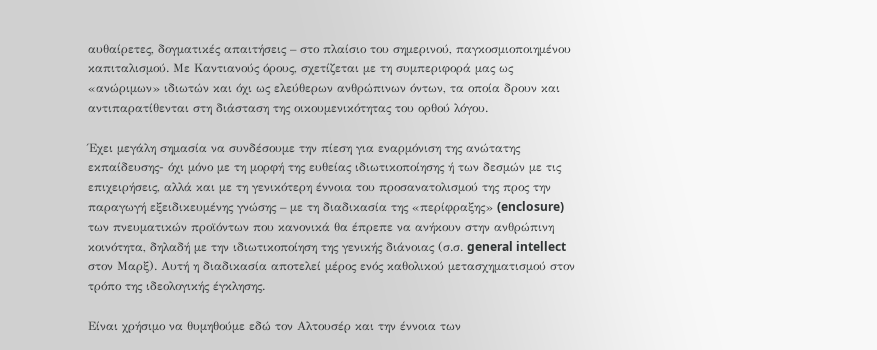αυθαίρετες, δογματικές απαιτήσεις – στο πλαίσιο του σημερινού, παγκοσμιοποιημένου καπιταλισμού. Με Καντιανούς όρους, σχετίζεται με τη συμπεριφορά μας ως «ανώριμων» ιδιωτών και όχι ως ελεύθερων ανθρώπινων όντων, τα οποία δρουν και αντιπαρατίθενται στη διάσταση της οικουμενικότητας του ορθού λόγου.

Έχει μεγάλη σημασία να συνδέσουμε την πίεση για εναρμόνιση της ανώτατης εκπαίδευσης- όχι μόνο με τη μορφή της ευθείας ιδιωτικοποίησης ή των δεσμών με τις επιχειρήσεις, αλλά και με τη γενικότερη έννοια του προσανατολισμού της προς την παραγωγή εξειδικευμένης γνώσης – με τη διαδικασία της «περίφραξης» (enclosure) των πνευματικών προϊόντων που κανονικά θα έπρεπε να ανήκουν στην ανθρώπινη κοινότητα, δηλαδή με την ιδιωτικοποίηση της γενικής διάνοιας (σ.σ. general intellect στον Μαρξ). Αυτή η διαδικασία αποτελεί μέρος ενός καθολικού μετασχηματισμού στον τρόπο της ιδεολογικής έγκλησης.

Είναι χρήσιμο να θυμηθούμε εδώ τον Αλτουσέρ και την έννοια των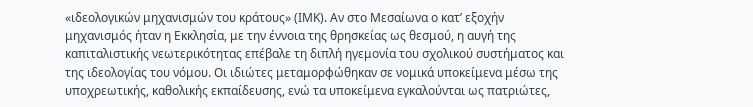«ιδεολογικών μηχανισμών του κράτους» (ΙΜΚ). Αν στο Μεσαίωνα ο κατ’ εξοχήν μηχανισμός ήταν η Εκκλησία, με την έννοια της θρησκείας ως θεσμού, η αυγή της καπιταλιστικής νεωτερικότητας επέβαλε τη διπλή ηγεμονία του σχολικού συστήματος και της ιδεολογίας του νόμου. Οι ιδιώτες μεταμορφώθηκαν σε νομικά υποκείμενα μέσω της υποχρεωτικής, καθολικής εκπαίδευσης, ενώ τα υποκείμενα εγκαλούνται ως πατριώτες,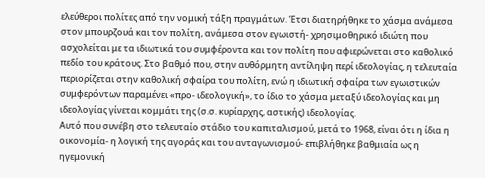ελεύθεροι πολίτες από την νομική τάξη πραγμάτων. Έτσι διατηρήθηκε το χάσμα ανάμεσα στον μπουρζουά και τον πολίτη, ανάμεσα στον εγωιστή- χρησιμοθηρικό ιδιώτη που ασχολείται με τα ιδιωτικά του συμφέροντα και τον πολίτη που αφιερώνεται στο καθολικό πεδίο του κράτους. Στο βαθμό που, στην αυθόρμητη αντίληψη περί ιδεολογίας, η τελευταία περιορίζεται στην καθολική σφαίρα του πολίτη, ενώ η ιδιωτική σφαίρα των εγωιστικών συμφερόντων παραμένει «προ- ιδεολογική», το ίδιο το χάσμα μεταξύ ιδεολογίας και μη ιδεολογίας γίνεται κομμάτι της (σ.σ. κυρίαρχης, αστικής) ιδεολογίας.
Αυτό που συνέβη στο τελευταίο στάδιο του καπιταλισμού, μετά το 1968, είναι ότι η ίδια η οικονομία- η λογική της αγοράς και του ανταγωνισμού- επιβλήθηκε βαθμιαία ως η ηγεμονική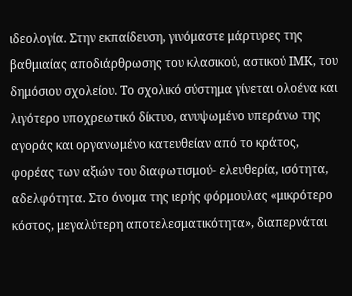ιδεολογία. Στην εκπαίδευση, γινόμαστε μάρτυρες της βαθμιαίας αποδιάρθρωσης του κλασικού, αστικού ΙΜΚ, του δημόσιου σχολείου. Το σχολικό σύστημα γίνεται ολοένα και λιγότερο υποχρεωτικό δίκτυο, ανυψωμένο υπεράνω της αγοράς και οργανωμένο κατευθείαν από το κράτος, φορέας των αξιών του διαφωτισμού- ελευθερία, ισότητα, αδελφότητα. Στο όνομα της ιερής φόρμουλας «μικρότερο κόστος, μεγαλύτερη αποτελεσματικότητα», διαπερνάται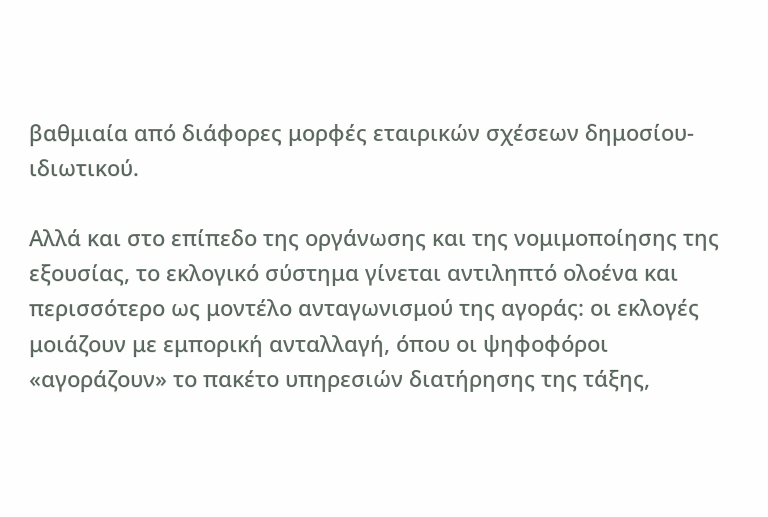βαθμιαία από διάφορες μορφές εταιρικών σχέσεων δημοσίου- ιδιωτικού.

Αλλά και στο επίπεδο της οργάνωσης και της νομιμοποίησης της εξουσίας, το εκλογικό σύστημα γίνεται αντιληπτό ολοένα και περισσότερο ως μοντέλο ανταγωνισμού της αγοράς: οι εκλογές μοιάζουν με εμπορική ανταλλαγή, όπου οι ψηφοφόροι «αγοράζουν» το πακέτο υπηρεσιών διατήρησης της τάξης,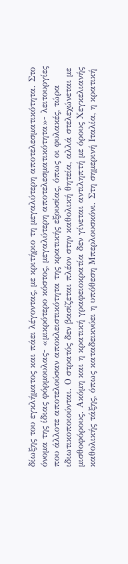δίωξης του εγκλήματος και πάει λέγοντας, με κριτήριο τη μεγαλύτερη αποτελεσματικότητα. Στο όνομα της ίδιας φόρμουλας- «μικρότερο κόστος, μεγαλύτερη αποτελεσματικότητα»- λειτουργίες που άλλοτε αποτελούσαν αποκλειστικότητα της κρατικής εξουσίας, όπως οι φυλακές, τώρα ιδιωτικοποιούνται. Ο στρατός δεν βασίζεται πλέον στην καθολική θητεία, αλλά στελεχώνεται με μισθοφόρους. Ακόμη και η κρατική γραφειοκρατία δεν γίνεται αντιληπτή με όρους Χεγκελιανής καθολικής τάξης, όπως καταδεικνύει η υπόθεση Μπερλουσκόνι. Στη σημερινή Ιταλία, η κρατική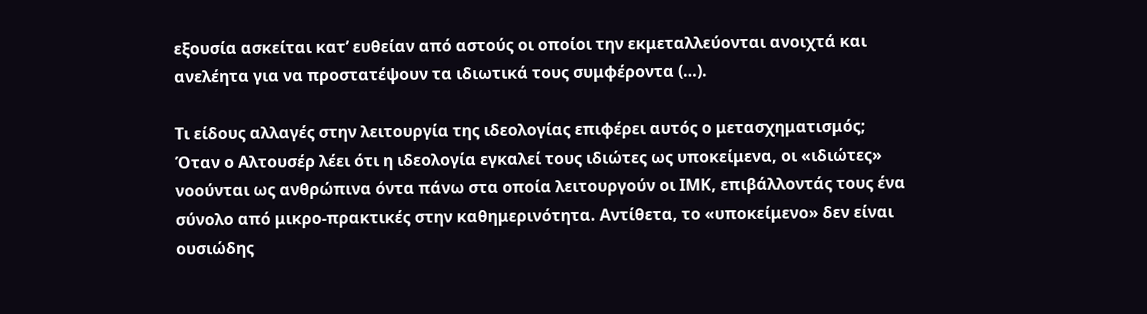εξουσία ασκείται κατ’ ευθείαν από αστούς οι οποίοι την εκμεταλλεύονται ανοιχτά και ανελέητα για να προστατέψουν τα ιδιωτικά τους συμφέροντα (…).

Τι είδους αλλαγές στην λειτουργία της ιδεολογίας επιφέρει αυτός ο μετασχηματισμός; Όταν ο Αλτουσέρ λέει ότι η ιδεολογία εγκαλεί τους ιδιώτες ως υποκείμενα, οι «ιδιώτες» νοούνται ως ανθρώπινα όντα πάνω στα οποία λειτουργούν οι ΙΜΚ, επιβάλλοντάς τους ένα σύνολο από μικρο-πρακτικές στην καθημερινότητα. Αντίθετα, το «υποκείμενο» δεν είναι ουσιώδης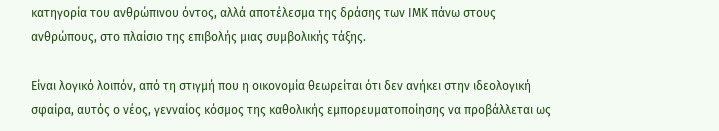κατηγορία του ανθρώπινου όντος, αλλά αποτέλεσμα της δράσης των ΙΜΚ πάνω στους ανθρώπους, στο πλαίσιο της επιβολής μιας συμβολικής τάξης.

Είναι λογικό λοιπόν, από τη στιγμή που η οικονομία θεωρείται ότι δεν ανήκει στην ιδεολογική σφαίρα, αυτός ο νέος, γενναίος κόσμος της καθολικής εμπορευματοποίησης να προβάλλεται ως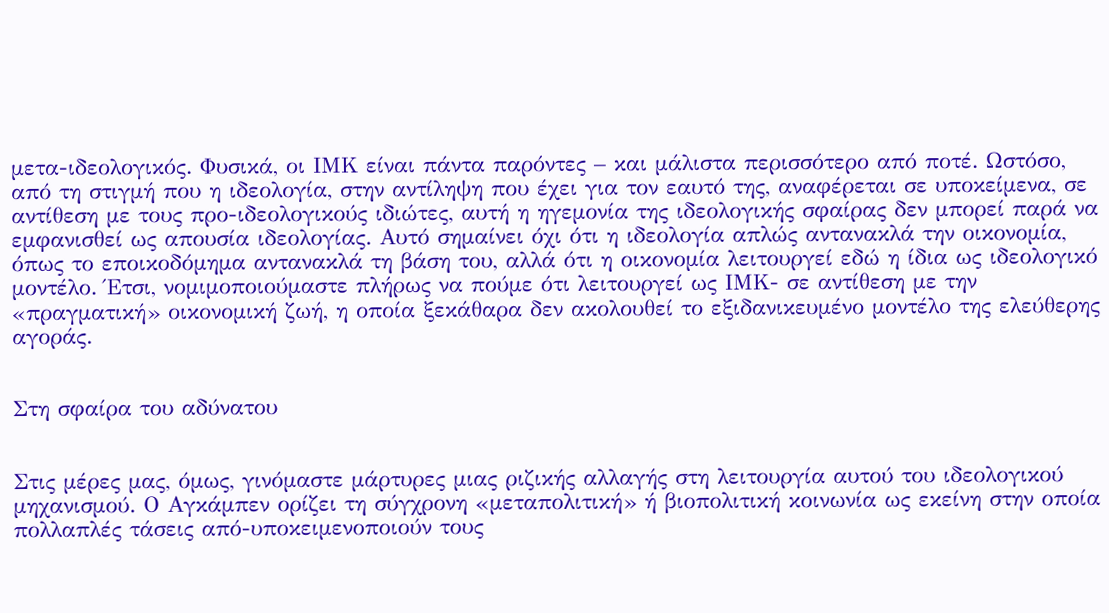μετα-ιδεολογικός. Φυσικά, οι ΙΜΚ είναι πάντα παρόντες – και μάλιστα περισσότερο από ποτέ. Ωστόσο, από τη στιγμή που η ιδεολογία, στην αντίληψη που έχει για τον εαυτό της, αναφέρεται σε υποκείμενα, σε αντίθεση με τους προ-ιδεολογικούς ιδιώτες, αυτή η ηγεμονία της ιδεολογικής σφαίρας δεν μπορεί παρά να εμφανισθεί ως απουσία ιδεολογίας. Αυτό σημαίνει όχι ότι η ιδεολογία απλώς αντανακλά την οικονομία, όπως το εποικοδόμημα αντανακλά τη βάση του, αλλά ότι η οικονομία λειτουργεί εδώ η ίδια ως ιδεολογικό μοντέλο. Έτσι, νομιμοποιούμαστε πλήρως να πούμε ότι λειτουργεί ως ΙΜΚ- σε αντίθεση με την «πραγματική» οικονομική ζωή, η οποία ξεκάθαρα δεν ακολουθεί το εξιδανικευμένο μοντέλο της ελεύθερης αγοράς.


Στη σφαίρα του αδύνατου


Στις μέρες μας, όμως, γινόμαστε μάρτυρες μιας ριζικής αλλαγής στη λειτουργία αυτού του ιδεολογικού μηχανισμού. Ο Αγκάμπεν ορίζει τη σύγχρονη «μεταπολιτική» ή βιοπολιτική κοινωνία ως εκείνη στην οποία πολλαπλές τάσεις από-υποκειμενοποιούν τους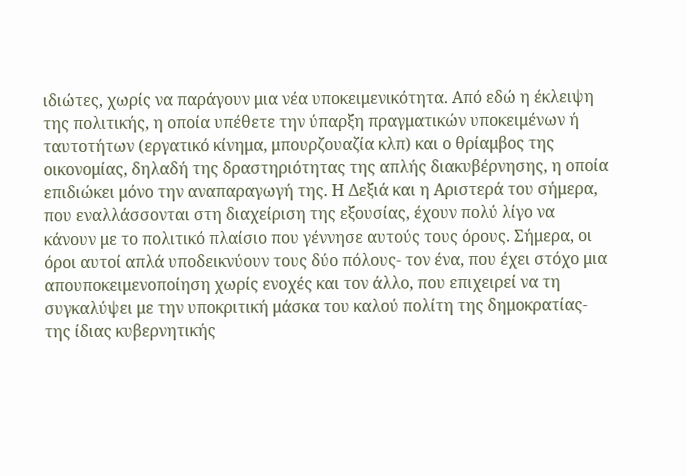ιδιώτες, χωρίς να παράγουν μια νέα υποκειμενικότητα. Από εδώ η έκλειψη της πολιτικής, η οποία υπέθετε την ύπαρξη πραγματικών υποκειμένων ή ταυτοτήτων (εργατικό κίνημα, μπουρζουαζία κλπ) και ο θρίαμβος της οικονομίας, δηλαδή της δραστηριότητας της απλής διακυβέρνησης, η οποία επιδιώκει μόνο την αναπαραγωγή της. Η Δεξιά και η Αριστερά του σήμερα, που εναλλάσσονται στη διαχείριση της εξουσίας, έχουν πολύ λίγο να κάνουν με το πολιτικό πλαίσιο που γέννησε αυτούς τους όρους. Σήμερα, οι όροι αυτοί απλά υποδεικνύουν τους δύο πόλους- τον ένα, που έχει στόχο μια απουποκειμενοποίηση χωρίς ενοχές και τον άλλο, που επιχειρεί να τη συγκαλύψει με την υποκριτική μάσκα του καλού πολίτη της δημοκρατίας- της ίδιας κυβερνητικής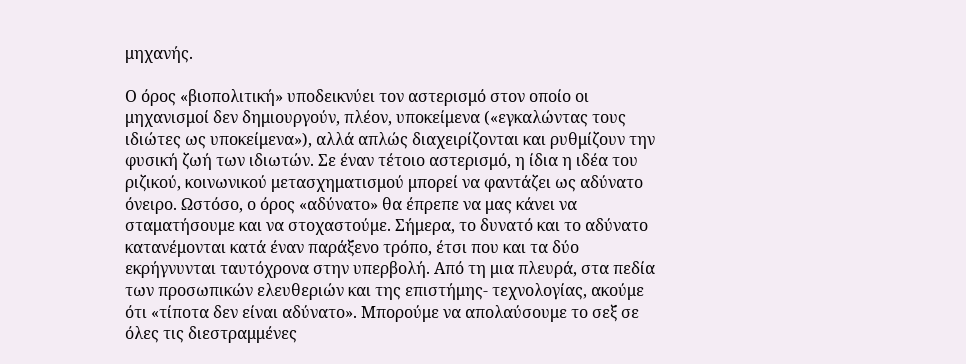μηχανής.

Ο όρος «βιοπολιτική» υποδεικνύει τον αστερισμό στον οποίο οι μηχανισμοί δεν δημιουργούν, πλέον, υποκείμενα («εγκαλώντας τους ιδιώτες ως υποκείμενα»), αλλά απλώς διαχειρίζονται και ρυθμίζουν την φυσική ζωή των ιδιωτών. Σε έναν τέτοιο αστερισμό, η ίδια η ιδέα του ριζικού, κοινωνικού μετασχηματισμού μπορεί να φαντάζει ως αδύνατο όνειρο. Ωστόσο, ο όρος «αδύνατο» θα έπρεπε να μας κάνει να σταματήσουμε και να στοχαστούμε. Σήμερα, το δυνατό και το αδύνατο κατανέμονται κατά έναν παράξενο τρόπο, έτσι που και τα δύο εκρήγνυνται ταυτόχρονα στην υπερβολή. Από τη μια πλευρά, στα πεδία των προσωπικών ελευθεριών και της επιστήμης- τεχνολογίας, ακούμε ότι «τίποτα δεν είναι αδύνατο». Μπορούμε να απολαύσουμε το σεξ σε όλες τις διεστραμμένες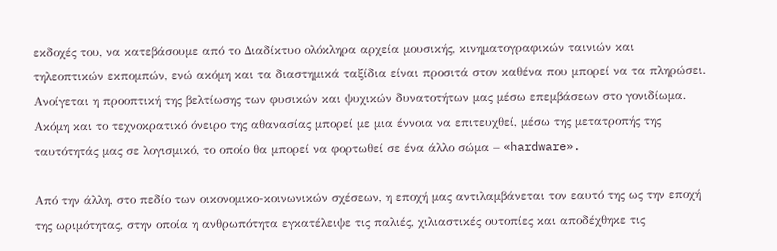εκδοχές του, να κατεβάσουμε από το Διαδίκτυο ολόκληρα αρχεία μουσικής, κινηματογραφικών ταινιών και τηλεοπτικών εκπομπών, ενώ ακόμη και τα διαστημικά ταξίδια είναι προσιτά στον καθένα που μπορεί να τα πληρώσει. Ανοίγεται η προοπτική της βελτίωσης των φυσικών και ψυχικών δυνατοτήτων μας μέσω επεμβάσεων στο γονιδίωμα. Ακόμη και το τεχνοκρατικό όνειρο της αθανασίας μπορεί με μια έννοια να επιτευχθεί, μέσω της μετατροπής της ταυτότητάς μας σε λογισμικό, το οποίο θα μπορεί να φορτωθεί σε ένα άλλο σώμα – «hardware».

Από την άλλη, στο πεδίο των οικονομικο-κοινωνικών σχέσεων, η εποχή μας αντιλαμβάνεται τον εαυτό της ως την εποχή της ωριμότητας, στην οποία η ανθρωπότητα εγκατέλειψε τις παλιές, χιλιαστικές ουτοπίες και αποδέχθηκε τις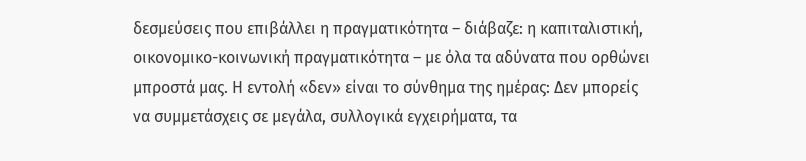δεσμεύσεις που επιβάλλει η πραγματικότητα – διάβαζε: η καπιταλιστική, οικονομικο-κοινωνική πραγματικότητα – με όλα τα αδύνατα που ορθώνει μπροστά μας. Η εντολή «δεν» είναι το σύνθημα της ημέρας: Δεν μπορείς να συμμετάσχεις σε μεγάλα, συλλογικά εγχειρήματα, τα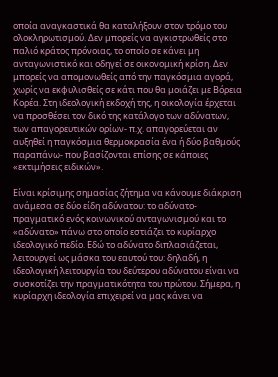οποία αναγκαστικά θα καταλήξουν στον τρόμο του ολοκληρωτισμού. Δεν μπορείς να αγκιστρωθείς στο παλιό κράτος πρόνοιας, το οποίο σε κάνει μη ανταγωνιστικό και οδηγεί σε οικονομική κρίση. Δεν μπορείς να απομονωθείς από την παγκόσμια αγορά, χωρίς να εκφυλισθείς σε κάτι που θα μοιάζει με Βόρεια Κορέα. Στη ιδεολογική εκδοχή της, η οικολογία έρχεται να προσθέσει τον δικό της κατάλογο των αδύνατων, των απαγορευτικών ορίων- π.χ. απαγορεύεται αν αυξηθεί η παγκόσμια θερμοκρασία ένα ή δύο βαθμούς παραπάνω- που βασίζονται επίσης σε κάποιες «εκτιμήσεις ειδικών».

Είναι κρίσιμης σημασίας ζήτημα να κάνουμε διάκριση ανάμεσα σε δύο είδη αδύνατου: το αδύνατο-πραγματικό ενός κοινωνικού ανταγωνισμού και το «αδύνατο» πάνω στο οποίο εστιάζει το κυρίαρχο ιδεολογικό πεδίο. Εδώ το αδύνατο διπλασιάζεται, λειτουργεί ως μάσκα του εαυτού του: δηλαδή, η ιδεολογική λειτουργία του δεύτερου αδύνατου είναι να συσκοτίζει την πραγματικότητα του πρώτου. Σήμερα, η κυρίαρχη ιδεολογία επιχειρεί να μας κάνει να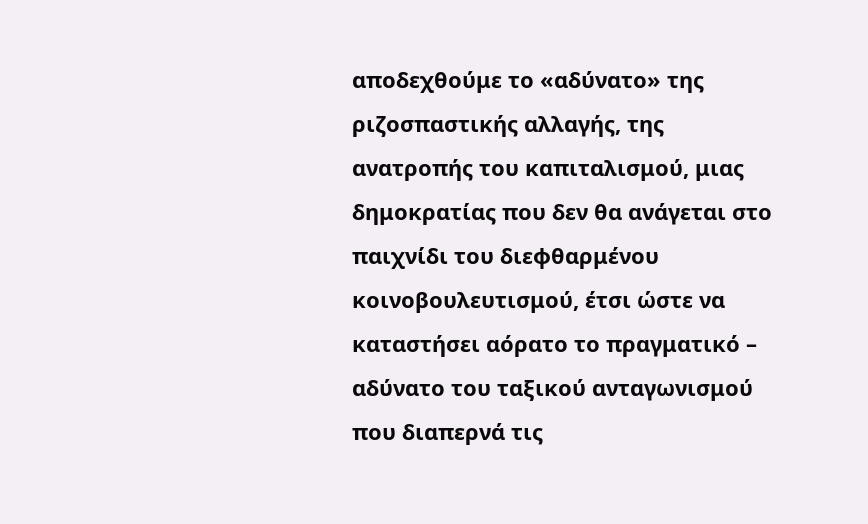αποδεχθούμε το «αδύνατο» της ριζοσπαστικής αλλαγής, της ανατροπής του καπιταλισμού, μιας δημοκρατίας που δεν θα ανάγεται στο παιχνίδι του διεφθαρμένου κοινοβουλευτισμού, έτσι ώστε να καταστήσει αόρατο το πραγματικό – αδύνατο του ταξικού ανταγωνισμού που διαπερνά τις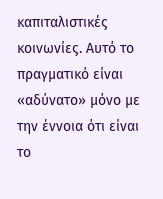καπιταλιστικές κοινωνίες. Αυτό το πραγματικό είναι «αδύνατο» μόνο με την έννοια ότι είναι το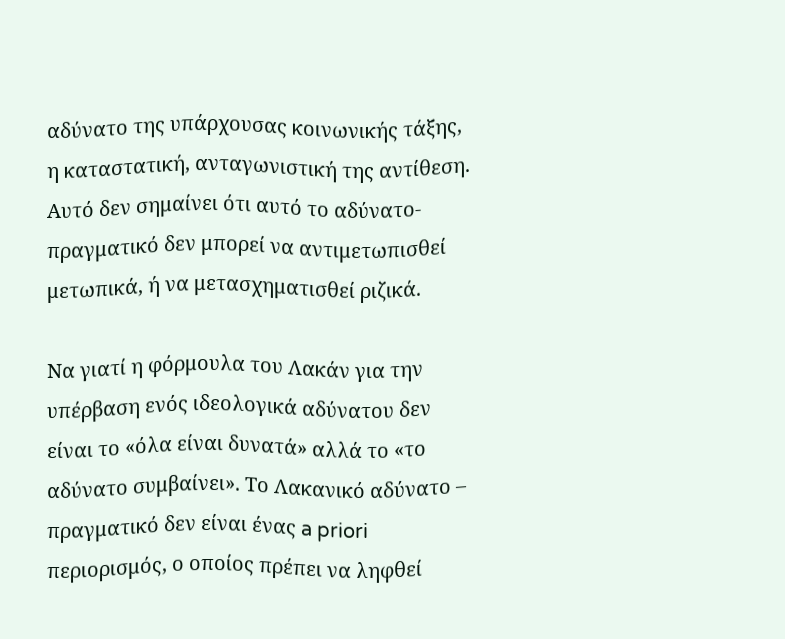αδύνατο της υπάρχουσας κοινωνικής τάξης, η καταστατική, ανταγωνιστική της αντίθεση. Αυτό δεν σημαίνει ότι αυτό το αδύνατο-πραγματικό δεν μπορεί να αντιμετωπισθεί μετωπικά, ή να μετασχηματισθεί ριζικά.

Να γιατί η φόρμουλα του Λακάν για την υπέρβαση ενός ιδεολογικά αδύνατου δεν είναι το «όλα είναι δυνατά» αλλά το «το αδύνατο συμβαίνει». Το Λακανικό αδύνατο – πραγματικό δεν είναι ένας a priori περιορισμός, ο οποίος πρέπει να ληφθεί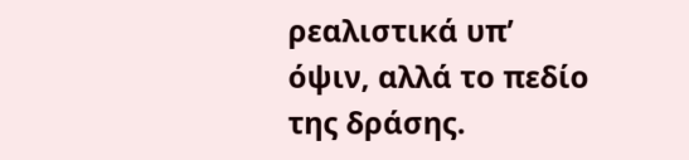ρεαλιστικά υπ’ όψιν, αλλά το πεδίο της δράσης.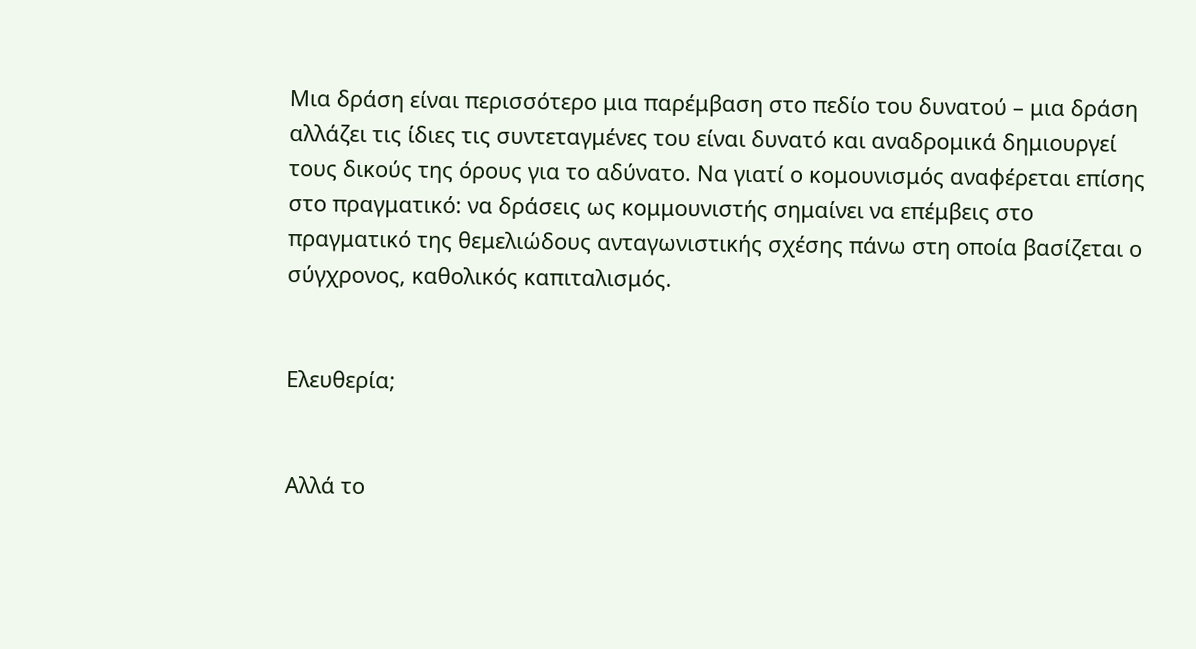Μια δράση είναι περισσότερο μια παρέμβαση στο πεδίο του δυνατού – μια δράση αλλάζει τις ίδιες τις συντεταγμένες του είναι δυνατό και αναδρομικά δημιουργεί τους δικούς της όρους για το αδύνατο. Να γιατί ο κομουνισμός αναφέρεται επίσης στο πραγματικό: να δράσεις ως κομμουνιστής σημαίνει να επέμβεις στο πραγματικό της θεμελιώδους ανταγωνιστικής σχέσης πάνω στη οποία βασίζεται ο σύγχρονος, καθολικός καπιταλισμός.


Ελευθερία;


Αλλά το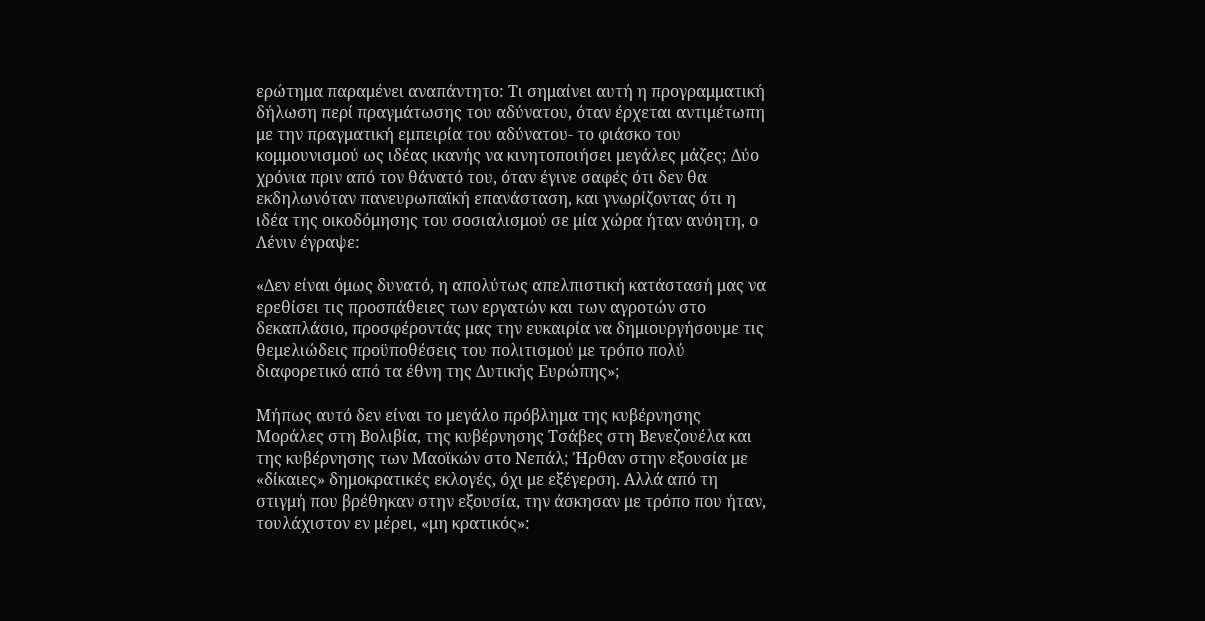ερώτημα παραμένει αναπάντητο: Τι σημαίνει αυτή η προγραμματική δήλωση περί πραγμάτωσης του αδύνατου, όταν έρχεται αντιμέτωπη με την πραγματική εμπειρία του αδύνατου- το φιάσκο του κομμουνισμού ως ιδέας ικανής να κινητοποιήσει μεγάλες μάζες; Δύο χρόνια πριν από τον θάνατό του, όταν έγινε σαφές ότι δεν θα εκδηλωνόταν πανευρωπαϊκή επανάσταση, και γνωρίζοντας ότι η ιδέα της οικοδόμησης του σοσιαλισμού σε μία χώρα ήταν ανόητη, ο Λένιν έγραψε:

«Δεν είναι όμως δυνατό, η απολύτως απελπιστική κατάστασή μας να ερεθίσει τις προσπάθειες των εργατών και των αγροτών στο δεκαπλάσιο, προσφέροντάς μας την ευκαιρία να δημιουργήσουμε τις θεμελιώδεις προϋποθέσεις του πολιτισμού με τρόπο πολύ διαφορετικό από τα έθνη της Δυτικής Ευρώπης»;

Μήπως αυτό δεν είναι το μεγάλο πρόβλημα της κυβέρνησης Μοράλες στη Βολιβία, της κυβέρνησης Τσάβες στη Βενεζουέλα και της κυβέρνησης των Μαοϊκών στο Νεπάλ; Ήρθαν στην εξουσία με «δίκαιες» δημοκρατικές εκλογές, όχι με εξέγερση. Αλλά από τη στιγμή που βρέθηκαν στην εξουσία, την άσκησαν με τρόπο που ήταν, τουλάχιστον εν μέρει, «μη κρατικός»: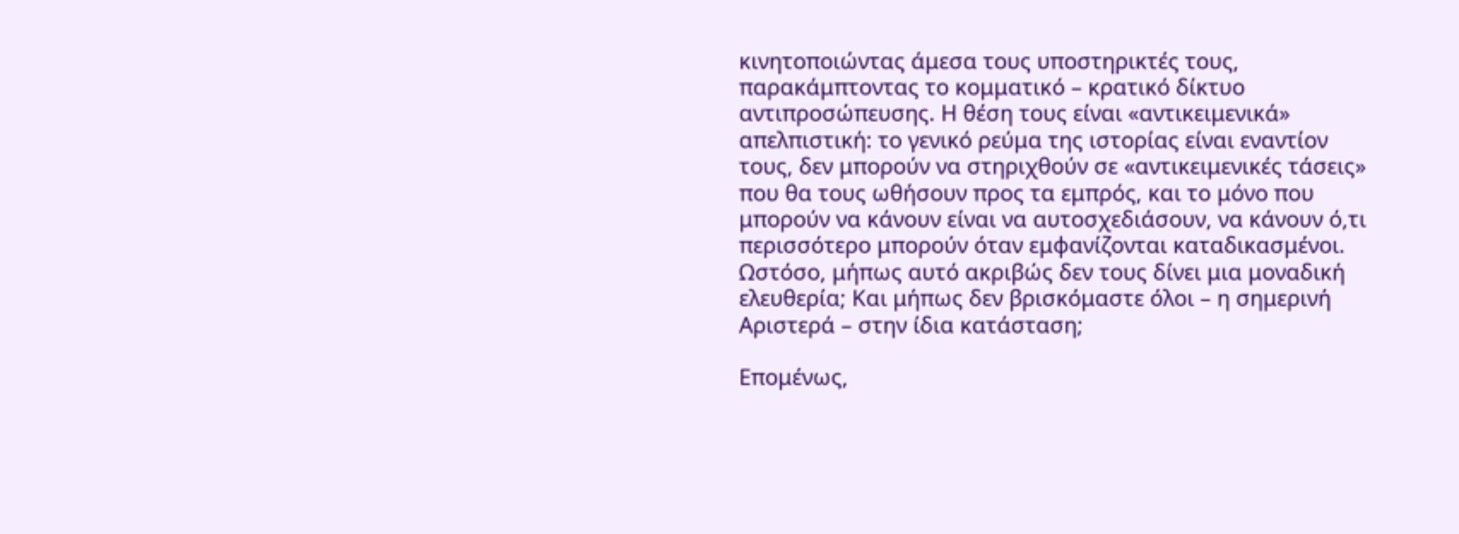κινητοποιώντας άμεσα τους υποστηρικτές τους, παρακάμπτοντας το κομματικό – κρατικό δίκτυο αντιπροσώπευσης. Η θέση τους είναι «αντικειμενικά» απελπιστική: το γενικό ρεύμα της ιστορίας είναι εναντίον τους, δεν μπορούν να στηριχθούν σε «αντικειμενικές τάσεις» που θα τους ωθήσουν προς τα εμπρός, και το μόνο που μπορούν να κάνουν είναι να αυτοσχεδιάσουν, να κάνουν ό,τι περισσότερο μπορούν όταν εμφανίζονται καταδικασμένοι. Ωστόσο, μήπως αυτό ακριβώς δεν τους δίνει μια μοναδική ελευθερία; Και μήπως δεν βρισκόμαστε όλοι – η σημερινή Αριστερά – στην ίδια κατάσταση;

Επομένως,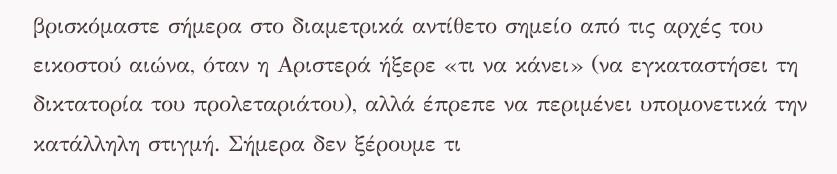βρισκόμαστε σήμερα στο διαμετρικά αντίθετο σημείο από τις αρχές του εικοστού αιώνα, όταν η Αριστερά ήξερε «τι να κάνει» (να εγκαταστήσει τη δικτατορία του προλεταριάτου), αλλά έπρεπε να περιμένει υπομονετικά την κατάλληλη στιγμή. Σήμερα δεν ξέρουμε τι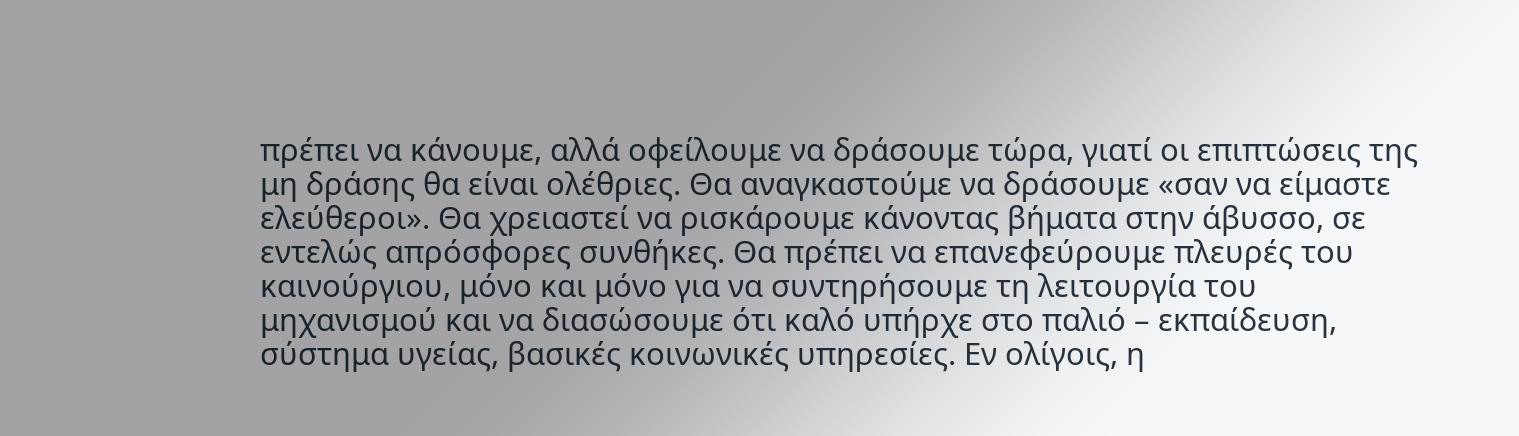πρέπει να κάνουμε, αλλά οφείλουμε να δράσουμε τώρα, γιατί οι επιπτώσεις της μη δράσης θα είναι ολέθριες. Θα αναγκαστούμε να δράσουμε «σαν να είμαστε ελεύθεροι». Θα χρειαστεί να ρισκάρουμε κάνοντας βήματα στην άβυσσο, σε εντελώς απρόσφορες συνθήκες. Θα πρέπει να επανεφεύρουμε πλευρές του καινούργιου, μόνο και μόνο για να συντηρήσουμε τη λειτουργία του μηχανισμού και να διασώσουμε ότι καλό υπήρχε στο παλιό – εκπαίδευση, σύστημα υγείας, βασικές κοινωνικές υπηρεσίες. Εν ολίγοις, η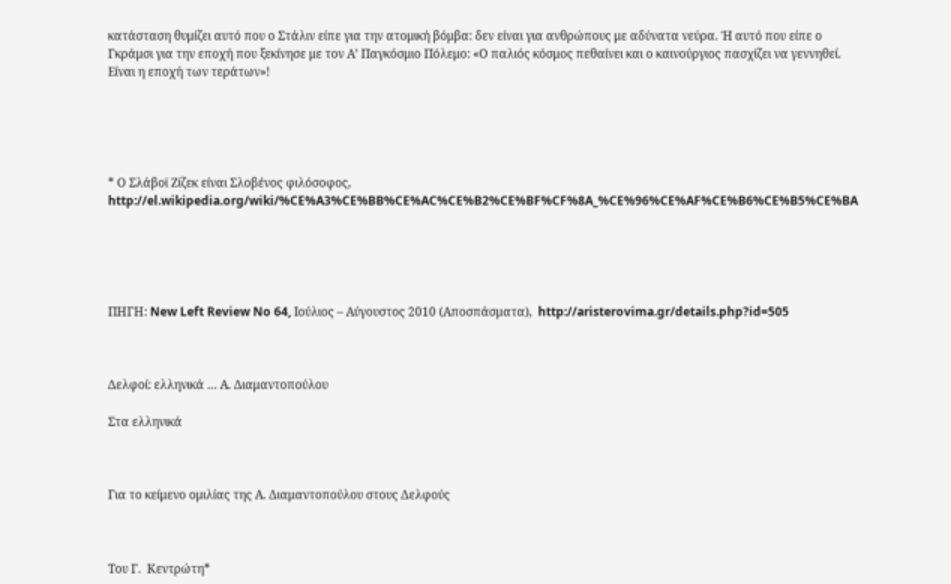κατάσταση θυμίζει αυτό που ο Στάλιν είπε για την ατομική βόμβα: δεν είναι για ανθρώπους με αδύνατα νεύρα. Ή αυτό που είπε ο Γκράμσι για την εποχή που ξεκίνησε με τον Α’ Παγκόσμιο Πόλεμο: «Ο παλιός κόσμος πεθαίνει και ο καινούργιος πασχίζει να γεννηθεί. Είναι η εποχή των τεράτων»!





* Ο Σλάβοϊ Ζίζεκ είναι Σλοβένος φιλόσοφος, http://el.wikipedia.org/wiki/%CE%A3%CE%BB%CE%AC%CE%B2%CE%BF%CF%8A_%CE%96%CE%AF%CE%B6%CE%B5%CE%BA





ΠΗΓΗ: New Left Review No 64, Ιούλιος – Αύγουστος 2010 (Αποσπάσματα),  http://aristerovima.gr/details.php?id=505



Δελφοί: ελληνικά … Α. Διαμαντοπούλου

Στα ελληνικά



Για το κείμενο ομιλίας της Α. Διαμαντοπούλου στους Δελφούς



Του Γ.  Κεντρώτη*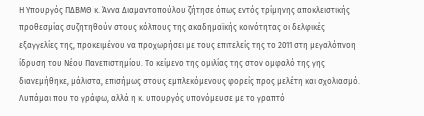Η Υπουργός ΠΔΒΜΘ κ. Άννα Διαμαντοπούλου ζήτησε όπως εντός τρίμηνης αποκλειστικής προθεσμίας συζητηθούν στους κόλπους της ακαδημαϊκής κοινότητας οι δελφικές εξαγγελίες της, προκειμένου να προχωρήσει με τους επιτελείς της το 2011 στη μεγαλόπνοη ίδρυση του Νέου Πανεπιστημίου. Το κείμενο της ομιλίας της στον ομφαλό της γης διανεμήθηκε, μάλιστα, επισήμως στους εμπλεκόμενους φορείς προς μελέτη και σχολιασμό. Λυπάμαι που το γράφω, αλλά η κ. υπουργός υπονόμευσε με το γραπτό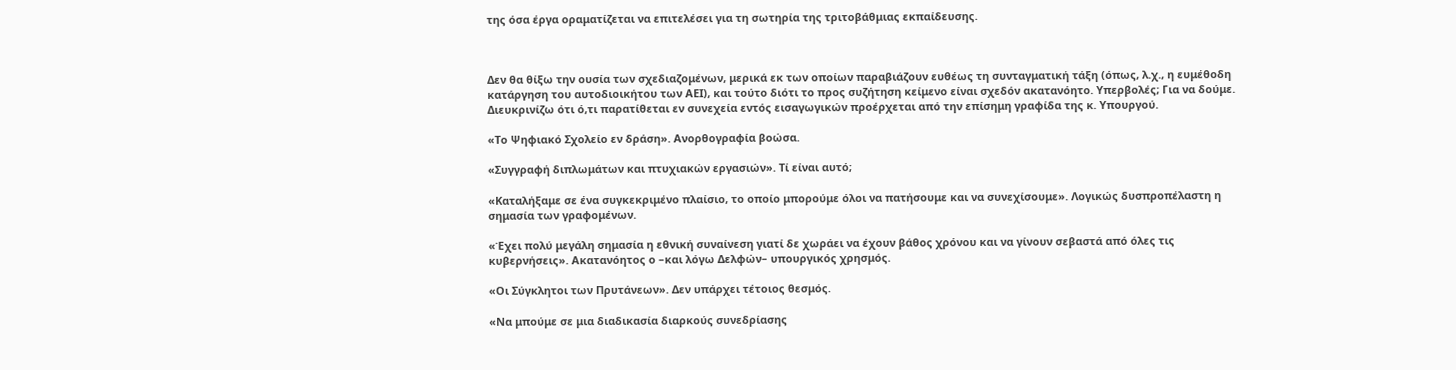της όσα έργα οραματίζεται να επιτελέσει για τη σωτηρία της τριτοβάθμιας εκπαίδευσης.



Δεν θα θίξω την ουσία των σχεδιαζομένων, μερικά εκ των οποίων παραβιάζουν ευθέως τη συνταγματική τάξη (όπως, λ.χ., η ευμέθοδη κατάργηση του αυτοδιοικήτου των ΑΕΙ), και τούτο διότι το προς συζήτηση κείμενο είναι σχεδόν ακατανόητο. Υπερβολές; Για να δούμε. Διευκρινίζω ότι ό,τι παρατίθεται εν συνεχεία εντός εισαγωγικών προέρχεται από την επίσημη γραφίδα της κ. Υπουργού.

«Το Ψηφιακό Σχολείο εν δράση». Ανορθογραφία βοώσα.

«Συγγραφή διπλωμάτων και πτυχιακών εργασιών». Τί είναι αυτό;

«Καταλήξαμε σε ένα συγκεκριμένο πλαίσιο, το οποίο μπορούμε όλοι να πατήσουμε και να συνεχίσουμε». Λογικώς δυσπροπέλαστη η σημασία των γραφομένων.

«Έχει πολύ μεγάλη σημασία η εθνική συναίνεση γιατί δε χωράει να έχουν βάθος χρόνου και να γίνουν σεβαστά από όλες τις κυβερνήσεις». Ακατανόητος ο –και λόγω Δελφών– υπουργικός χρησμός.

«Οι Σύγκλητοι των Πρυτάνεων». Δεν υπάρχει τέτοιος θεσμός.

«Να μπούμε σε μια διαδικασία διαρκούς συνεδρίασης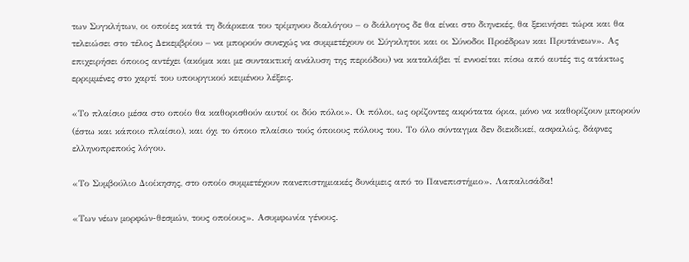των Συγκλήτων, οι οποίες κατά τη διάρκεια του τρίμηνου διαλόγου – ο διάλογος δε θα είναι στο διηνεκές, θα ξεκινήσει τώρα και θα τελειώσει στο τέλος Δεκεμβρίου – να μπορούν συνεχώς να συμμετέχουν οι Σύγκλητοι και οι Σύνοδοι Προέδρων και Πρυτάνεων». Ας επιχειρήσει όποιος αντέχει (ακόμα και με συντακτική ανάλυση της περιόδου) να καταλάβει τί εννοείται πίσω από αυτές τις ατάκτως ερριμμένες στο χαρτί του υπουργικού κειμένου λέξεις.

«Το πλαίσιο μέσα στο οποίο θα καθορισθούν αυτοί οι δύο πόλοι». Οι πόλοι, ως ορίζοντες ακρότατα όρια, μόνο να καθορίζουν μπορούν (έστω και κάποιο πλαίσιο), και όχι το όποιο πλαίσιο τούς όποιους πόλους του. Το όλο σύνταγμα δεν διεκδικεί, ασφαλώς, δάφνες ελληνοπρεπούς λόγου.

«Το Συμβούλιο Διοίκησης, στο οποίο συμμετέχουν πανεπιστημιακές δυνάμεις από το Πανεπιστήμιο». Λαπαλισάδα!

«Των νέων μορφών-θεσμών, τους οποίους». Ασυμφωνία γένους.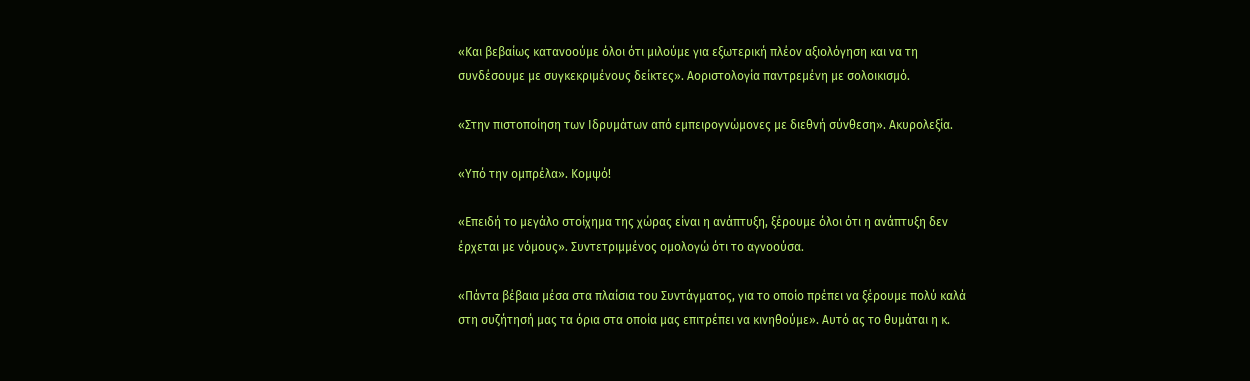«Και βεβαίως κατανοούμε όλοι ότι μιλούμε για εξωτερική πλέον αξιολόγηση και να τη συνδέσουμε με συγκεκριμένους δείκτες». Αοριστολογία παντρεμένη με σολοικισμό.

«Στην πιστοποίηση των Ιδρυμάτων από εμπειρογνώμονες με διεθνή σύνθεση». Ακυρολεξία.

«Υπό την ομπρέλα». Κομψό!

«Επειδή το μεγάλο στοίχημα της χώρας είναι η ανάπτυξη, ξέρουμε όλοι ότι η ανάπτυξη δεν έρχεται με νόμους». Συντετριμμένος ομολογώ ότι το αγνοούσα.

«Πάντα βέβαια μέσα στα πλαίσια του Συντάγματος, για το οποίο πρέπει να ξέρουμε πολύ καλά στη συζήτησή μας τα όρια στα οποία μας επιτρέπει να κινηθούμε». Αυτό ας το θυμάται η κ.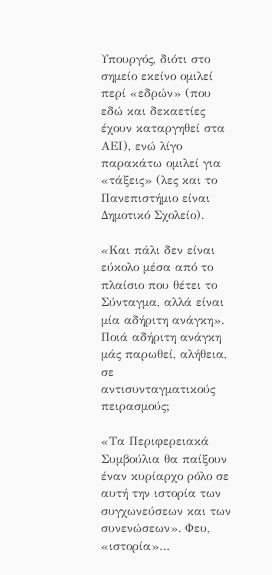Υπουργός, διότι στο σημείο εκείνο ομιλεί περί «εδρών» (που εδώ και δεκαετίες έχουν καταργηθεί στα ΑΕΙ), ενώ λίγο παρακάτω ομιλεί για «τάξεις» (λες και το Πανεπιστήμιο είναι Δημοτικό Σχολείο).

«Και πάλι δεν είναι εύκολο μέσα από το πλαίσιο που θέτει το Σύνταγμα, αλλά είναι μία αδήριτη ανάγκη». Ποιά αδήριτη ανάγκη μάς παρωθεί, αλήθεια, σε αντισυνταγματικούς πειρασμούς;

«Τα Περιφερειακά Συμβούλια θα παίξουν έναν κυρίαρχο ρόλο σε αυτή την ιστορία των συγχωνεύσεων και των συνενώσεων». Φευ, «ιστορία»…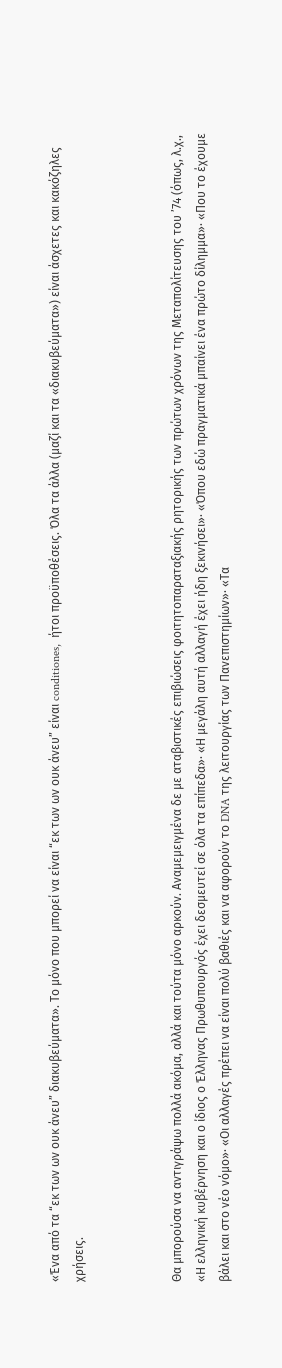«Ένα από τα “εκ των ων ουκ άνευ” διακυβεύματα». Το μόνο που μπορεί να είναι “εκ των ων ουκ άνευ” είναι conditiones,  ήτοι προϋποθέσεις. Όλα τα άλλα (μαζί και τα «διακυβεύματα») είναι άσχετες και κακόζηλες χρήσεις.



Θα μπορούσα να αντιγράψω πολλά ακόμα, αλλά και τούτα μόνο αρκούν. Αναμεμειγμένα δε με αταβιστικές επιβιώσεις φοιτητοπαραταξιακής ρητορικής των πρώτων χρόνων της Μεταπολίτευσης του ’74 (όπως, λ.χ., «Η ελληνική κυβέρνηση και ο ίδιος ο Έλληνας Πρωθυπουργός έχει δεσμευτεί σε όλα τα επίπεδα»· «Η μεγάλη αυτή αλλαγή έχει ήδη ξεκινήσει»· «Όπου εδώ πραγματικά μπαίνει ένα πρώτο δίλημμα»· «Που το έχουμε βάλει και στο νέο νόμο»· «Οι αλλαγές πρέπει να είναι πολύ βαθιές και να αφορούν το DNA της λειτουργίας των Πανεπιστημίων»· «Τα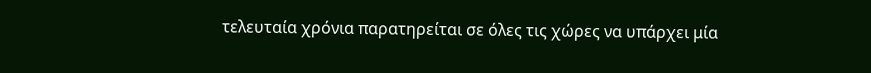τελευταία χρόνια παρατηρείται σε όλες τις χώρες να υπάρχει μία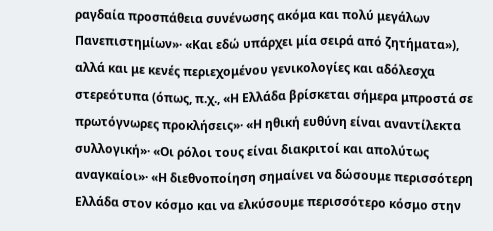ραγδαία προσπάθεια συνένωσης ακόμα και πολύ μεγάλων Πανεπιστημίων»· «Και εδώ υπάρχει μία σειρά από ζητήματα»), αλλά και με κενές περιεχομένου γενικολογίες και αδόλεσχα στερεότυπα (όπως, π.χ., «Η Ελλάδα βρίσκεται σήμερα μπροστά σε πρωτόγνωρες προκλήσεις»· «Η ηθική ευθύνη είναι αναντίλεκτα συλλογική»· «Οι ρόλοι τους είναι διακριτοί και απολύτως αναγκαίοι»· «Η διεθνοποίηση σημαίνει να δώσουμε περισσότερη Ελλάδα στον κόσμο και να ελκύσουμε περισσότερο κόσμο στην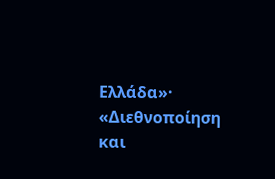Ελλάδα»· «Διεθνοποίηση και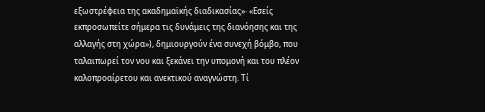εξωστρέφεια της ακαδημαϊκής διαδικασίας»· «Εσείς εκπροσωπείτε σήμερα τις δυνάμεις της διανόησης και της αλλαγής στη χώρα»), δημιουργούν ένα συνεχή βόμβο, που ταλαιπωρεί τον νου και ξεκάνει την υπομονή και του πλέον καλοπροαίρετου και ανεκτικού αναγνώστη. Τί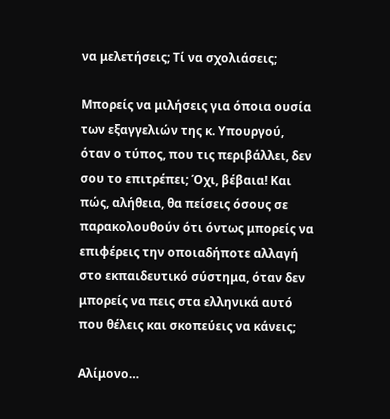να μελετήσεις; Τί να σχολιάσεις;

Μπορείς να μιλήσεις για όποια ουσία των εξαγγελιών της κ. Υπουργού, όταν ο τύπος, που τις περιβάλλει, δεν σου το επιτρέπει; Όχι, βέβαια! Και πώς, αλήθεια, θα πείσεις όσους σε παρακολουθούν ότι όντως μπορείς να επιφέρεις την οποιαδήποτε αλλαγή στο εκπαιδευτικό σύστημα, όταν δεν μπορείς να πεις στα ελληνικά αυτό που θέλεις και σκοπεύεις να κάνεις;

Αλίμονο…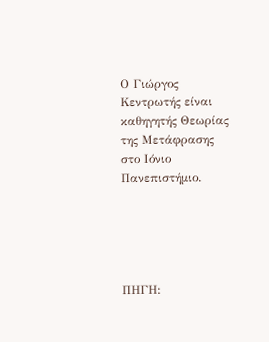Ο Γιώργος Κεντρωτής είναι καθηγητής Θεωρίας της Μετάφρασης στο Ιόνιο Πανεπιστήμιο.





ΠΗΓΗ: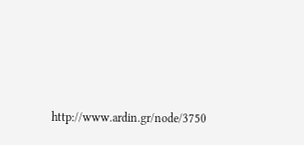http://www.ardin.gr/node/3750